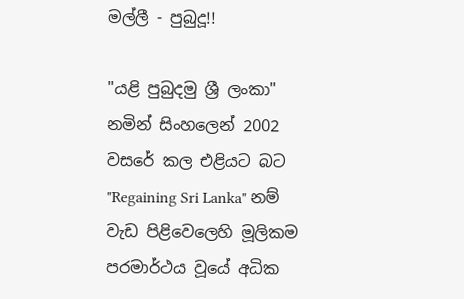මල්ලී - පුබුදූ!!

"යළි පුබුදමු ශ්‍රී ලංකා" නමින් සිංහලෙන් 2002 වසරේ කල එළියට බට "Regaining Sri Lanka" නම් වැඩ පිළිවෙලෙහි මූලිකම පරමාර්ථය වූයේ අධික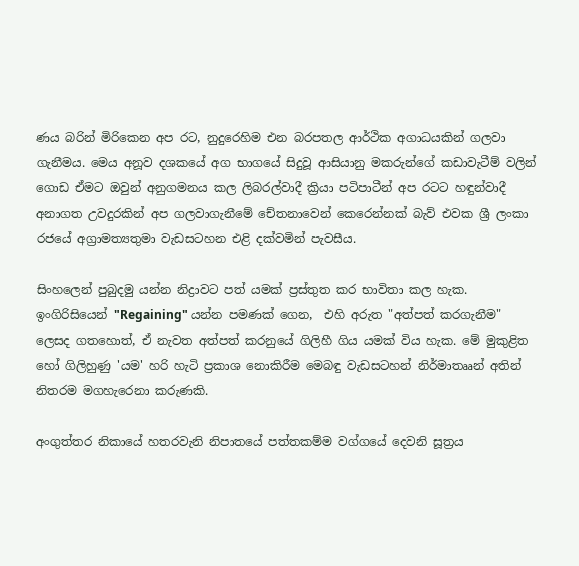ණය බරින් මිරිකෙන අප රට, නුදුරෙහිම එන බරපතල ආර්ථික අගාධයකින් ගලවා ගැනීමය. මෙය අනූව දශකයේ අග භාගයේ සිදුවූ ආසියානු මකරුන්ගේ කඩාවැටීම් වලින් ගොඩ ඒමට ඔවුන් අනුගමනය කල ලිබරල්වාදී ක්‍රියා පටිපාටීන් අප රටට හඳුන්වාදී අනාගත උවදුරකින් අප ගලවාගැනීමේ චේතනාවෙන් කෙරෙන්නක් බැව් එවක ශ්‍රී ලංකා රජයේ අග්‍රාමත්‍යතුමා වැඩසටහන එළි දක්වමින් පැවසීය.

සිංහලෙන් පුබුදමු යන්න නිද්‍රාවට පත් යමක් ප්‍රස්තුත කර භාවිතා කල හැක. ඉංගිරිසියෙන් "Regaining" යන්න පමණක් ගෙන,  එහි අරුත "අත්පත් කරගැනීම" ලෙසද ගතහොත්, ඒ නැවත අත්පත් කරනුයේ ගිලිහී ගිය යමක් විය හැක. මේ මුකුළිත හෝ ගිලිහුණු 'යම' හරි හැටි ප්‍රකාශ නොකිරීම මෙබඳු වැඩසටහන් නිර්මාතෲන් අතින් නිතරම මගහැරෙනා කරුණකි.

අංගුත්තර නිකායේ හතරවැනි නිපාතයේ පත්තකම්ම වග්ගයේ දෙවනි සූත්‍රය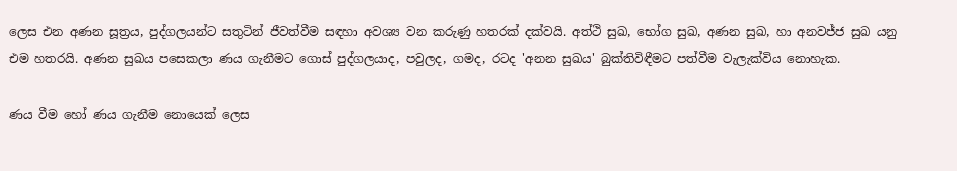ලෙස එන අණන සූත්‍රය, පුද්ගලයන්ට සතුටින් ජීවත්වීම සඳහා අවශ්‍ය වන කරුණු හතරක් දක්වයි. අත්ථි සුඛ, භෝග සුඛ, අණන සුඛ, හා අනවජ්ජ සුඛ යනු එම හතරයි. අණන සුඛය පසෙකලා ණය ගැනීමට ගොස් පුද්ගලයාද, පවුලද, ගමද, රටද 'අනන සුඛය' බුක්තිවිඳීමට පත්වීම වැලැක්විය නොහැක.

ණය වීම හෝ ණය ගැනීම නොයෙක් ලෙස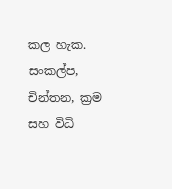කල හැක. සංකල්ප, චින්තන, ක්‍රම සහ විධි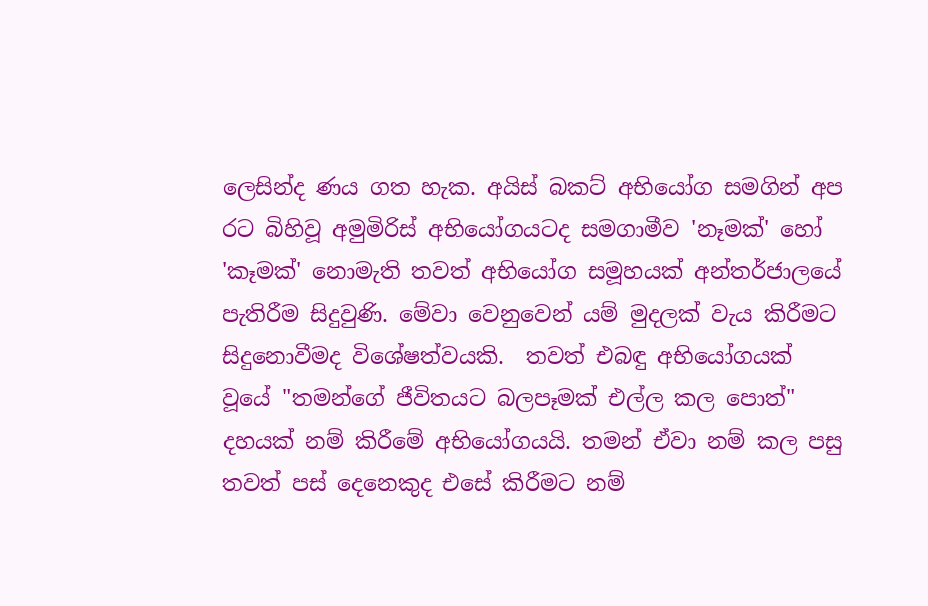ලෙසින්ද ණය ගත හැක. අයිස් බකට් අභියෝග සමගින් අප රට බිහිවූ අමුමිරිස් අභියෝගයටද සමගාමීව 'නෑමක්' හෝ 'කෑමක්' නොමැති තවත් අභියෝග සමූහයක් අන්තර්ජාලයේ පැතිරීම සිදුවුණි. මේවා වෙනුවෙන් යම් මුදලක් වැය කිරීමට සිදුනොවීමද විශේෂත්වයකි.  තවත් එබඳු අභියෝගයක් වූයේ "තමන්ගේ ජීවිතයට බලපෑමක් එල්ල කල පොත්" දහයක් නම් කිරීමේ අභියෝගයයි. තමන් ඒවා නම් කල පසු තවත් පස් දෙනෙකුද එසේ කිරීමට නම්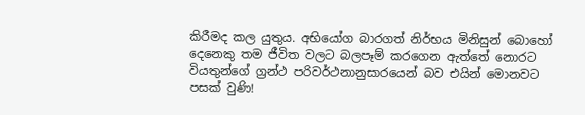කිරීමද කල යුතුය. අභියෝග බාරගත් නිර්භය මිනිසුන් බොහෝ දෙනෙකු තම ජීවිත වලට බලපෑම් කරගෙන ඇත්තේ නොරට වියතුන්ගේ ග්‍රන්ථ පරිවර්ථනානුසාරයෙන් බව එයින් මොනවට පසක් වුණි!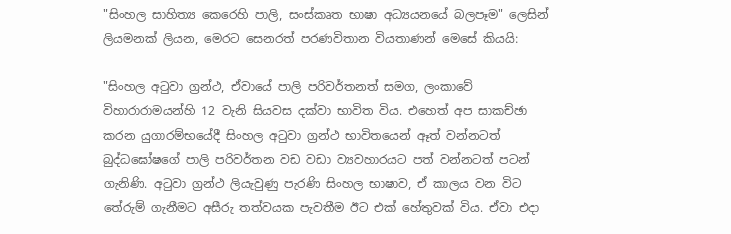"සිංහල සාහිත්‍ය කෙරෙහි පාලි, සංස්කෘත භාෂා අධ්‍යයනයේ බලපෑම" ලෙසින් ලියමනක් ලියන, මෙරට සෙනරත් පරණවිතාන වියතාණන් මෙසේ කියයි:

"සිංහල අටුවා ග්‍රන්ථ, ඒවායේ පාලි පරිවර්තනත් සමග, ලංකාවේ විහාරාරාමයන්හි 12 වැනි සියවස දක්වා භාවිත විය. එහෙත් අප සාකච්ඡා කරන යුගාරම්භයේදී සිංහල අටුවා ග්‍රන්ථ භාවිතයෙන් ඈත් වන්නටත් බුද්ධඝෝෂගේ පාලි පරිවර්තන වඩ වඩා ව්‍යවහාරයට පත් වන්නටත් පටන් ගැනිණි. අටුවා ග්‍රන්ථ ලියැවුණු පැරණි සිංහල භාෂාව, ඒ කාලය වන විට තේරුම් ගැනීමට අසීරු තත්වයක පැවතීම ඊට එක් හේතුවක් විය. ඒවා එදා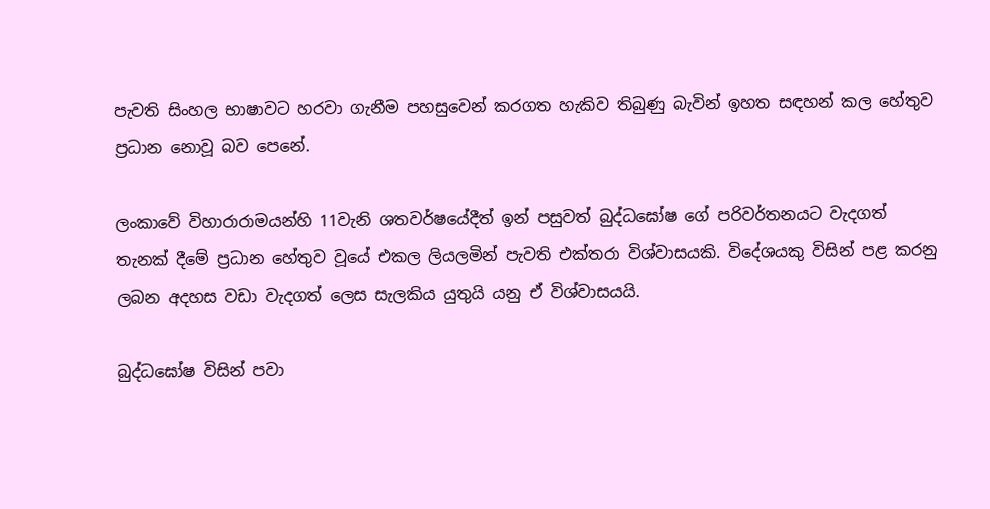පැවති සිංහල භාෂාවට හරවා ගැනීම පහසුවෙන් කරගත හැකිව තිබුණු බැවින් ඉහත සඳහන් කල හේතුව ප්‍රධාන නොවූ බව පෙනේ.

ලංකාවේ විහාරාරාමයන්හි 11වැනි ශතවර්ෂයේදීත් ඉන් පසුවත් බුද්ධඝෝෂ ගේ පරිවර්තනයට වැදගත් තැනක් දීමේ ප්‍රධාන හේතුව වූයේ එකල ලියලමින් පැවති එක්තරා විශ්වාසයකි. විදේශයකු විසින් පළ කරනු ලබන අදහස වඩා වැදගත් ලෙස සැලකිය යුතුයි යනු ඒ විශ්වාසයයි.

බුද්ධඝෝෂ විසින් පවා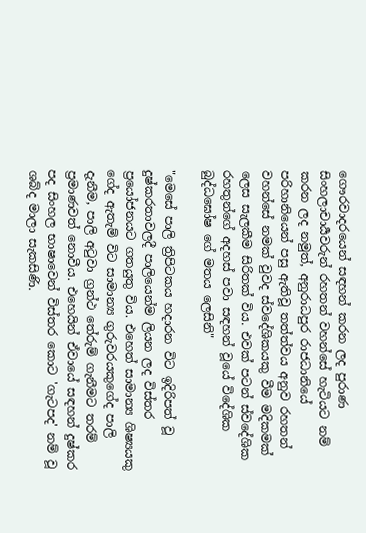ගෞරවාදරයෙන් සඳහන් කරන ලද පුරාණ සිංහලාචාර්‍යවරුන් රහතන් වහන්සේ හැටියට නම් කරන ලද නමුත්, අනුරාධපුර රාජධානියේ පරිහානියෙන් පසු ඇතිවූ තත්ත්වය අනුව රහතන් වහන්සේ නමක් වුවද ස්වදේශිකයකු වීම මදිකමක් ලෙස සැලකීම සිරිතක් විය. එවක් පටන් ස්වදේශික රහතුන්ගේ අදහස් පවා සඳහන් වූයේ විදේශික බුද්ධඝෝෂ ගේ මතය ලෙසිනි"

"මෙසේ පාලි ත්‍රිපිටකය හදාරන විට ඉදිරිපත් වූ දුෂ්කරතාවලදී පාලියෙන්ම ලියන ලද විස්තර ප්‍රයෝජනයට ගතයුතු විය. එහෙත් සාමාන්‍ය ශිෂ්‍යයකු ගේද ඇතැම් විට සාමාන්‍ය ගුරුවරයකුගේද පාලි දැනීම, පාලි අටුවා ග්‍රන්ථ තේරුම් ගැනීමට තරම් ප්‍රමාණවත් නොවීය. එහෙයින් ඒවායේ සඳහන් දුෂ්කර පද සිංහල භාෂාවෙන් විස්තර කොට 'ගැටපද' නම් වූ ශබ්ද මාලා සැකසිණි.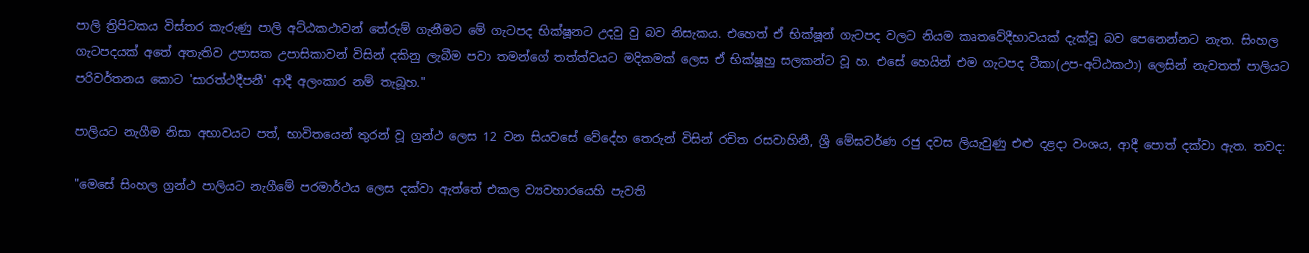පාලි ත්‍රිපිටකය විස්තර කැරුණු පාලි අට්ඨකථාවන් තේරුම් ගැනීමට මේ ගැටපද භික්ෂූනට උදවු වු බව නිසැකය. එහෙත් ඒ භික්ෂූන් ගැටපද වලට නියම කෘතවේදීභාවයක් දැක්වූ බව පෙනෙන්නට නැත. සිංහල ගැටපදයක් අතේ අතැතිව උපාසක උපාසිකාවන් විසින් දකිනු ලැබීම පවා තමන්ගේ තත්ත්වයට මදිකමක් ලෙස ඒ භික්ෂූහු සලකන්ට වූ හ. එසේ හෙයින් එම ගැටපද ටීකා(උප-අට්ඨකථා) ලෙසින් නැවතත් පාලියට පරිවර්තනය කොට 'සාරත්ථදීපනී' ආදී අලංකාර නම් තැබූහ."

පාලියට නැගීම නිසා අභාවයට පත්, භාවිතයෙන් තුරන් වූ ග්‍රන්ථ ලෙස 12 වන සියවසේ වේදේහ තෙරුන් විසින් රචිත රසවාහිනී, ශ්‍රී මේඝවර්ණ රජු දවස ලියැවුණු එළු දළදා වංශය, ආදී පොත් දක්වා ඇත. තවද:

"මෙසේ සිංහල ග්‍රන්ථ පාලියට නැගීමේ පරමාර්ථය ලෙස දක්වා ඇත්තේ එකල ව්‍යවහාරයෙහි පැවති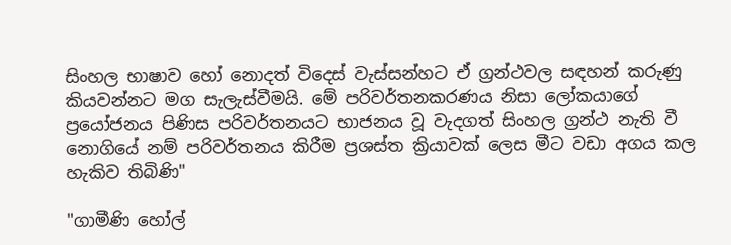සිංහල භාෂාව හෝ නොදත් විදෙස් වැස්සන්හට ඒ ග්‍රන්ථවල සඳහන් කරුණු කියවන්නට මග සැලැස්වීමයි. මේ පරිවර්තනකරණය නිසා ලෝකයාගේ ප්‍රයෝජනය පිණිස පරිවර්තනයට භාජනය වූ වැදගත් සිංහල ග්‍රන්ථ නැති වී නොගියේ නම් පරිවර්තනය කිරීම ප්‍රශස්ත ක්‍රියාවක් ලෙස මීට වඩා අගය කල හැකිව තිබිණි"

"ගාමීණි හෝල්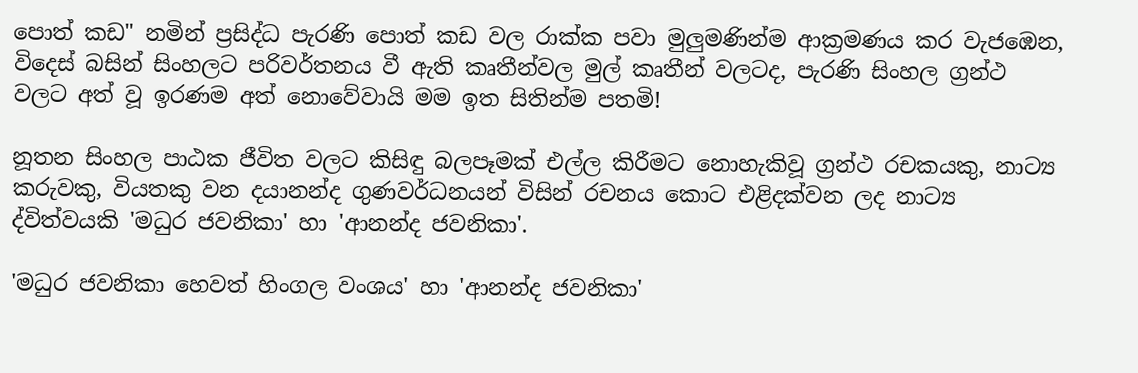පොත් කඩ" නමින් ප්‍රසිද්ධ පැරණි පොත් කඩ වල රාක්ක පවා මුලුමණින්ම ආක්‍රමණය කර වැජඹෙන, විදෙස් බසින් සිංහලට පරිවර්තනය වී ඇති කෘතීන්වල මුල් කෘතීන් වලටද, පැරණි සිංහල ග්‍රන්ථ වලට අත් වූ ඉරණම අත් නොවේවායි මම ඉත සිතින්ම පතමි!

නූතන සිංහල පාඨක ජීවිත වලට කිසිඳු බලපෑමක් එල්ල කිරීමට නොහැකිවූ ග්‍රන්ථ රචකයකු, නාට්‍ය කරුවකු, වියතකු වන දයානන්ද ගුණවර්ධනයන් විසින් රචනය කොට එළිදක්වන ලද නාට්‍ය ද්විත්වයකි 'මධුර ජවනිකා' හා 'ආනන්ද ජවනිකා'.

'මධුර ජවනිකා හෙවත් හිංගල වංශය' හා 'ආනන්ද ජවනිකා'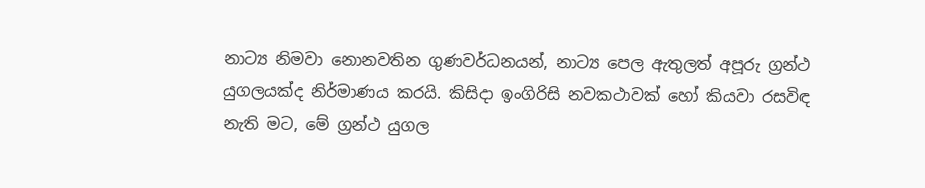නාට්‍ය නිමවා නොනවතින ගුණවර්ධනයන්, නාට්‍ය පෙල ඇතුලත් අපූරු ග්‍රන්ථ යුගලයක්ද නිර්මාණය කරයි. කිසිදා ඉංගිරිසි නවකථාවක් හෝ කියවා රසවිඳ නැති මට, මේ ග්‍රන්ථ යුගල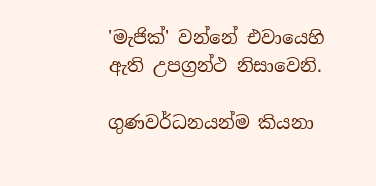'මැජික්' වන්නේ එවායෙහි ඇති උපග්‍රන්ථ නිසාවෙනි.

ගුණවර්ධනයන්ම කියනා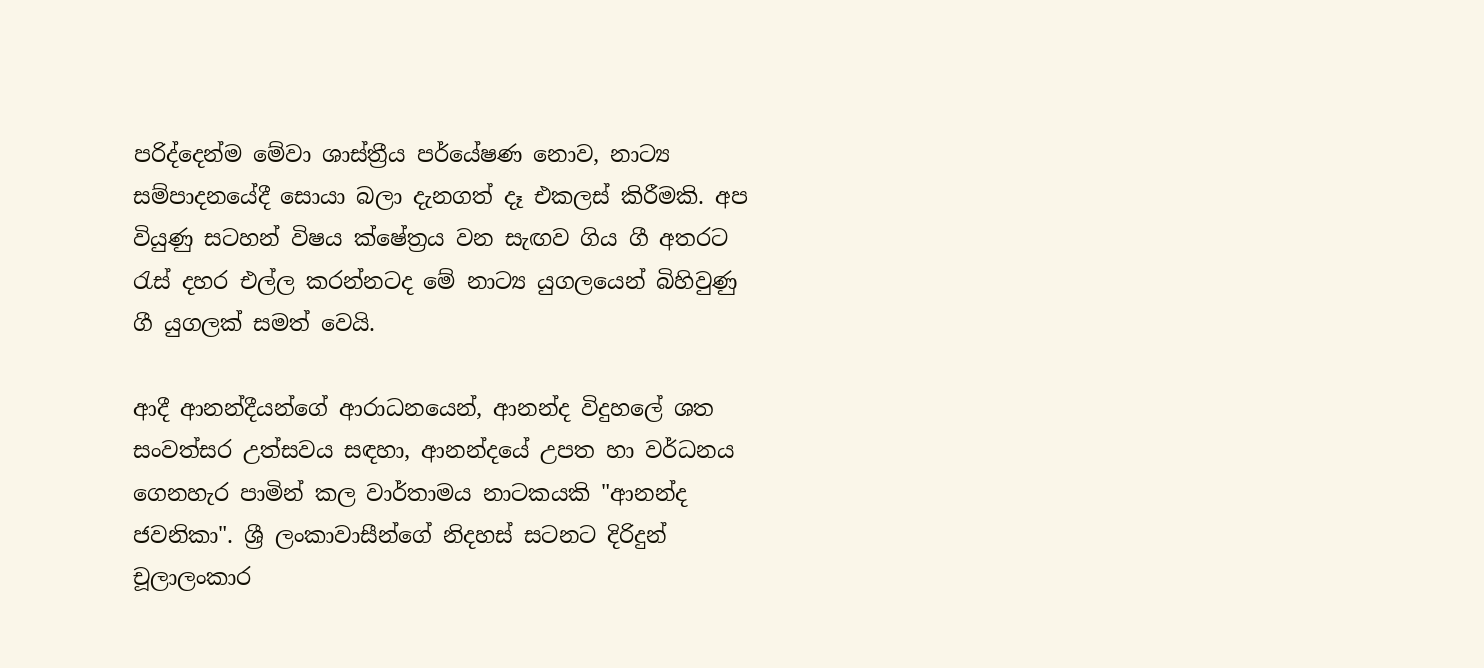පරිද්දෙන්ම මේවා ශාස්ත්‍රීය පර්යේෂණ නොව, නාට්‍ය සම්පාදනයේදී සොයා බලා දැනගත් දෑ එකලස් කිරීමකි. අප වියුණු සටහන් විෂය ක්ෂේත්‍රය වන සැඟව ගිය ගී අතරට රැස් දහර එල්ල කරන්නටද මේ නාට්‍ය යුගලයෙන් බිහිවුණු ගී යුගලක් සමත් වෙයි.

ආදී ආනන්දීයන්ගේ ආරාධනයෙන්, ආනන්ද විදුහලේ ශත සංවත්සර උත්සවය සඳහා, ආනන්දයේ උපත හා වර්ධනය ගෙනහැර පාමින් කල වාර්තාමය නාටකයකි "ආනන්ද ජවනිකා". ශ්‍රී ලංකාවාසීන්ගේ නිදහස් සටනට දිරිදුන් චූලාලංකාර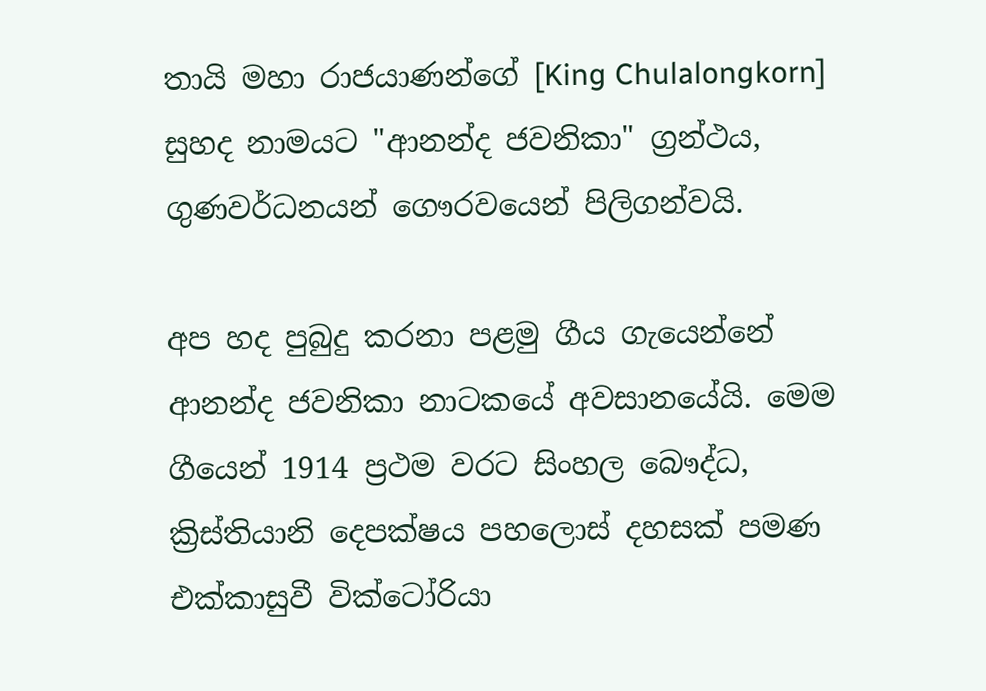තායි මහා රාජයාණන්ගේ [King Chulalongkorn] සුහද නාමයට "ආනන්ද ජවනිකා" ග්‍රන්ථය, ගුණවර්ධනයන් ගෞරවයෙන් පිලිගන්වයි.

අප හද පුබුදු කරනා පළමු ගීය ගැයෙන්නේ ආනන්ද ජවනිකා නාටකයේ අවසානයේයි. මෙම ගීයෙන් 1914 ප්‍රථම වරට සිංහල බෞද්ධ, ක්‍රිස්තියානි දෙපක්ෂය පහලොස් දහසක් පමණ එක්කාසුවී වික්ටෝරියා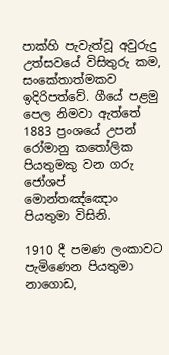පාක්හි පැවැත්වූ අවුරුදු උත්සවයේ විසිතුරු කම, සංකේතාත්මකව ඉදිරිපත්වේ. ගීයේ පළමු පෙල නිමවා ඇත්තේ 1883 ප්‍රංශයේ උපන් රෝමානු කතෝලික පියතුමකු වන ගරු ජෝශප් මොන්තඤ්ඤොං පියතුමා විසිනි.

1910 දී පමණ ලංකාවට පැමිණෙන පියතුමා නාගොඩ,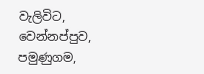වැලිවිට, වෙන්නප්පුව, පමුණුගම,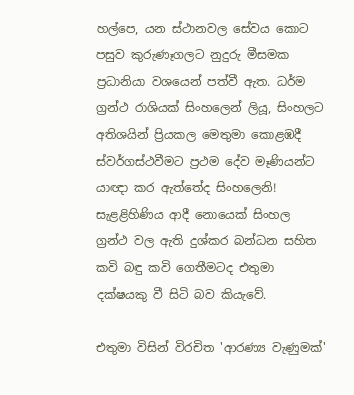හල්පෙ, යන ස්ථානවල සේවය කොට පසුව කුරුණෑගලට නුදුරු මීසමක ප්‍රධානියා වශයෙන් පත්වී ඇත. ධර්ම ග්‍රන්ථ රාශියක් සිංහලෙන් ලියූ, සිංහලට අතිශයින් ප්‍රියකල මෙතුමා කොළඹදී ස්වර්ගස්ථවීමට ප්‍රථම දේව මෑණියන්ට යාඥා කර ඇත්තේද සිංහලෙනි! සැළළිහිණිය ආදී නොයෙක් සිංහල ග්‍රන්ථ වල ඇති දුශ්කර බන්ධන සහිත කවි බඳු කවි ගෙතීමටද එතුමා දක්ෂයකු වී සිටි බව කියැවේ.

එතුමා විසින් විරචිත 'ආරණ්‍ය වැණුමක්'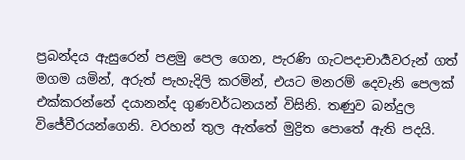ප්‍රබන්දය ඇසුරෙන් පළමු පෙල ගෙන, පැරණි ගැටපදාචාර්‍යවරුන් ගත් මගම යමින්, අරුත් පැහැදිලි කරමින්, එයට මනරම් දෙවැනි පෙලක් එක්කරන්නේ දයානන්ද ගුණවර්ධනයන් විසිනි. තණුව බන්දුල විජේවීරයන්ගෙනි. වරහන් තුල ඇත්තේ මුද්‍රිත පොතේ ඇති පදයි.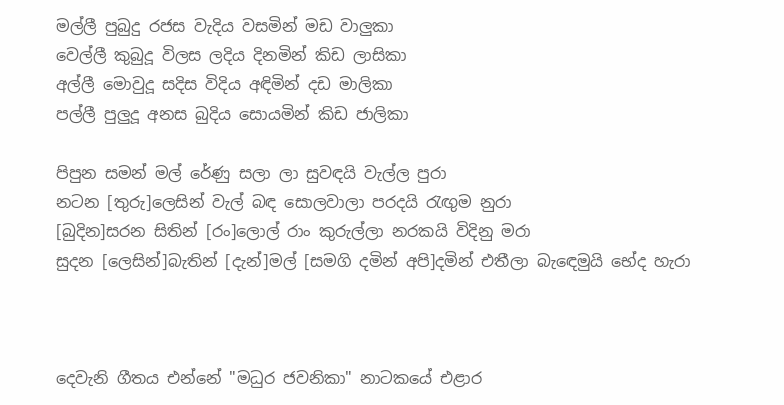මල්ලී පුබුදු රජස වැදිය වසමින් මඩ වාලුකා
වෙල්ලී කුබුදූ විලස ලදිය දිනමින් කිඩ ලාසිකා
අල්ලී මොවුදූ සදිස විදිය අඳිමින් දඩ මාලිකා
පල්ලී පුලුදූ අනස බුදිය සොයමින් කිඩ ජාලිකා

පිපුන සමන් මල් රේණු සලා ලා සුවඳයි වැල්ල පුරා
නටන [තුරු]ලෙසින් වැල් බඳ සොලවාලා පරදයි රැඟුම නුරා
[බුදින]සරන සිතින් [රං]ලොල් රාං කුරුල්ලා නරකයි විදිනු මරා
සුදන [ලෙසින්]බැතින් [දැන්]මල් [සමගි දමින් අපි]දමින් එතීලා බැඳෙමුයි භේද හැරා



දෙවැනි ගීතය එන්නේ "මධුර ජවනිකා" නාටකයේ එළාර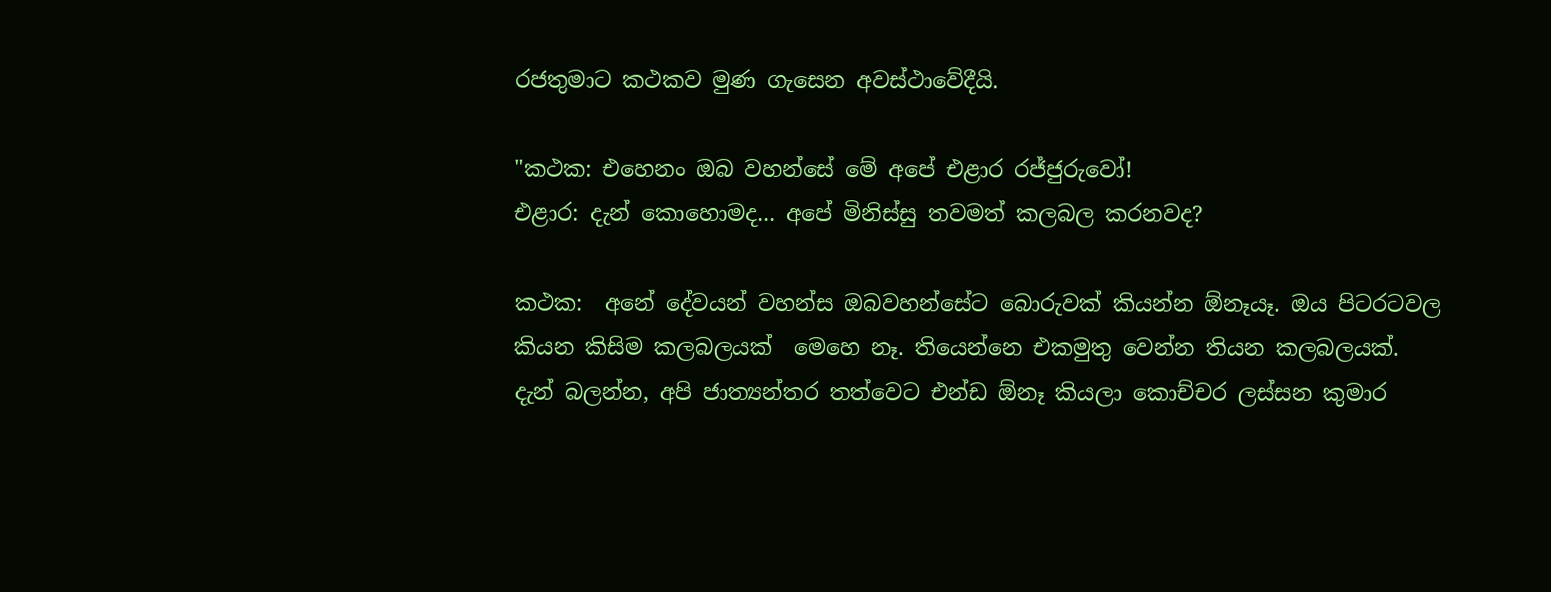රජතුමාට කථකව මුණ ගැසෙන අවස්ථාවේදීයි.

"කථක: එහෙනං ඔබ වහන්සේ මේ අපේ එළාර රජ්ජුරුවෝ!
එළාර: දැන් කොහොමද... අපේ මිනිස්සු තවමත් කලබල කරනවද?

කථක:  අනේ දේවයන් වහන්ස ඔබවහන්සේට බොරුවක් කියන්න ඕනෑයෑ. ඔය පිටරටවල කියන කිසිම කලබලයක්  මෙහෙ නෑ. තියෙන්නෙ එකමුතු වෙන්න තියන කලබලයක්. දැන් බලන්න, අපි ජාත්‍යන්තර තත්වෙට එන්ඩ ඕනෑ කියලා කොච්චර ලස්සන කුමාර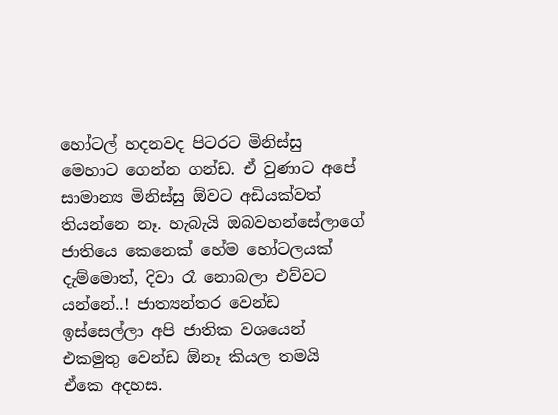හෝටල් හදනවද පිටරට මිනිස්සු මෙහාට ගෙන්න ගන්ඩ. ඒ වුණාට අපේ සාමාන්‍ය මිනිස්සු ඕවට අඩියක්වත් තියන්නෙ නෑ. හැබැයි ඔබවහන්සේලාගේ ජාතියෙ කෙනෙක් හේම හෝටලයක් දැම්මොත්, දිවා රෑ නොබලා එව්වට යන්නේ..! ජාත්‍යන්තර වෙන්ඩ ඉස්සෙල්ලා අපි ජාතික වශයෙන් එකමුතු වෙන්ඩ ඕනෑ කියල තමයි ඒකෙ අදහස.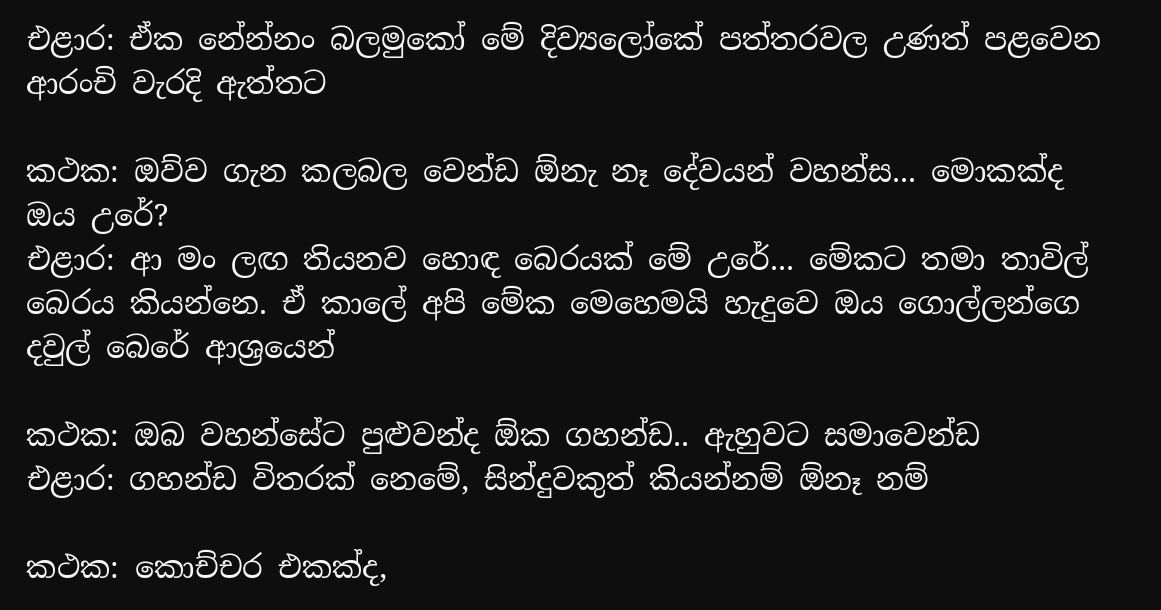එළාර: ඒක නේන්නං බලමුකෝ මේ දිව්‍යලෝකේ පත්තරවල උණත් පළවෙන ආරංචි වැරදි ඇත්තට

කථක: ඔව්ව ගැන කලබල වෙන්ඩ ඕනැ නෑ දේවයන් වහන්ස... මොකක්ද ඔය උරේ?
එළාර: ආ මං ලඟ තියනව හොඳ බෙරයක් මේ උරේ... මේකට තමා තාවිල් බෙරය කියන්නෙ. ඒ කාලේ අපි මේක මෙහෙමයි හැදුවෙ ඔය ගොල්ලන්ගෙ දවුල් බෙරේ ආශ්‍රයෙන්

කථක: ඔබ වහන්සේට පුළුවන්ද ඕක ගහන්ඩ.. ඇහුවට සමාවෙන්ඩ
එළාර: ගහන්ඩ විතරක් නෙමේ, සින්දුවකුත් කියන්නම් ඕනෑ නම්

කථක: කොච්චර එකක්ද,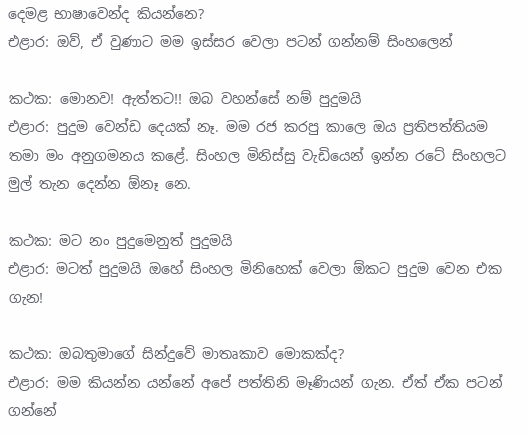දෙමළ භාෂාවෙන්ද කියන්නෙ?
එළාර: ඔව්, ඒ වුණාට මම ඉස්සර වෙලා පටන් ගන්නම් සිංහලෙන්

කථක: මොනව! ඇත්තට!! ඔබ වහන්සේ නම් පුදුමයි
එළාර: පුදුම වෙන්ඩ දෙයක් නෑ. මම රජ කරපු කාලෙ ඔය ප්‍රතිපත්තියම තමා මං අනුගමනය කළේ. සිංහල මිනිස්සු වැඩියෙන් ඉන්න රටේ සිංහලට මුල් තැන දෙන්න ඕනෑ නෙ.

කථක: මට නං පුදුමෙනුත් පුදුමයි
එළාර: මටත් පුදුමයි ඔහේ සිංහල මිනිහෙක් වෙලා ඕකට පුදුම වෙන එක ගැන!

කථක: ඔබතුමාගේ සින්දුවේ මාතෘකාව මොකක්ද?
එළාර: මම කියන්න යන්නේ අපේ පත්තිනි මෑණියන් ගැන. ඒත් ඒක පටන් ගන්නේ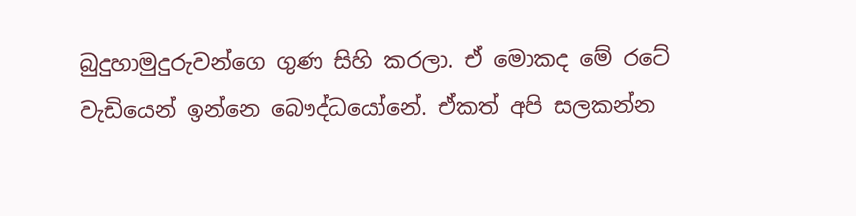බුදුහාමුදුරුවන්ගෙ ගුණ සිහි කරලා. ඒ මොකද මේ රටේ වැඩියෙන් ඉන්නෙ බෞද්ධයෝනේ. ඒකත් අපි සලකන්න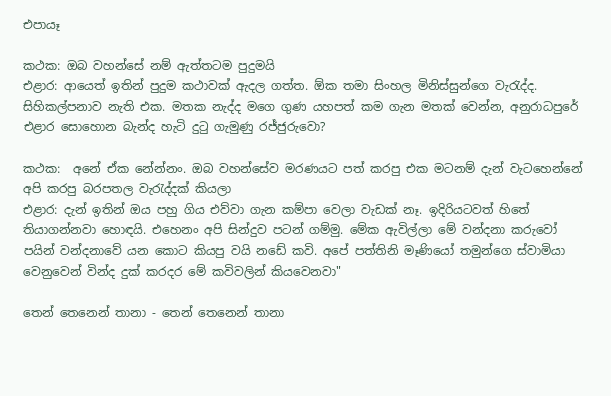එපායෑ

කථක: ඔබ වහන්සේ නම් ඇත්තටම පුදුමයි
එළාර: ආයෙත් ඉතින් පුදුම කථාවක් ඇදල ගත්ත. ඕක තමා සිංහල මිනිස්සුන්ගෙ වැරැද්ද. සිහිකල්පනාව නැති එක. මතක නැද්ද මගෙ ගුණ යහපත් කම ගැන මතක් වෙන්න, අනුරාධපුරේ එළාර සොහොන බැන්ද හැටි දුටු ගැමුණු රජ්ජුරුවො?

කථක:  අනේ ඒක නේන්නං. ඔබ වහන්සේව මරණයට පත් කරපු එක මටනම් දැන් වැටහෙන්නේ අපි කරපු බරපතල වැරැද්දක් කියලා
එළාර: දැන් ඉතින් ඔය පහු ගිය එව්වා ගැන කම්පා වෙලා වැඩක් නෑ. ඉදිරියටවත් හිතේ තියාගන්නවා හොඳයි. එහෙනං අපි සින්දුව පටන් ගම්මු. මේක ඇවිල්ලා මේ වන්දනා කරුවෝ පයින් වන්දනාවේ යන කොට කියපු වයි නඩේ කවි. අපේ පත්තිනි මෑණියෝ තමුන්ගෙ ස්වාමියා වෙනුවෙන් වින්ද දුක් කරදර මේ කවිවලින් කියවෙනවා"

තෙන් තෙනෙන් තානා - තෙන් තෙනෙන් තානා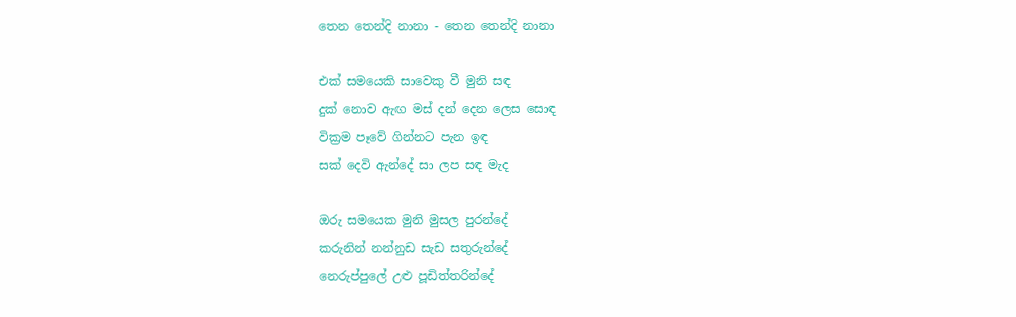තෙන තෙන්දි නානා - තෙන තෙන්දි නානා

එක් සමයෙකි සාවෙකු වී මුනි සඳ
දුක් නොව ඇඟ මස් දන් දෙන ලෙස සොඳ
වික්‍රම පෑවේ ගින්නට පැන ඉඳ
සක් දෙවි ඇන්දේ සා ලප සඳ මැද

ඔරු සමයෙක මුනි මුසල පුරන්දේ
කරුනින් නන්නුඩ සැඩ සතුරුන්දේ
නෙරුප්පුලේ උළු පූඩිත්තරින්දේ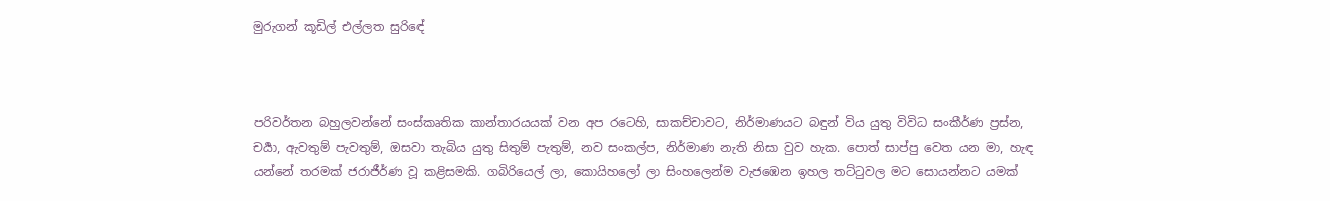මුරුගන් කූඩිල් එල්ලත සුරිඳේ



පරිවර්තන බහුලවන්නේ සංස්කෘතික කාන්තාරයයක් වන අප රටෙහි, සාකච්චාවට, නිර්මාණයට බඳුන් විය යුතු විවිධ සංකීර්ණ ප්‍රස්න, චර්‍යා, ඇවතුම් පැවතුම්, ඔසවා තැබිය යුතු සිතුම් පැතුම්, නව සංකල්ප, නිර්මාණ නැති නිසා වුව හැක. පොත් සාප්පු වෙත යන මා, හැඳ යන්නේ තරමක් ජරාජීර්ණ වූ කළිසමකි. ගබිරියෙල් ලා, කොයිහලෝ ලා සිංහලෙන්ම වැජඹෙන ඉහල තට්ටුවල මට සොයන්නට යමක්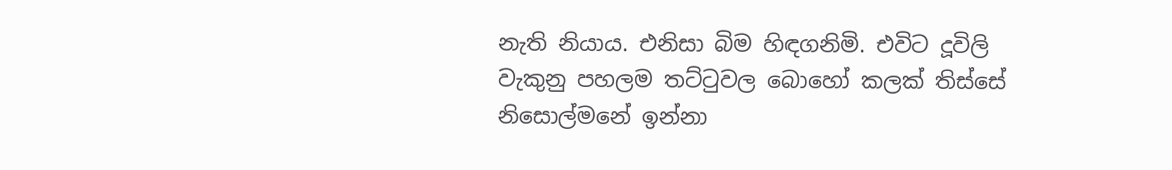නැති නියාය. එනිසා බිම හිඳගනිමි. එවිට දූවිලි වැකුනු පහලම තට්ටුවල බොහෝ කලක් තිස්සේ නිසොල්මනේ ඉන්නා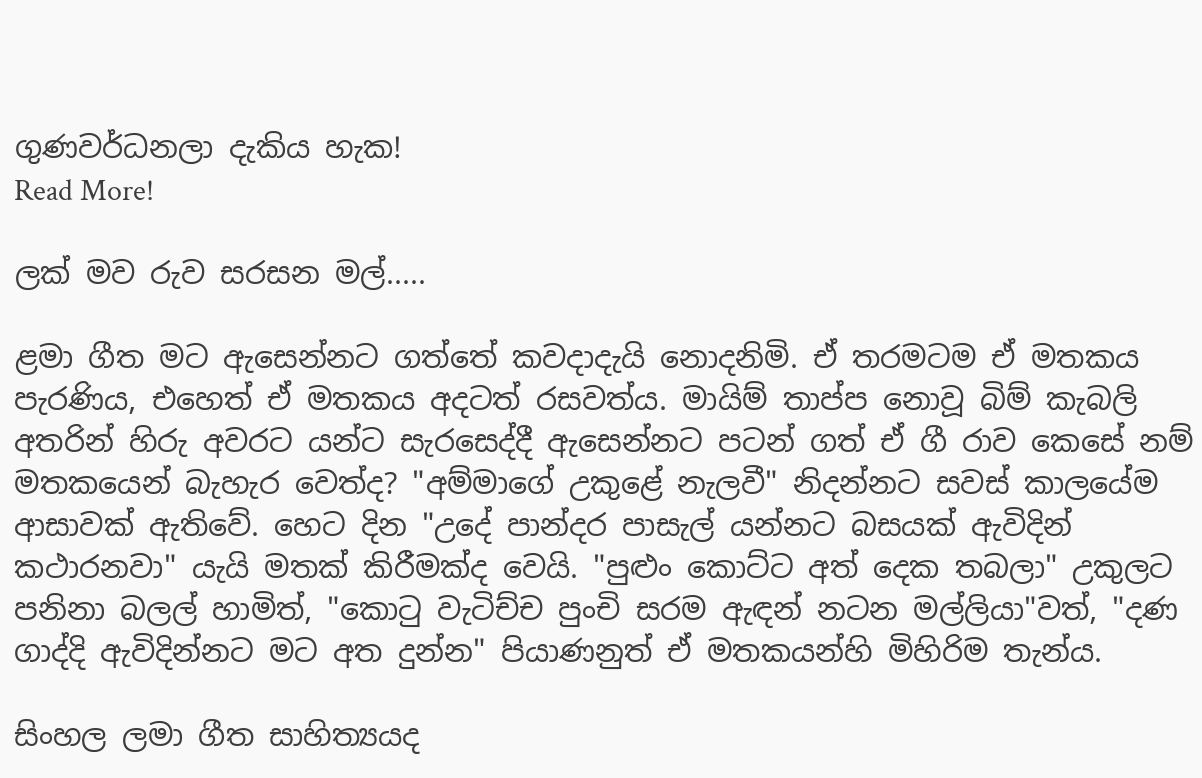ගුණවර්ධනලා දැකිය හැක!
Read More!

ලක් මව රුව සරසන මල්.....

ළමා ගීත මට ඇසෙන්නට ගත්තේ කවදාදැයි නොදනිමි. ඒ තරමටම ඒ මතකය පැරණිය, එහෙත් ඒ මතකය අදටත් රසවත්ය. මායිම් තාප්ප නොවූ බිම් කැබලි අතරින් හිරු අවරට යන්ට සැරසෙද්දී ඇසෙන්නට පටන් ගත් ඒ ගී රාව කෙසේ නම් මතකයෙන් බැහැර වෙත්ද? "අම්මාගේ උකුළේ නැලවී" නිදන්නට සවස් කාලයේම ආසාවක් ඇතිවේ. හෙට දින "උදේ පාන්දර පාසැල් යන්නට බසයක් ඇවිදින් කථාරනවා" යැයි මතක් කිරීමක්ද වෙයි. "පුළුං කොට්ට අත් දෙක තබලා" උකුලට පනිනා බලල් හාමිත්, "කොටු වැටිච්ච පුංචි සරම ඇඳන් නටන මල්ලියා"වත්, "දණ ගාද්දි ඇවිදින්නට මට අත දුන්න" පියාණනුත් ඒ මතකයන්හි මිහිරිම තැන්ය.

සිංහල ලමා ගීත සාහිත්‍යයද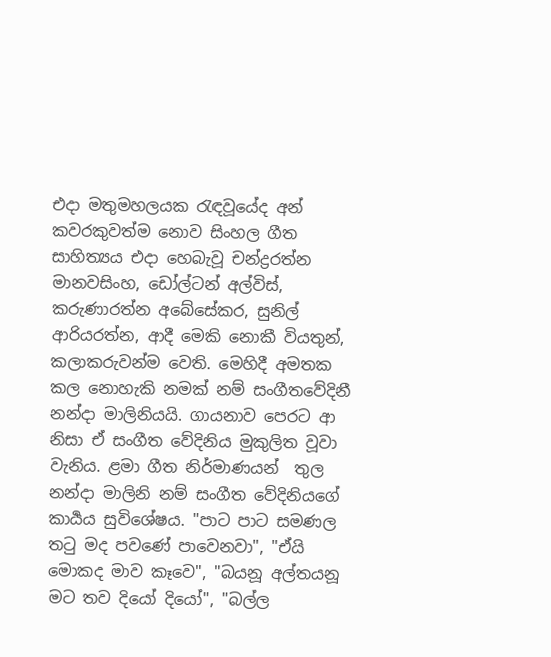එදා මතුමහලයක රැඳවූයේද අන් කවරකුවත්ම නොව සිංහල ගීත සාහිත්‍යය එදා හෙබැවූ චන්ද්‍රරත්න මානවසිංහ, ඩෝල්ටන් අල්විස්, කරුණාරත්න අබේසේකර, සුනිල් ආරියරත්න, ආදී මෙකි නොකී වියතුන්, කලාකරුවන්ම වෙති. මෙහිදී අමතක කල නොහැකි නමක් නම් සංගීතවේදිනී නන්දා මාලිනියයි. ගායනාව පෙරට ආ නිසා ඒ සංගීත වේදිනිය මුකුලිත වූවා වැනිය. ළමා ගීත නිර්මාණයන්  තුල නන්දා මාලිනි නම් සංගීත වේදිනියගේ කාර්‍යය සුවිශේෂය. "පාට පාට සමණල තටු මද පවණේ පාවෙනවා", "ඒයි මොකද මාව කෑවෙ", "බයනූ අල්තයනූ මට තව දියෝ දියෝ", "බල්ල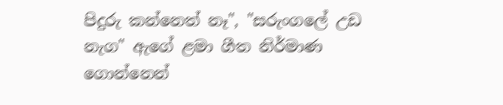පිදුරු කන්නෙත් නෑ", "සරුංගලේ උඩ නැග" ඇගේ ළමා ගීත නිර්මාණ ගොන්නෙන්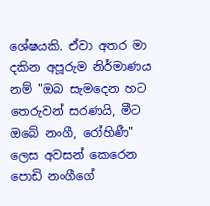ශේෂයකි. ඒවා අතර මා දකින අපූරුම නිර්මාණය නම් "ඔබ සැමදෙන හට තෙරුවන් සරණයි, මීට ඔබේ නංගී, රෝහිණී" ලෙස අවසන් කෙරෙන පොඩි නංගීගේ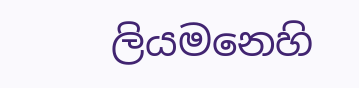ලියමනෙහි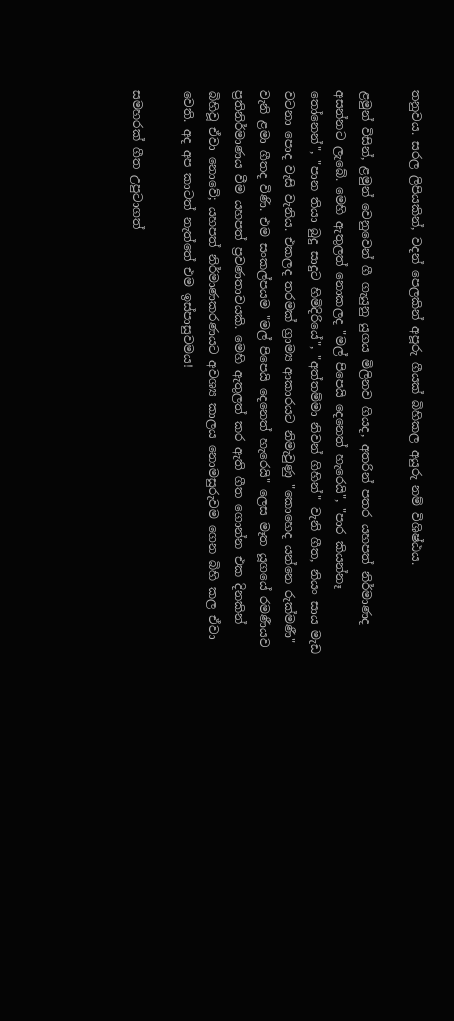තනුවය. සරල ලිපියකින්, වදන් පෙලකින් අපූරු ගීයක් බිහිකල අයුරු නම් විශිෂ්ඨය.

ළමුන් විසින්, ළමුන් වෙනුවෙන් ගී ගැයුනු යුගය මිලිනව ගියද, අතරින් පතර යහපත් නිර්මාණද අසන්නට ලැබේ. මෙහි ඇතුලත් නොකලද "මල් පිපෙයි දෙනෙත් හැරෙයි", "පාර කියන්නෑ තෝනෙන්", "පාන තියා බුදු සාදුට හිමිදිරියේ", "අත්තම්මා නිවන් ගිහින්" වැනි ගීත, නියං සාය මැඩ වටනා පොද වැසි වැනිය. එකලද තරමක් ග්‍රාම්‍ය ආකාරයට නිමැවුණු "කොහෙද යන්නෙ රුක්මණී" වැනි ළමා ගීතද විණි. එම සංකල්පයම "මල් පිපෙයි දෙනෙත් හැරෙයි" ලෙස මෑත යූගයේ රමණීයව ප්‍රතිනිර්මාණය වීම යහපත් ප්‍රවණතාවයකි. මෙහි ඇතුලත් කර ඇති ගීත ගොන්න එක දිනකින් බිහිවූ ඒවා නොවේ; යහපත් නිර්මාණකරණයට අවශ්‍ය කාලය නොමසුරුවම ගෙන බිහි කල ඒවා වෙති. අද අප කාටත් නැත්තේ එම ඉස්පාසුවමය!

සමහරක් ගීත උපුටාගත්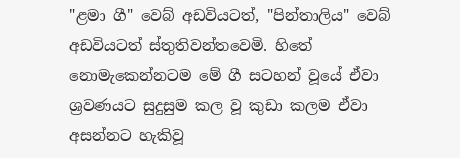"ළමා ගී" වෙබ් අඩවියටත්, "පින්තාලිය" වෙබ් අඩවියටත් ස්තුතිවන්තවෙමි. හිතේ නොමැකෙන්නටම මේ ගී සටහන් වූයේ ඒවා ශ්‍රවණයට සුදුසුම කල වූ කුඩා කලම ඒවා අසන්නට හැකිවූ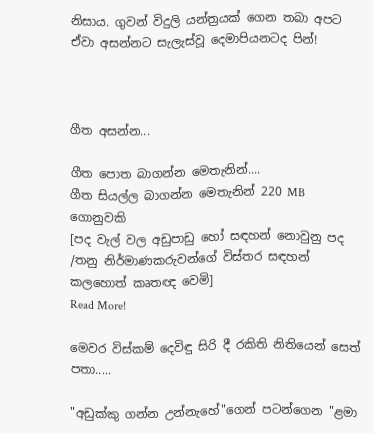නිසාය. ගුවන් විදුලි යන්ත්‍රයක් ගෙන තබා අපට ඒවා අසන්නට සැලැස්වූ දෙමාපියනටද පින්!



ගීත අසන්න...

ගීත පොත බාගන්න මෙතැනින්....
ගීත සියල්ල බාගන්න මෙතැනින් 220 MB ගොනුවකි
[පද වැල් වල අඩුපාඩු හෝ සඳහන් නොවුනු පද /තනු නිර්මාණකරුවන්ගේ විස්තර සඳහන් කලහොත් කෘතඥ වෙමි]
Read More!

මෙවර විස්කම් දෙවිඳු සිරි දී රකිති නිතියෙන් සෙත් පතා.....

"අඩුක්කු ගන්න උන්නැහේ"ගෙන් පටන්ගෙන "ළමා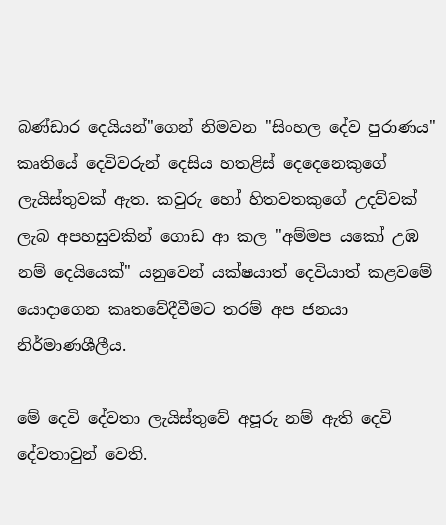බණ්ඩාර දෙයියන්"ගෙන් නිමවන "සිංහල දේව පුරාණය" කෘතියේ දෙවිවරුන් දෙසිය හතළිස් දෙදෙනෙකුගේ ලැයිස්තුවක් ඇත. කවුරු හෝ හිතවතකුගේ උදව්වක් ලැබ අපහසුවකින් ගොඩ ආ කල "අම්මප යකෝ උඹ නම් දෙයියෙක්" යනුවෙන් යක්ෂයාත් දෙවියාත් කළවමේ යොදාගෙන කෘතවේදීවීමට තරම් අප ජනයා නිර්මාණශීලීය.

මේ දෙවි දේවතා ලැයිස්තුවේ අපූරු නම් ඇති දෙවි දේවතාවුන් වෙති.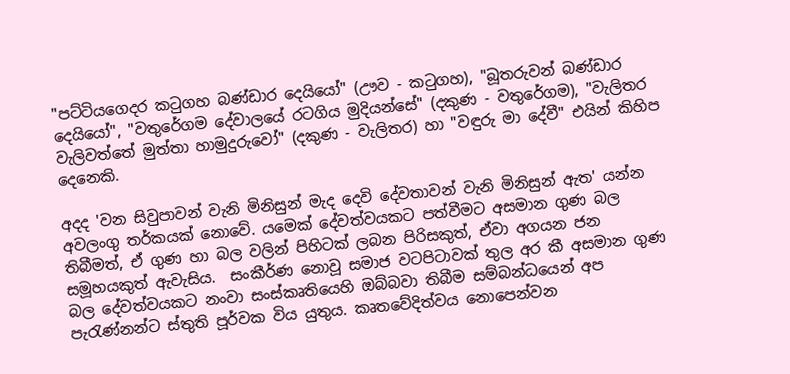"පට්ටියගෙදර කටුගහ බණ්ඩාර දෙයියෝ" (ඌව - කටුගහ), "බූතරුවන් බණ්ඩාර දෙයියෝ", "වතුරේගම දේවාලයේ රටගිය මුදියන්සේ" (දකුණ - වතුරේගම), "වැලිතර වැලිවත්තේ මුත්තා හාමුදුරුවෝ" (දකුණ - වැලිතර) හා "වඳුරු මා දේවී" එයින් කිහිප දෙනෙකි.

අදද 'වන සිවුපාවන් වැනි මිනිසුන් මැද දෙවි දේවතාවන් වැනි මිනිසුන් ඇත' යන්න අවලංගු තර්කයක් නොවේ. යමෙක් දේවත්වයකට පත්වීමට අසමාන ගුණ බල තිබීමත්, ඒ ගුණ හා බල වලින් පිහිටක් ලබන පිරිසකුත්, ඒවා අගයන ජන සමූහයකුත් ඇවැසිය.  සංකීර්ණ නොවූ සමාජ වටපිටාවක් තුල අර කී අසමාන ගුණ බල දේවත්වයකට නංවා සංස්කෘතියෙහි ඔබ්බවා තිබීම සම්බන්ධයෙන් අප පැරැණ්නන්ට ස්තුති පූර්වක විය යුතුය. කෘතවේදිත්වය නොපෙන්වන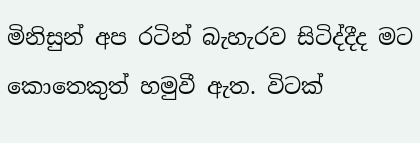මිනිසුන් අප රටින් බැහැරව සිටිද්දීද මට කොතෙකුත් හමුවී ඇත. විටක්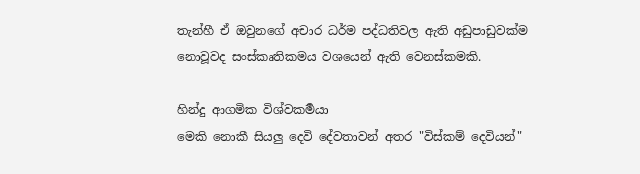තැන්හී ඒ ඔවුනගේ අචාර ධර්ම පද්ධතිවල ඇති අඩුපාඩුවක්ම නොවූවද සංස්කෘතිකමය වශයෙන් ඇති වෙනස්කමකි.

හින්දු ආගමික විශ්වකර්‍මයා
මෙකි නොකී සියලු දෙවි දේවතාවන් අතර "විස්කම් දෙවියන්"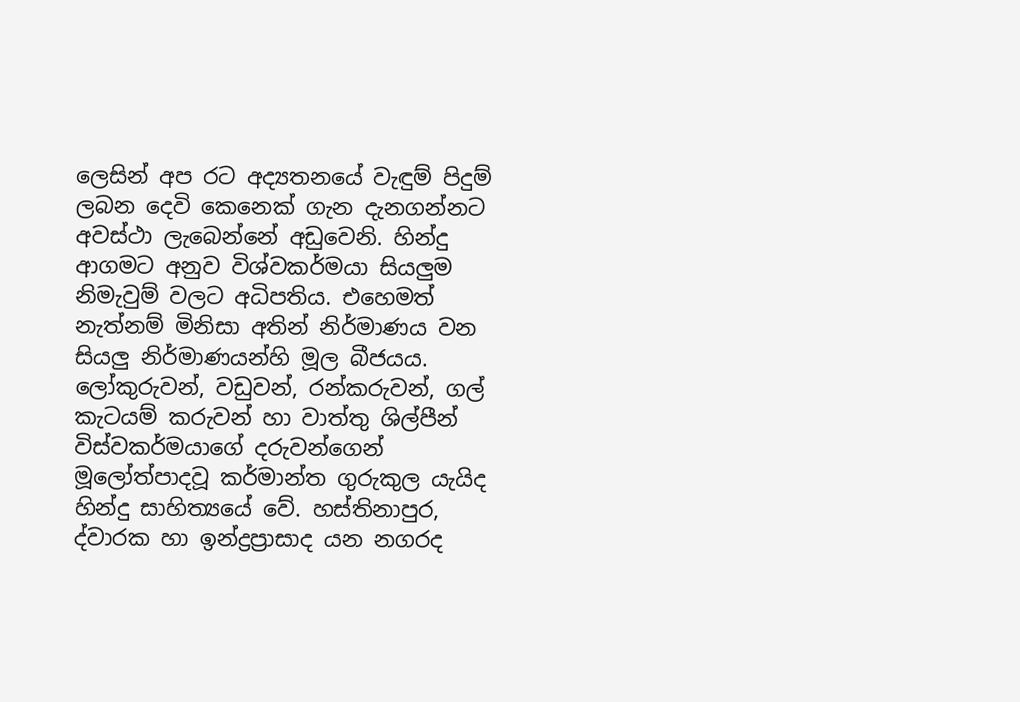ලෙසින් අප රට අද්‍යතනයේ වැඳුම් පිදුම් ලබන දෙවි කෙනෙක් ගැන දැනගන්නට අවස්ථා ලැබෙන්නේ අඩුවෙනි. හින්දු ආගමට අනුව විශ්වකර්මයා සියලුම නිමැවුම් වලට අධිපතිය. එහෙමත් නැත්නම් මිනිසා අතින් නිර්මාණය වන සියලු නිර්මාණයන්හි මූල බීජයය. ලෝකුරුවන්, වඩුවන්, රන්කරුවන්, ගල් කැටයම් කරුවන් හා වාත්තු ශිල්පීන් විස්වකර්මයාගේ දරුවන්ගෙන් මූලෝත්පාදවූ කර්මාන්ත ගුරුකුල යැයිද හින්දු සාහිත්‍යයේ වේ. හස්තිනාපුර, ද්වාරක හා ඉන්ද්‍රප්‍රාසාද යන නගරද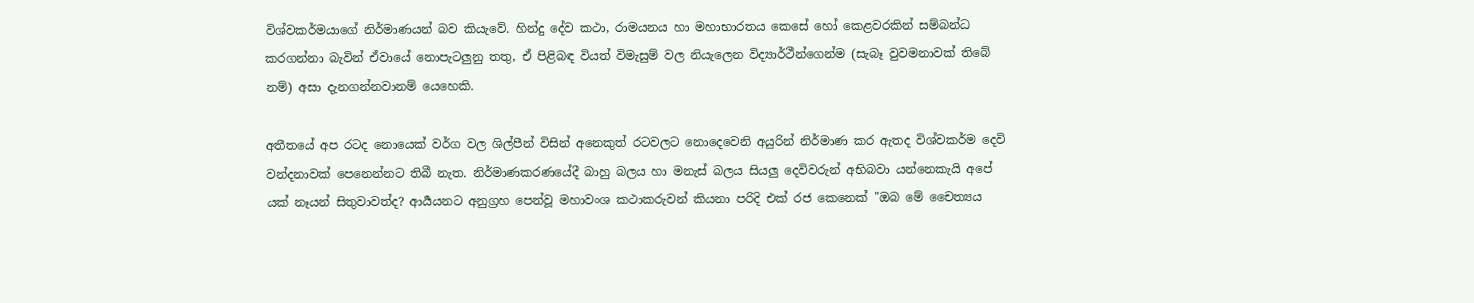විශ්වකර්මයාගේ නිර්මාණයන් බව කියැවේ. හින්දු දේව කථා, රාමයනය හා මහාභාරතය කෙසේ හෝ කෙළවරකින් සම්බන්ධ කරගන්නා බැවින් ඒවායේ නොපැටලුනු තතු, ඒ පිළිබඳ වියත් විමැසුම් වල නි‍යැලෙන විද්‍යාර්ථීන්ගෙන්ම (සැබෑ වුවමනාවක් තිබේ නම්) අසා දැනගන්නවානම් යෙහෙකි.

අතීතයේ අප රටද නොයෙක් වර්ග වල ශිල්පීන් විසින් අනෙකුත් රටවලට නොදෙවෙනි අයුරින් නිර්මාණ කර ඇතද විශ්වකර්ම දෙවි වන්දනාවක් පෙනෙන්නට තිබී නැත. නිර්මාණකරණයේදී බාහු බලය හා මනැස් බලය සියලු දෙවිවරුන් අභිබවා යන්නෙකැයි අපේ යක් නෑයන් සිතුවාවත්ද? ආර්‍යයනට අනුග්‍රහ පෙන්වූ මහාවංශ කථාකරුවන් කියනා පරිදි එක් රජ කෙනෙක් "ඔබ මේ චෛත්‍යය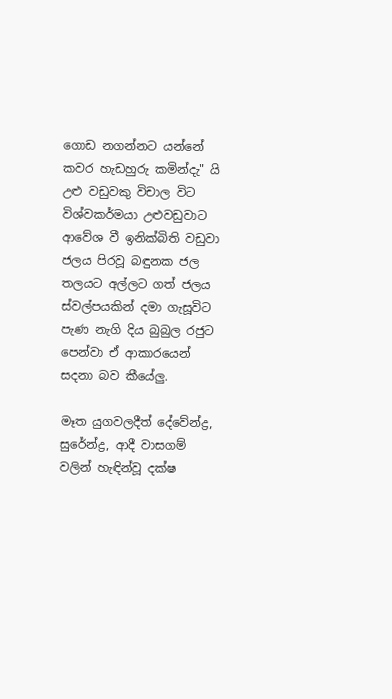ගොඩ නගන්නට යන්නේ කවර හැඩහුරු කමින්දැ" යි උළු වඩුවකු විචාල විට විශ්වකර්මයා උළුවඩුවාට ආවේශ වී ඉනික්බිති වඩුවා ජලය පිරවූ බඳුනක ජල තලයට අල්ලට ගත් ජලය ස්වල්පයකින් දමා ගැසූවිට පැණ නැගි දිය බුබුල රජුට පෙන්වා ඒ ආකාරයෙන් සදනා බව කීයේලු.

මෑත යුගවලදීත් දේවේන්ද්‍ර, සුරේන්ද්‍ර, ආදී වාසගම් වලින් හැඳින්වූ දක්ෂ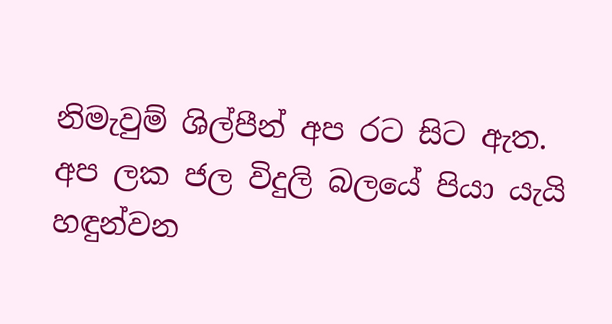නිමැවුම් ශිල්පීන් අප රට සිට ඇත. අප ලක ජල විදුලි බලයේ පියා යැයි හඳුන්වන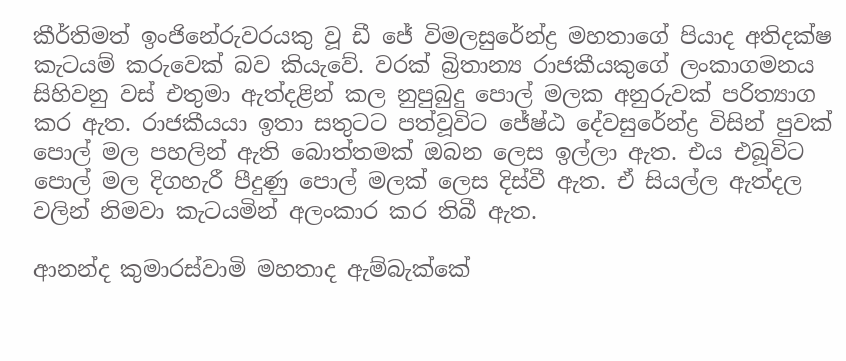කීර්තිමත් ඉංජිනේරුවරයකු වූ ඩී ජේ විමලසුරේන්ද්‍ර මහතාගේ පියාද අතිදක්ෂ කැටයම් කරුවෙක් බව කියැවේ. වරක් බ්‍රිතාන්‍ය රාජකීයකුගේ ලංකාගමනය සිහිවනු වස් එතුමා ඇත්දළින් කල නුපුබුදු පොල් මලක අනුරුවක් පරිත්‍යාග කර ඇත. රාජකීයයා ඉතා සතුටට පත්වූවිට ජේෂ්ඨ දේවසුරේන්ද්‍ර විසින් පුවක් පොල් මල පහලින් ඇති බොත්තමක් ඔබන ලෙස ඉල්ලා ඇත. එය එබූවිට පොල් මල දිගහැරී පීදුණු පොල් මලක් ලෙස දිස්වී ඇත. ඒ සියල්ල ඇත්දල වලින් නිමවා කැටයමින් අලංකාර කර තිබී ඇත.

ආනන්ද කුමාරස්වාමි මහතාද ඇම්බැක්කේ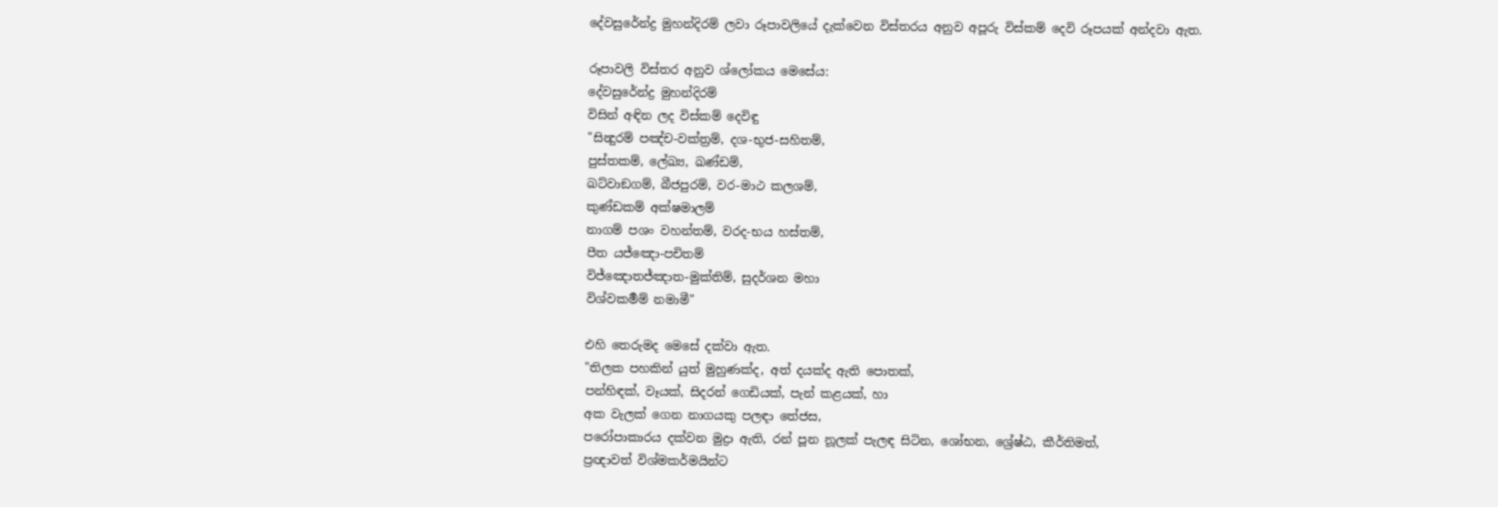දේවසුරේන්ද්‍ර මුහන්දිරම් ලවා රූපාවලියේ දැක්වෙන විස්තරය අනුව අපූරු විස්කම් දෙවි රූපයක් අන්දවා ඇත.

රූපාවලි විස්තර අනුව ශ්ලෝකය මෙසේය:
දේවසුරේන්ද්‍ර මුහන්දිරම්
විසින් අඳින ලද විස්කම් දෙවිඳු
"සින්‍දුරම් පඤ්ච-වක්ත්‍රම්, දශ-භුජ-සහිතම්,
පුස්තකම්, ලේඛ්‍ය, ඛණ්ඩම්,
ඛට්වාඞගම්, බීජපුරම්, වර-මාථ කලශම්,
කුණ්ඩකම් අක්ෂමාලම්
නාගම් පශං වහන්තම්, වරද-භය හස්තම්,
පීත යජ්ඤො-පචිතම්
විජ්ඤොතජ්ඤාත-මුක්තිම්, සුදර්ශන මහා
විශ්වකර්‍මම් නමාමී"

එහි තෙරුමද මෙසේ දක්වා ඇත.
"තිලක පහකින් යුත් මුහුණක්ද, අත් දයක්ද ඇති පොතක්,
පන්හිඳක්, වෑයක්, සිදරන් ගෙඩියක්, පැන් කළයක්, හා
අක වැලක් ගෙන නාගයකු පලඳා තේජස,
පරෝපාකාරය දක්වන මුද්‍රා ඇති, රන් පූන නූලක් පැලඳ සිටින, ශෝභන, ශ්‍රේෂ්ඨ, කීර්තිමත්,
ප්‍රඥාවත් විශ්මකර්මයින්ට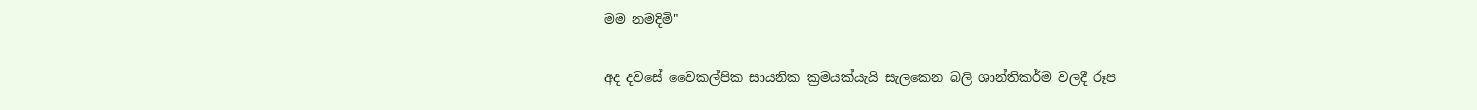මම නමදිමි"

අද දවසේ වෛකල්පික සායනික ක්‍රමයක්යැයි සැලකෙන බලි ශාන්තිකර්ම වලදී රූප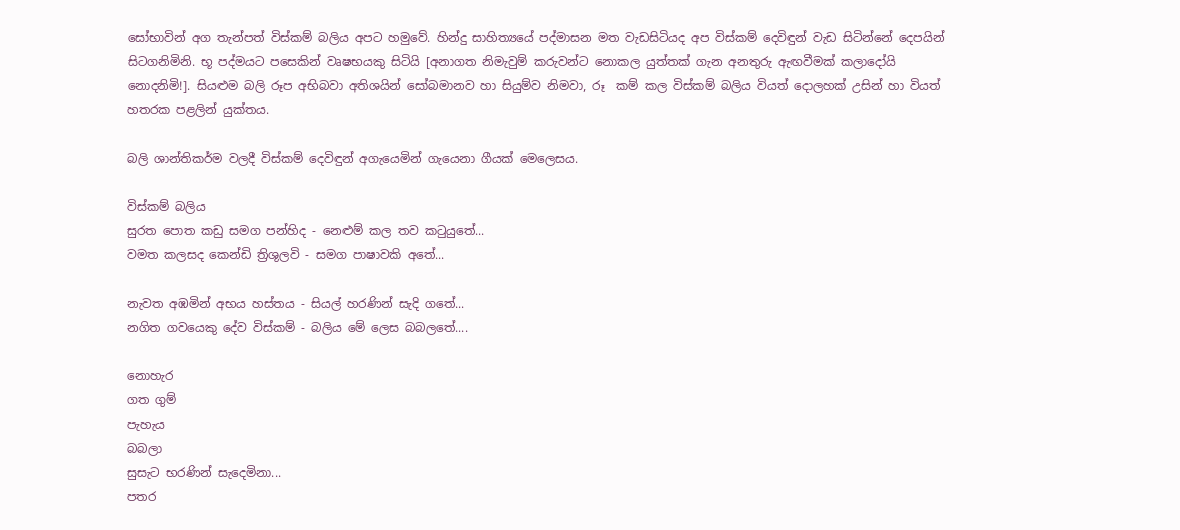සෝභාවින් අග තැන්පත් විස්කම් බලිය අපට හමුවේ. හින්දු සාහිත්‍යයේ පද්මාසන මත වැඩසිටියද අප විස්කම් දෙවිඳුන් වැඩ සිටින්නේ දෙපයින් සිටගනිමිනි. භූ පද්මයට පසෙකින් වෘෂභයකු සිටියි [අනාගත නිමැවුම් කරුවන්ට නොකල යුත්තක් ගැන අනතුරු ඇඟවීමක් කලාදෝයි නොදනිමි!]. සියළුම බලි රූප අභිබවා අතිශයින් සෝබමානව හා සියුම්ව නිමවා, රූ  කම් කල විස්කම් බලිය වියත් දොලහක් උසින් හා වියත් හතරක පළලින් යුක්තය.

බලි ශාන්තිකර්ම වලදී විස්කම් දෙවිඳුන් අගැයෙමින් ගැයෙනා ගීයක් මෙලෙසය.

විස්කම් බලිය
සුරත පොත කඩු සමග පන්හිද - නෙළුම් කල තව ක‍ටුයුතේ...
වමත කලසද කෙන්ඩි ත්‍රිශුලවි - සමග පාෂාවකි අතේ...

නැවත අඹමින් අභය හස්තය - සියල් හරණින් සැදි ගතේ...
නගිත ගවයෙකු දේව විස්කම් - බලිය මේ ලෙස බබලතේ....

නොහැර
ගත ගුම්
පැහැය
බබලා
සුසැට භරණින් සැදෙමිනා...
පතර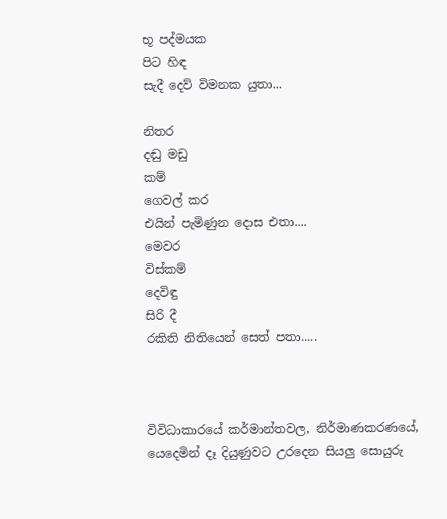භූ පද්මයක
පිට හිඳ
සැදී දෙව් විමනක යුතා...

නිතර
දඬු මඩු
කම්
ගෙවල් කර
එයින් පැමිණුන දොස එතා....
මෙවර
විස්කම්
දෙවිඳු
සිරි දී
රකිති නිතියෙන් සෙත් පතා.....



විවිධාකාරයේ කර්මාන්තවල, නිර්මාණකරණයේ, යෙදෙමින් දෑ දියුණුවට උරදෙන සියලු සොයුරු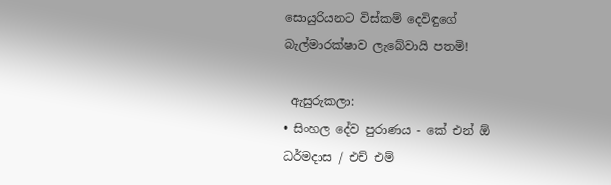සොයුරියනට විස්කම් දෙවිඳුගේ බැල්මාරක්ෂාව ලැබේවායි පතමි!

 ඇසුරුකලා:
• සිංහල දේව පුරාණය - කේ එන් ඕ ධර්මදාස / එච් එම්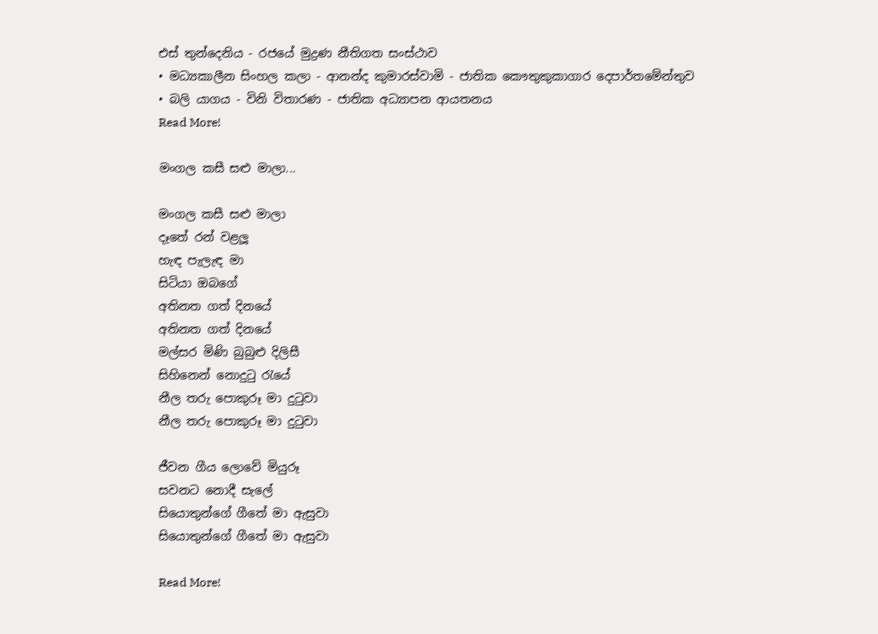එස් තුන්දෙනිය - රජයේ මුද්‍රණ නීතිගත සංස්ථාව
• මධ්‍යකාලීන සිංහල කලා - ආනන්ද කුමාරස්වාමි - ජාතික කෞතුකුකාගාර දෙපාර්තමේන්තුව
• බලි යාගය - විනි විතාරණ - ජාතික අධ්‍යාපන ආයතනය
Read More!

මංගල කසී සළු මාලා...

මංගල කසී සළු මාලා
දෑතේ රන් වළලූ
හැඳ පැලැඳ මා
සිටියා ඔබගේ
අතිනත ගත් දිනයේ
අතිනත ගත් දිනයේ
මල්සර මිණි බුබුළු දිලිසී
සිහිනෙන් නොදුටු රැයේ
නීල තරු පොකුරූ මා දුටුවා
නීල තරු පොකුරූ මා දුටුවා

ජීවන ගීය ලොවේ මියුරූ
සවනට නොදී සැලේ
සියොතුන්ගේ ගීතේ මා ඇසුවා
සියොතුන්ගේ ගීතේ මා ඇසුවා

Read More!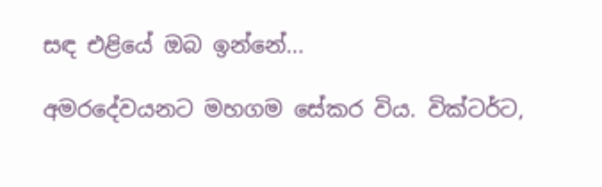සඳ එළියේ ඔබ ඉන්නේ...

අමරදේවයනට මහගම සේකර විය. වික්ටර්ට,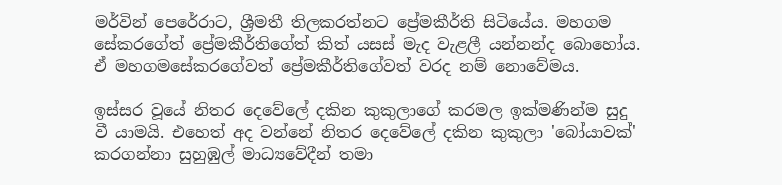මර්වින් පෙරේරාට, ශ්‍රීමතී තිලකරත්නට ප්‍රේමකීර්ති සිටියේය. මහගම සේකරගේත් ප්‍රේමකීර්තිගේත් කිත් යසස් මැද වැළලී යන්නන්ද බොහෝය. ඒ මහගමසේකරගේවත් ප්‍රේමකීර්තිගේවත් වරද නම් නොවේමය.

ඉස්සර වූයේ නිතර දෙවේලේ දකින කුකුලාගේ කරමල ඉක්මණින්ම සුදු වී යාමයි. එහෙත් අද වන්නේ නිතර දෙවේලේ දකින කුකුලා 'බෝයාවක්' කරගන්නා සුහුඹුල් මාධ්‍යවේදීන් තමා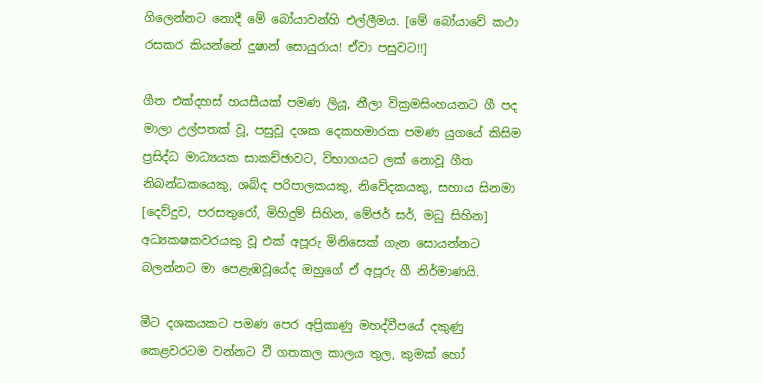ගිලෙන්නට නොදී මේ බෝයාවන්හි එල්ලීමය. [මේ බෝයාවේ කථා රසකර කියන්නේ දුෂාන් සොයුරාය! ඒවා පසුවට!!]

ගීත එක්දහස් හයසීයක් පමණ ලියූ, නීලා වික්‍රමසිංහයනට ගී පද මාලා උල්පතක් වූ, පසුවූ දශක දෙකහමාරක පමණ යුගයේ කිසිම ප්‍රසිද්ධ මාධ්‍යයක සාකච්ඡාවට, විභාගයට ලක් නොවූ ගීත නිබන්ධකයෙකු, ශබ්ද පරිපාලකයකු, නිවේදකයකු, සහාය සිනමා [දෙව්දුව, පරසතුරෝ, මිහිදුම් සිහින, මේජර් සර්, මධු සිහින] අධ්‍යකෂකවරයකු වූ එක් අපූරු මිනිසෙක් ගැන සොයන්නට බලන්නට මා පෙළැඹවූයේද ඔහුගේ ඒ අපූරු ගී නිර්මාණයි.

මීට දශකයකට පමණ පෙර අප්‍රිකාණු මහද්වීපයේ දකුණු කෙළවරටම වන්නට වී ගතකල කාලය තුල, කුමක් හෝ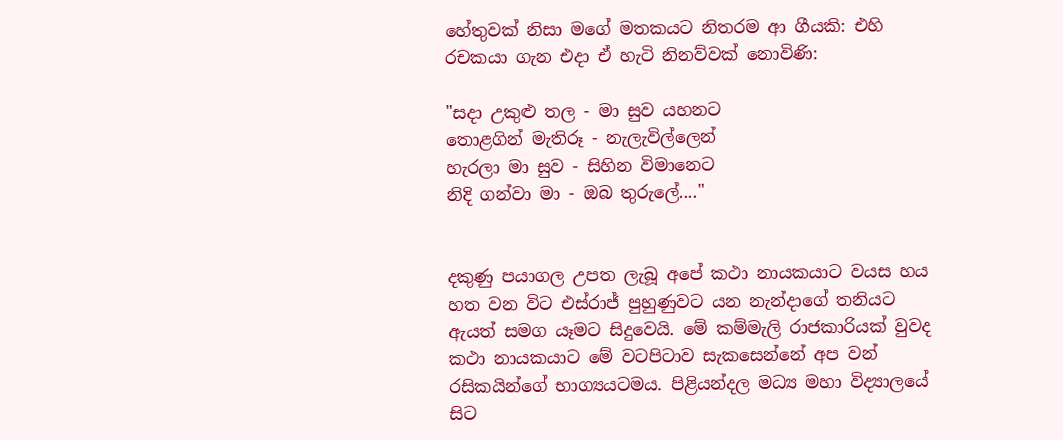හේතුවක් නිසා මගේ මතකයට නිතරම ආ ගීයකි: එහි රචකයා ගැන එදා ඒ හැටි නිනව්වක් නොවිණි:

"සදා උකුළු තල - මා සුව යහනට
තොළගින් මැතිරූ - නැලැවිල්ලෙන්
හැරලා මා සුව - සිහින විමානෙට
නිදි ගන්වා මා - ඔබ තුරුලේ...."


දකුණු පයාගල උපත ලැබූ අපේ කථා නායකයාට වයස හය හත වන විට එස්රාජ් පුහුණුවට යන නැන්දාගේ තනියට ඇයත් සමග යෑමට සිදුවෙයි. මේ කම්මැලි රාජකාරියක් වුවද කථා නායකයාට මේ වටපිටාව සැකසෙන්නේ අප වන් රසිකයින්ගේ භාග්‍යයටමය. පිළියන්දල මධ්‍ය මහා විද්‍යාලයේ සිට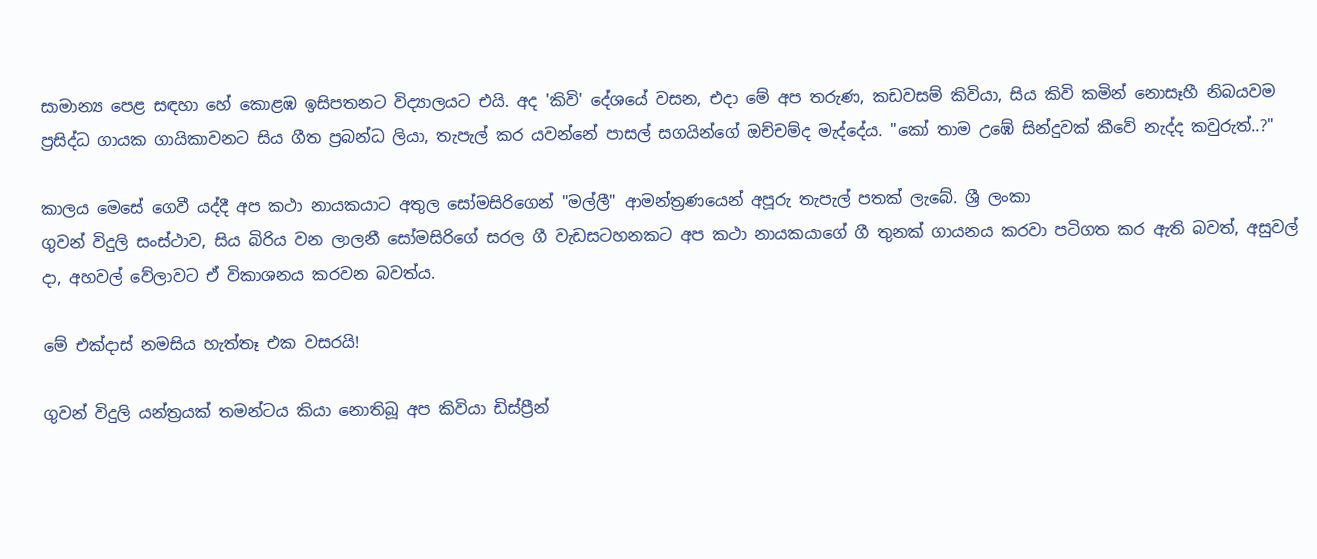සාමාන්‍ය පෙළ සඳහා හේ කොළඹ ඉසිපතනට විද්‍යාලයට එයි. අද 'කිවි' දේශයේ වසන, එදා මේ අප තරුණ, කඩවසම් කිවියා, සිය කිවි කමින් නොසෑහී නිබයවම ප්‍රසිද්ධ ගායක ගායිකාවනට සිය ගීත ප්‍රබන්ධ ලියා, තැපැල් කර යවන්නේ පාසල් සගයින්ගේ ඔච්චම්ද මැද්දේය. "කෝ තාම උඹේ සින්දුවක් කීවේ නැද්ද කවුරුත්..?"

කාලය මෙසේ ගෙවී යද්දී අප කථා නායකයාට අතුල සෝමසිරිගෙන් "මල්ලී" ආමන්ත්‍රණයෙන් අපූරු තැපැල් පතක් ලැබේ. ශ්‍රී ලංකා
ගුවන් විදුලි සංස්ථාව, සිය බිරිය වන ලාලනී සෝමසිරිගේ සරල ගී වැඩසටහනකට අප කථා නායකයාගේ ගී තුනක් ගායනය කරවා පටිගත කර ඇති බවත්, අසුවල් දා, අහවල් වේලාවට ඒ විකාශනය කරවන බවත්ය.

මේ එක්දාස් නමසිය හැත්තෑ එක වසරයි!

ගුවන් විදුලි යන්ත්‍රයක් තමන්ටය කියා නොතිබූ අප කිවියා ඩිස්ප්‍රීන්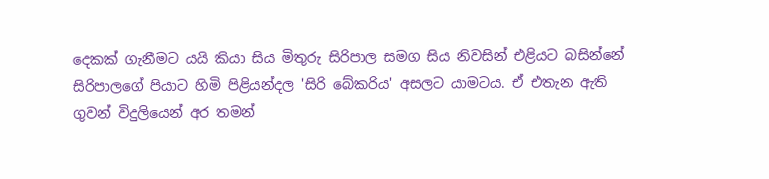දෙකක් ගැනීමට යයි කියා සිය මිතුරු සිරිපාල සමග සිය නිවසින් එළියට බසින්නේ සිරිපාලගේ පියාට හිමි පිළියන්දල 'සිරි බේකරිය' අසලට යාමටය. ඒ එතැන ඇති ගුවන් විදුලියෙන් අර තමන්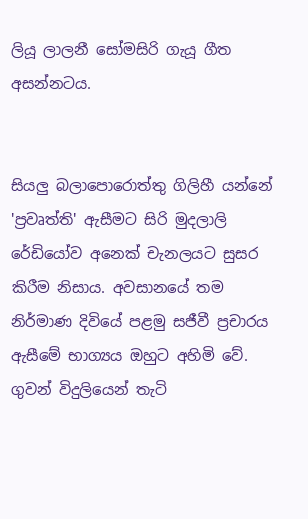ලියූ ලාලනී සෝමසිරි ගැයූ ගීත අසන්නටය.


සියලු බලාපොරොත්තු ගිලිහී යන්නේ 'ප්‍රවෘත්ති' ඇසීමට සිරි මුදලාලි රේඩියෝව අනෙක් චැනලයට සුසර කිරීම නිසාය. අවසානයේ තම නිර්මාණ දිවියේ පළමු සජීවී ප්‍රචාරය ඇසීමේ භාග්‍යය ඔහුට අහිමි වේ. ගුවන් විදුලියෙන් තැටි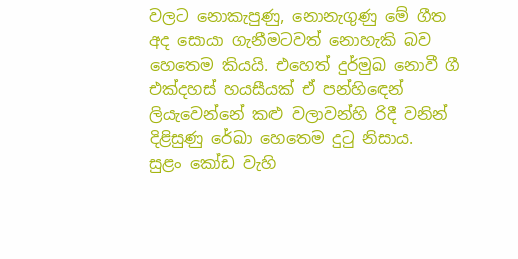වලට නොකැපුණු, නොනැගුණු මේ ගීත අද සොයා ගැනීමටවත් නොහැකි බව හෙතෙම කියයි. එහෙත් දුර්මුඛ නොවී ගී එක්දහස් හයසීයක් ඒ පන්හි‍ඳෙන් ලියැවෙන්නේ කළු වලාවන්හි රිදී වනින් දිළිසුණු රේඛා හෙතෙම දු‍ටු නිසාය.
සුළං කෝඩ වැහි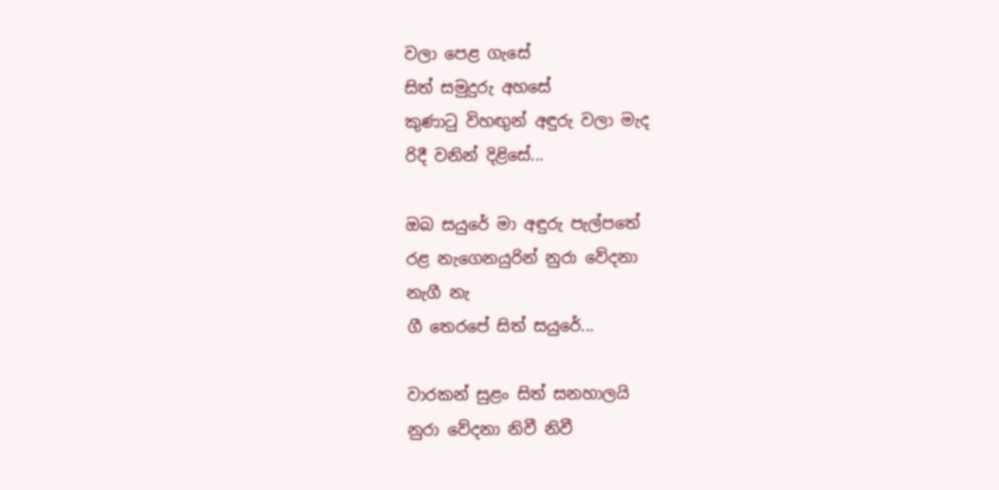වලා පෙළ ගැසේ
සිත් සමුදුරු අහසේ
කුණා‍ටු විහඟුන් අඳුරු වලා මැද
රිදී වනින් දිළිසේ...

ඔබ සයුරේ මා අඳුරු පැල්පතේ
රළ නැගෙනයුරින් නුරා වේදනා
නැගී නැ
ගී තෙරපේ සිත් සයුරේ...

වාරකන් සුළං සිත් සනහාලයි
නුරා වේදනා නිවී නිවී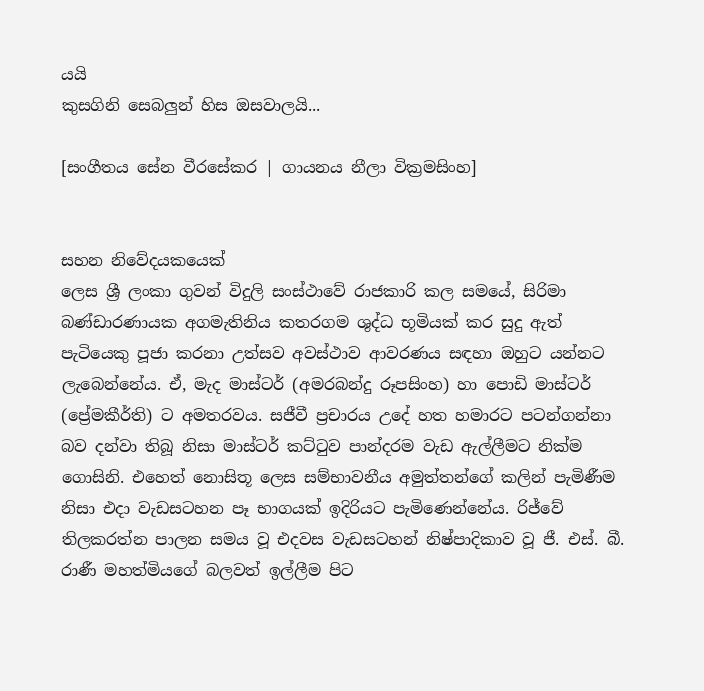යයි
කුසගිනි සෙබලුන් හිස ඔසවාලයි...

[සංගීතය සේන වීරසේකර | ගායනය නීලා වික්‍රමසිංහ]


සහන නිවේදයකයෙක්
ලෙස ශ්‍රී ලංකා ගුවන් විදුලි සංස්ථාවේ රාජකාරි කල සමයේ, සිරිමා බණ්ඩාරණායක අගමැතිනිය කතරගම ශුද්ධ භූමියක් කර සුදු ඇත් පැටියෙකු පූජා කරනා උත්සව අවස්ථාව ආවරණය සඳහා ඔහුට යන්නට ලැබෙන්නේය. ඒ, මැද මාස්ටර් (අමරබන්දු රූපසිංහ) හා පොඩි මාස්ටර් (ප්‍රේමකීර්ති) ට අමතරවය. සජීවී ප්‍රචාරය උදේ හත හමාරට පටන්ගන්නා බව දන්වා තිබූ නිසා මාස්ටර් කට්‍ටුව පාන්දරම වැඩ ඇල්ලීමට නික්ම ගොසිනි. එහෙත් නොසිතූ ලෙස සම්භාවනීය අමුත්තන්ගේ කලින් පැමිණීම නිසා එදා වැඩසටහන පෑ භාගයක් ඉදිරියට පැමිණෙන්නේය. රිජ්වේ තිලකරත්න පාලන සමය වූ එදවස වැඩසටහන් නිෂ්පාදිකාව වූ ජී. එස්. බී. රාණී මහත්මියගේ බලවත් ඉල්ලීම පිට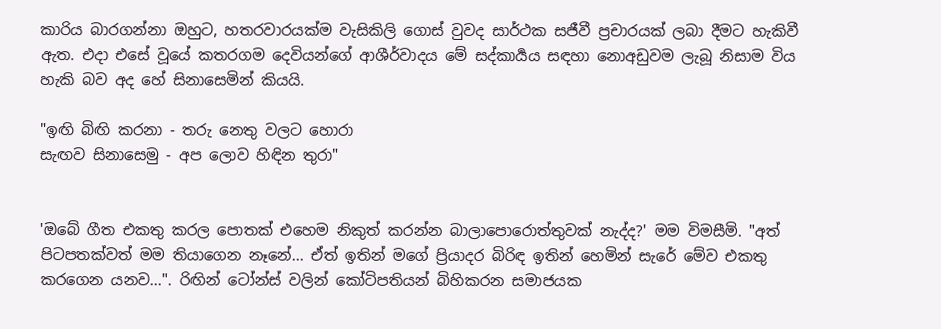කාරිය බාරගන්නා ඔහුට, හතරවාරයක්ම වැසිකිලි ගොස් වුවද සාර්ථක සජීවී ප්‍රචාරයක් ලබා දීමට හැකිවී ඇත. එදා එසේ වූයේ කතරගම දෙවියන්ගේ ආශීර්වාදය මේ සද්කාර්‍යය සඳහා නොඅඩුවම ලැබූ නිසාම විය හැකි බව අද හේ සිනාසෙමින් කියයි.

"ඉඟි බිඟි කරනා - තරු නෙතු වලට හොරා
සැඟව සිනාසෙමු - අප ලොව හිඳින තුරා"


'ඔබේ ගීත එකතු කරල පොතක් එහෙම නිකුත් කරන්න බාලාපොරොත්තුවක් නැද්ද?' මම විමසීමි. "අත් පිටපතක්වත් මම තියාගෙන නෑනේ... ඒත් ඉතින් මගේ ප්‍රියාදර බිරිඳ ඉතින් හෙමින් සැරේ මේව එකතු කරගෙන යනව...". රිඟින් ටෝන්ස් වලින් කෝටිපතියන් බිහිකරන සමාජයක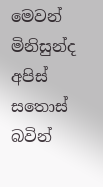මෙවන් මිනිසුන්ද අපිස් සතොස් බවින්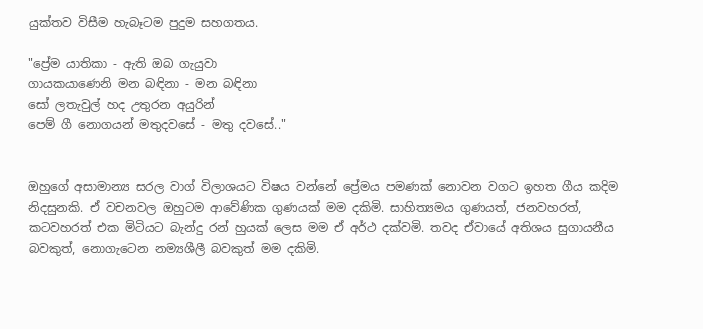යුක්තව විසීම හැබෑටම පුදුම සහගතය.

"ප්‍රේම යාතිකා - ඇති ඔබ ගැයුවා
ගායකයාණෙනි මන බඳිනා - මන බඳිනා
සෝ ලතැවුල් හද උතුරන අයුරින්
පෙම් ගී නොගයන් මතුදවසේ - මතු දවසේ.."


ඔහුගේ අසාමාන්‍ය සරල වාග් විලාශයට විෂය වන්නේ ප්‍රේමය පමණක් නොවන වගට ඉහත ගීය කදිම නිදසුනකි. ඒ වචනවල ඔහුටම ආවේණික ගුණයක් මම දකිමි. සාහිත්‍යමය ගුණයත්, ජනවහරත්, කටවහරත් එක මිටියට බැන්දු රන් හුයක් ලෙස මම ඒ අර්ථ දක්වමි. තවද ඒවායේ අතිශය සුගායනීය බවකුත්, නොගැටෙන නම්‍යශීලී බවකුත් මම දකිමි.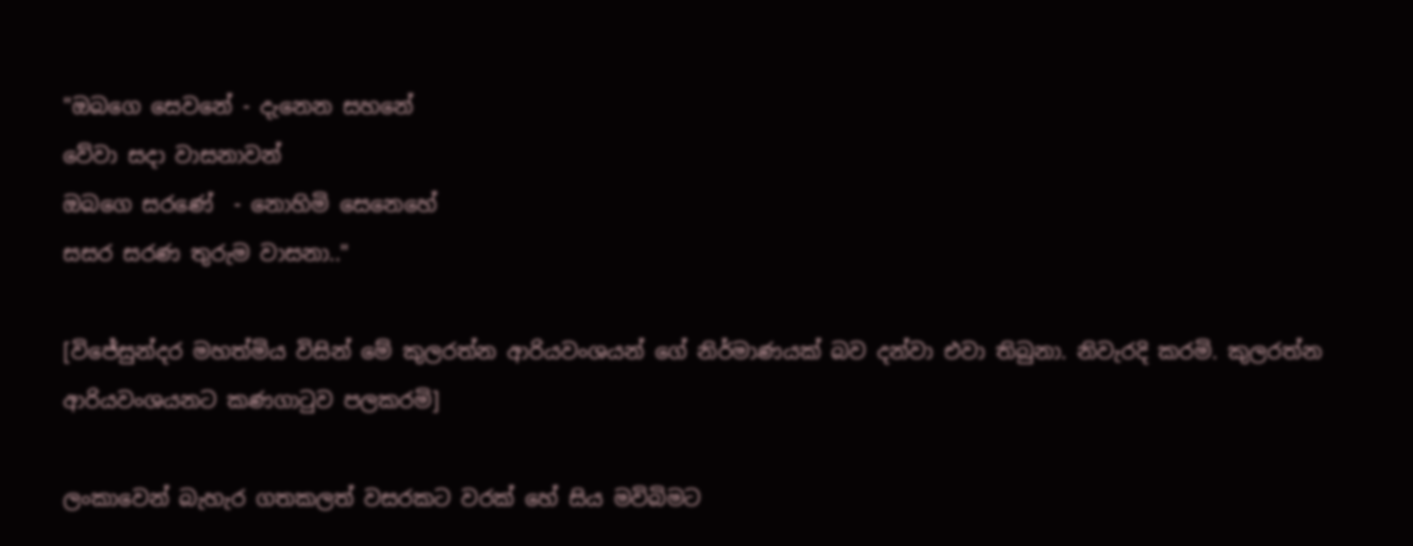"ඔබගෙ සෙවනේ - දැනෙන සහනේ
වේවා සදා වාසනාවන්
ඔබගෙ සරණේ  - නොහිමි සෙනෙහේ
සසර සරණ තුරුම වාසනා.."

[විජේසුන්දර මහත්මිය විසින් මේ කුලරත්න ආරියවංශයන් ගේ නිර්මාණයක් බව දන්වා එවා තිබුනා. නිවැරදි කරමි. කුලරත්න ආරියවංශයනට කණගාටුව පලකරමි]

ලංකාවෙන් බැහැර ගතකලත් වසරකට වරක් හේ සිය මවිබිමට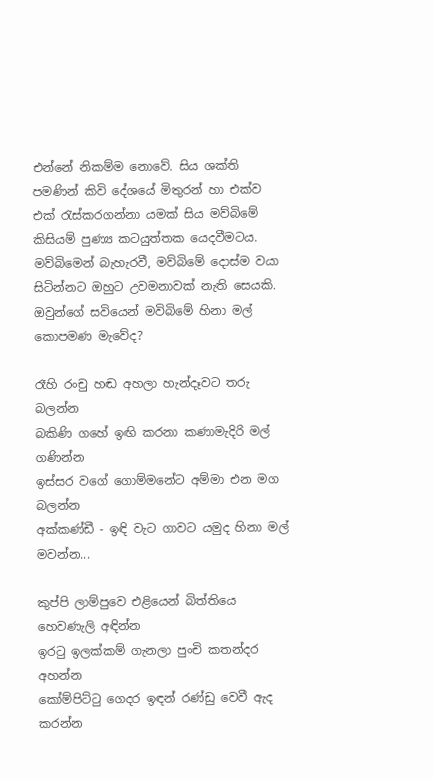එන්නේ නිකම්ම නොවේ. සිය ශක්ති පමණින් කිවි දේශයේ මිතුරන් හා එක්ව එක් ‍රැස්කරගන්නා යමක් සිය මව්බිමේ කිසියම් පුණ්‍ය කටයුත්තක යෙදවීමටය. මව්බිමෙන් බැහැරවී, මව්බිමේ දොස්ම වයා සිටින්නට ඔහුට උවමනාවක් නැති සෙයකි. ඔවුන්ගේ සවියෙන් මවිබිමේ හිනා මල් කොපමණ මැවේද?

රෑහි රංචු හඬ අහලා හැන්දෑවට තරු බලන්න
බකිණි ගහේ ඉඟි කරනා කණාමැදිරි මල් ගණින්න
ඉස්සර වගේ ගොම්මනේට අම්මා එන මග බලන්න
අක්කණ්ඩී - ඉඳි වැට ගාවට යමුද හිනා මල් මවන්න...

කුප්පි ලාම්පුවෙ එළියෙන් බිත්තියෙ හෙවණැලි අඳින්න
ඉර‍ටු ඉලක්කම් ගැනලා පුංචි කතන්දර අහන්න
කෝම්පිට්‍ටු ගෙදර ඉඳන් රණ්ඩු වෙවී ඇද කරන්න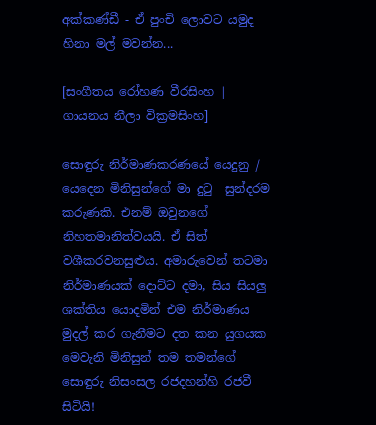අක්කණ්ඩී - ඒ පුංචි ලොවට යමුද හිනා මල් මවන්න...

[සංගීතය රෝහණ වීරසිංහ | ගායනය නීලා වික්‍රමසිංහ]

සොඳුරු නිර්මාණකරණයේ යෙදුනු / යෙදෙන මිනිසුන්ගේ මා දු‍ටු  සුන්දරම කරුණකි. එනම් ඔවුනගේ නිහතමානිත්වයයි. ඒ සිත් වශීකරවනසුළුය. අමාරුවෙන් තටමා නිර්මාණයක් දොට්ට දමා, සිය සියලු ශක්තිය යොදමින් එම නිර්මාණය මුදල් කර ගැනීමට දත කන යුගයක මෙවැනි මිනිසුන් තම තමන්ගේ සොඳුරු නිසංසල රජදහන්හි රජවී සිටියි!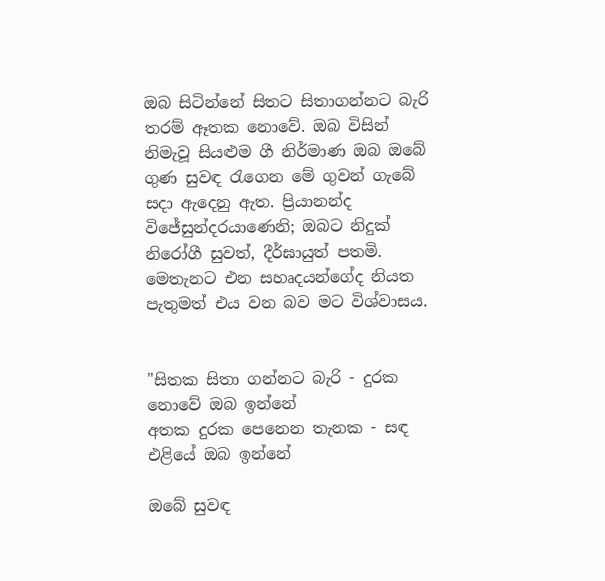ඔබ සිටින්නේ සිතට සිතාගන්නට බැරි තරම් ඈතක නොවේ. ඔබ විසින් නිමැවූ සියළුම ගී නිර්මාණ ඔබ ඔබේ ගුණ සුවඳ රැගෙන මේ ගුවන් ගැබේ සදා ඇදෙනු ඇත. ප්‍රියානන්ද විජේසුන්දරයාණෙනි; ඔබට නිදුක් නිරෝගී සුවත්, දීර්ඝායුත් පතමි. මෙතැනට එන සහෘදයන්ගේද නියත පැතුමත් එය වන බව මට විශ්වාසය.


"සිතක සිතා ගන්නට බැරි - දුරක නොවේ ඔබ ඉන්නේ
අතක දුරක පෙනෙන තැනක - සඳ එළියේ ඔබ ඉන්නේ

ඔබේ සුවඳ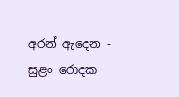අරන් ඇදෙන - සුළං රොදක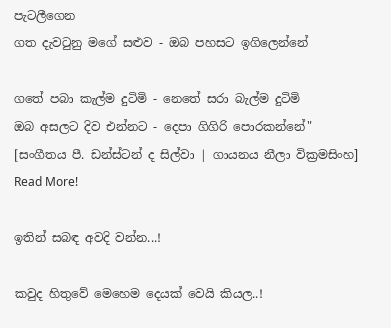පැටලීගෙන
ගත දැවටුනු මගේ සළුව - ඔබ පහසට ඉගිලෙන්නේ

ගතේ පබා කැල්ම දුටිමි - නෙතේ සරා බැල්ම දුටිමි
ඔබ අසලට දිව එන්නට - දෙපා ගිගිරි පොරකන්නේ"
[සංගීතය පී. ඩන්ස්ටන් ද සිල්වා | ගායනය නීලා වික්‍රමසිංහ]
Read More!

ඉතින් සබඳ අවදි වන්න...!

කවුද හිතුවේ මෙහෙම දෙයක් වෙයි කියල..!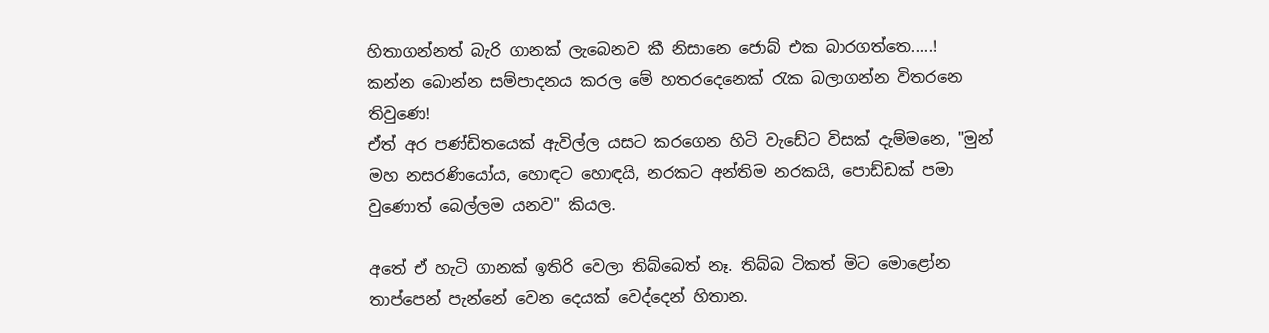හිතාගන්නත් බැරි ගානක් ලැබෙනව කී නිසානෙ ජොබ් එක බාරගත්තෙ.....!
කන්න බොන්න සම්පාදනය කරල මේ හතරදෙනෙක් රැක බලාගන්න විතරනෙ තිවුණෙ!
ඒත් අර පණ්ඩිතයෙක් ඇවිල්ල යසට කරගෙන හිටි වැඩේට විසක් දැම්මනෙ, "මුන් මහ නසරණියෝය, හොඳට හොඳයි, නරකට අන්තිම නරකයි, පොඩ්ඩක් පමා වුණොත් බෙල්ලම යනව" කියල.

අතේ ඒ හැටි ගානක් ඉතිරි වෙලා තිබ්බෙත් නෑ. තිබ්බ ටිකත් මිට මොළෝන තාප්පෙන් පැන්නේ වෙන දෙයක් වෙද්දෙන් හිතාන.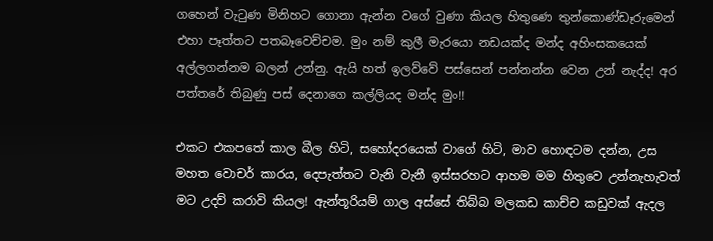ගහෙන් වැ‍ටුණ මිනිහට ගොනා ඇන්න වගේ වුණා කියල හිතුණෙ තුන්කොණ්ඩෑරුමෙන් එහා පෑත්තට පතබෑවෙච්චම. මුං නම් කුලී මැරයො නඩයක්ද මන්ද අහිංසකයෙක් අල්ලගන්නම බලන් උන්නු. ඇයි හත් ඉලව්වේ පස්සෙන් පන්නන්න වෙන උන් නැද්ද! අර පත්තරේ තිබුණු පස් දෙනාගෙ කල්ලියද මන්ද මුං!!

එකට එකපතේ කාල බීල හිටි, සහෝදරයෙක් වාගේ හිටි, මාව හොඳටම දන්න, උස මහත වොචර් කාරය, දෙපැත්තට වැනි වැනී ඉස්සරහට ආහම මම හිතුවෙ උන්නැහැවත් මට උදව් කරාවි කියල! ඇන්තූරියම් ගාල අස්සේ තිබ්බ මලකඩ කාච්ච කඩුවක් ඇදල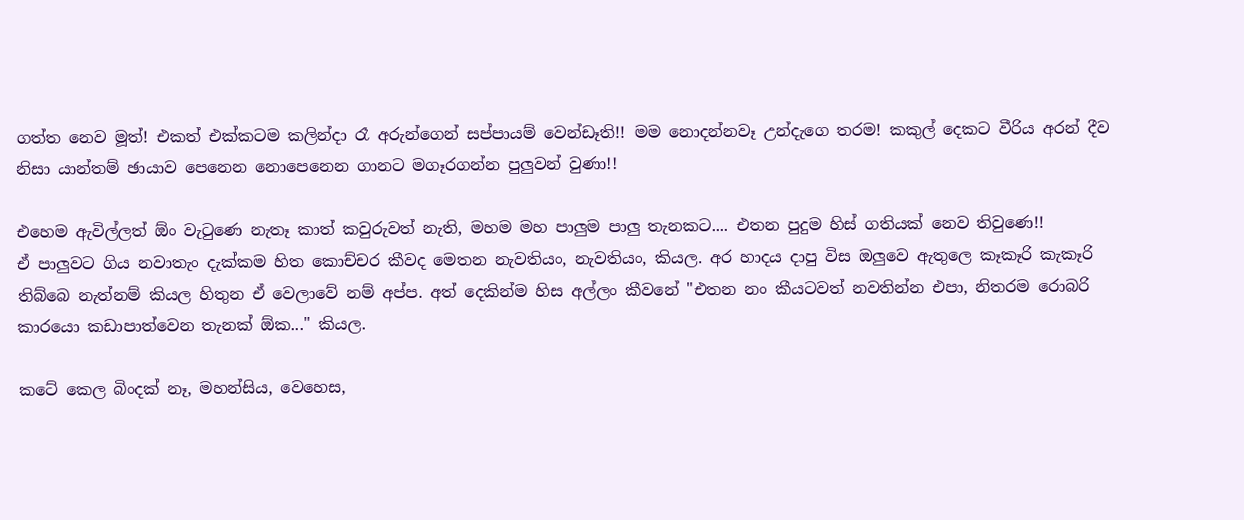ගත්ත නෙව මූත්! එකත් එක්කටම කලින්දා රෑ අරුන්ගෙන් සප්පායම් වෙන්ඩෑති!! මම නොදන්නවෑ උන්දැගෙ තරම! කකුල් දෙකට වීරිය අරන් දීව නිසා යාන්තම් ඡායාව පෙනෙන නොපෙනෙන ගානට මගෑරගන්න පුලුවන් වුණා!!

එහෙම ඇවිල්ලත් ඕං වැ‍ටුණෙ නැතෑ කාත් කවුරුවත් නැති, මහම මහ පාලුම පාලු තැනකට.... එතන පුදුම හිස් ගතියක් නෙව තිවුණෙ!!
ඒ පාලුවට ගිය නවාතැං දැක්කම හිත කොච්චර කීවද මෙතන නැවතියං, නැවතියං, කියල. අර හාදය දාපු විස ඔලුවෙ ඇතුලෙ කෑකෑරි කැකෑරි තිබ්බෙ නැත්නම් කියල හිතුන ඒ වෙලාවේ නම් අප්ප. අත් දෙකින්ම හිස අල්ලං කීවනේ "එතන නං කීයටවත් නවතින්න එපා, නිතරම රොබරි කාරයො කඩාපාත්වෙන තැනක් ඕක..." කියල.

කටේ කෙල බිංදක් නෑ, මහන්සිය, වෙහෙස,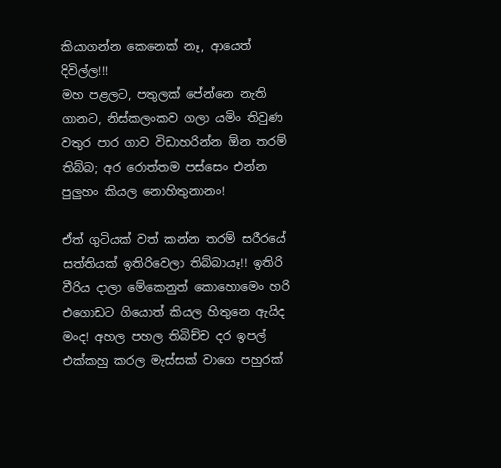කියාගන්න කෙනෙක් නෑ, ආයෙත් දිවිල්ල!!!
මහ පළලට, පතුලක් පේන්නෙ නැති ගානට, නිස්කලංකව ගලා යමිං තිවුණ වතුර පාර ගාව විඩාහරින්න ඕන තරම් තිබ්බ; අර රොත්තම පස්සෙං එන්න පුලුහං කියල නොහිතුනානං!

ඒත් ගුටියක් වත් කන්න තරම් සරීරයේ සත්තියක් ඉතිරිවෙලා තිබ්බායෑ!! ඉතිරි වීරිය දාලා මේකෙනුත් කොහොමෙං හරි එගොඩට ගියොත් කියල හිතුනෙ ඇයිද මංද! අහල පහල තිබිච්ච දර ඉපල් එක්කහු කරල මැස්සක් වාගෙ පහුරක්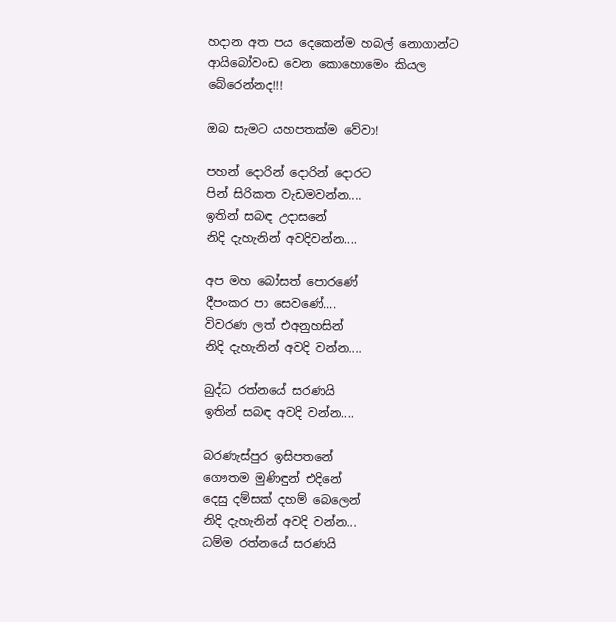හදාන අත පය දෙකෙන්ම හබල් නොගාන්ට ආයිබෝවංඩ වෙන කොහොමෙං කියල බේරෙන්නද!!!

ඔබ සැමට යහපතක්ම වේවා!

පහන් දොරින් දොරින් දොරට
පින් සිරිකත වැඩමවන්න....
ඉතින් සබඳ උදාසනේ
නිදි දැහැනින් අවදිවන්න....

අප මහ බෝසත් පොරණේ
දීපංකර පා සෙවණේ....
විවරණ ලත් එඅනුහසින්
නිදි දැහැනින් අවදි වන්න....

බුද්ධ රත්නයේ සරණයි
ඉතින් සබඳ අවදි වන්න....

බරණැස්පුර ඉසිපතනේ
ගෞතම මුණිඳුන් එදිනේ
දෙසු දම්සක් දහම් බෙලෙන්
නිදි දැහැනින් අවදි වන්න...
ධම්ම රත්නයේ සරණයි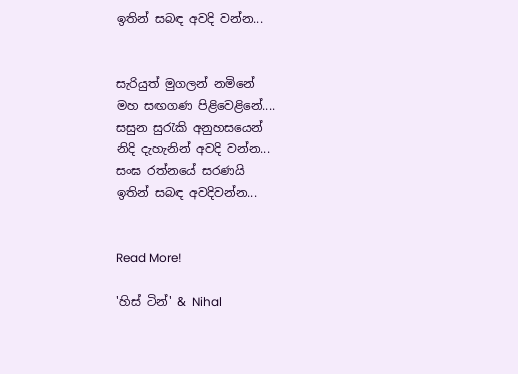ඉතින් සබඳ අවදි වන්න...


සැරියුත් මුගලන් නමිනේ
මහ සඟගණ පිළිවෙළිනේ....
සසුන සුරැකි අනුහසයෙන්
නිදි දැහැනින් අවදි වන්න...
සංඝ රත්නයේ සරණයි
ඉතින් සබඳ අවදිවන්න...


Read More!

'හිස් ටින්' & Nihal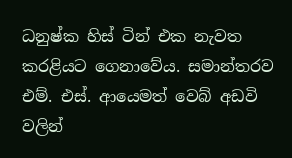ධනුෂ්ක හිස් ටින් එක නැවත කරළියට ගෙනාවේය. සමාන්තරව එම්. එස්. ආයෙමත් වෙබ් අඩවි වලින්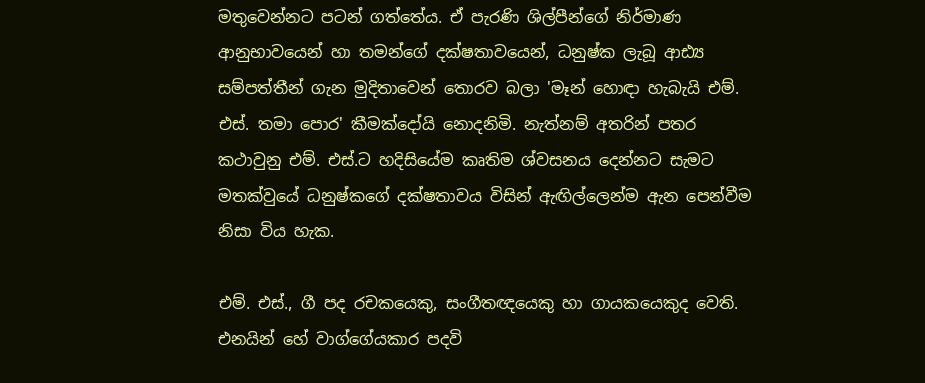මතුවෙන්නට පටන් ගත්තේය. ඒ පැරණි ශිල්පීන්ගේ නිර්මාණ ආනුභාවයෙන් හා තමන්ගේ දක්ෂතාවයෙන්, ධනුෂ්ක ලැබූ ආඪ්‍ය සම්පත්තීන් ගැන මුදිතාවෙන් තොරව බලා 'මෑන් හොඳා හැබැයි එම්. එස්. තමා පොර' කීමක්දෝයි නොදනිමි. නැත්නම් අතරින් පතර කථාවුනු එම්. එස්.ට හදිසියේම කෘතිම ශ්වසනය දෙන්නට සැමට මතක්වුයේ ධනුෂ්කගේ දක්ෂතාවය විසින් ඇඟිල්ලෙන්ම ඇන පෙන්වීම නිසා විය හැක.

එම්. එස්., ගී පද රචකයෙකු, සංගීතඥයෙකු හා ගායකයෙකුද වෙති. එනයින් හේ වාග්ගේයකාර පදවි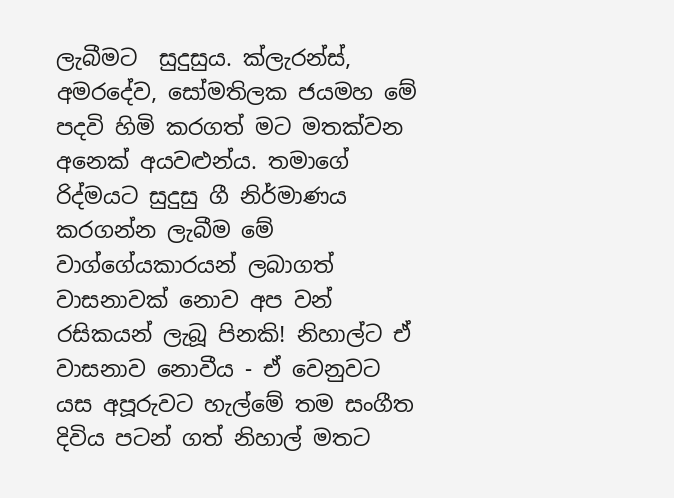ලැබීමට  සුදුසුය. ක්ලැරන්ස්, අමරදේව, සෝමතිලක ජයමහ මේ පදවි හිමි කරගත් මට මතක්වන අනෙක් අයවළුන්ය. තමාගේ රිද්මයට සුදුසු ගී නිර්මාණය කරගන්න ලැබීම මේ වාග්ගේයකාරයන් ලබාගත් වාසනාවක් නොව අප වන් රසිකයන් ලැබූ පිනකි! නිහාල්ට ඒ වාසනාව නොවීය - ඒ වෙනුවට යස අපූරුවට හැල්මේ තම සංගීත දිවිය පටන් ගත් නිහාල් මතට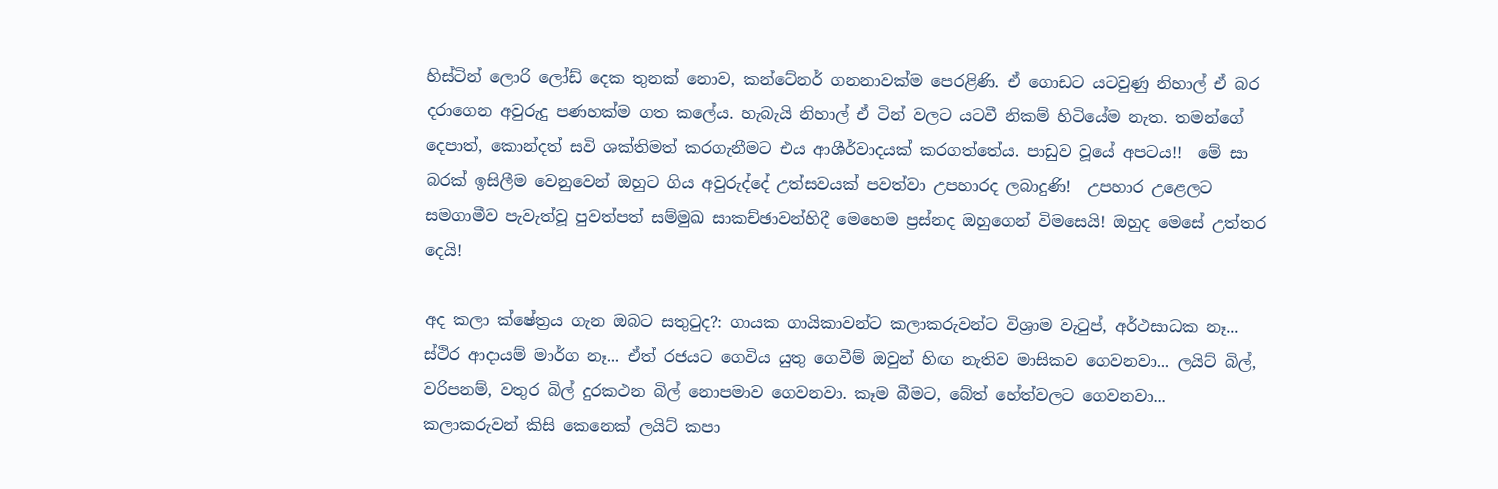හිස්ටින් ලොරි ලෝඩ් දෙක තුනක් නොව, කන්ටේනර් ගනනාවක්ම පෙරළිණි. ඒ ගොඩට යටවුණු නිහාල් ඒ බර දරාගෙන අවුරුදු පණහක්ම ගත කලේය. හැබැයි නිහාල් ඒ ටින් වලට යටවී නිකම් හිටියේම නැත. තමන්ගේ දෙපාත්, කොන්දත් සවි ශක්තිමත් කරගැනීමට එය ආශීර්වාදයක් කරගත්තේය. පාඩුව වූයේ අපටය!!  මේ සා බරක් ඉසිලීම වෙනුවෙන් ඔහුට ගිය අවුරුද්දේ උත්සවයක් පවත්වා උපහාරද ලබාදුණි!  උපහාර උළෙලට සමගාමීව පැවැත්වූ පුවත්පත් සම්මුඛ සාකච්ඡාවන්හිදී මෙහෙම ප්‍රස්නද ඔහුගෙන් විමසෙයි! ඔහුද මෙසේ උත්තර දෙයි!

අද කලා ක්‌ෂේත්‍රය ගැන ඔබට සතුටුද?: ගායක ගායිකාවන්ට කලාකරුවන්ට විශ්‍රාම වැටුප්, අර්ථසාධක නෑ... ස්‌ථිර ආදායම් මාර්ග නෑ... ඒත් රජයට ගෙවිය යුතු ගෙවීම් ඔවුන් හිඟ නැතිව මාසිකව ගෙවනවා... ලයිට්‌ බිල්, වරිපනම්, වතුර බිල් දුරකථන බිල් නොපමාව ගෙවනවා. කෑම බීමට, බේත් හේත්වලට ගෙවනවා... කලාකරුවන් කිසි කෙනෙක්‌ ලයිට්‌ කපා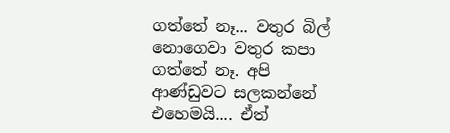ගත්තේ නෑ... වතුර බිල් නොගෙවා වතුර කපා ගත්තේ නෑ. අපි ආණ්‌ඩුවට සලකන්නේ එහෙමයි.... ඒත්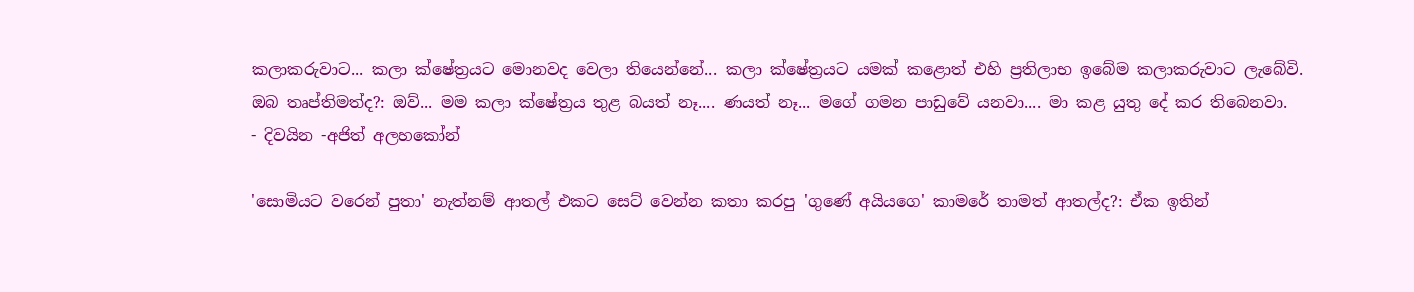කලාකරුවාට... කලා ක්‌ෂේත්‍රයට මොනවද වෙලා තියෙන්නේ... කලා ක්‌ෂේත්‍රයට යමක්‌ කළොත් එහි ප්‍රතිලාභ ඉබේම කලාකරුවාට ලැබේවි.
ඔබ තෘප්තිමත්ද?: ඔව්... මම කලා ක්‌ෂේත්‍රය තුළ බයත් නෑ.... ණයත් නෑ... මගේ ගමන පාඩුවේ යනවා.... මා කළ යුතු දේ කර තිබෙනවා.
- දිවයින -අජිත් අලහකෝන්

'සොමියට වරෙන් පුතා' නැත්නම් ආතල් එකට සෙට් වෙන්න කතා කරපු 'ගුණේ අයියගෙ' කාමරේ තාමත් ආතල්ද?: ඒක ඉතින්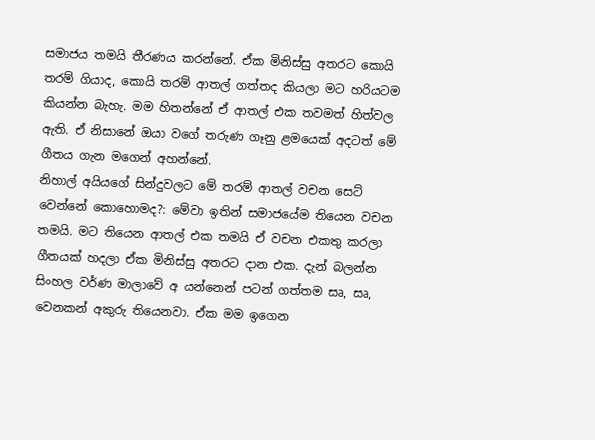සමාජය තමයි තීරණය කරන්නේ. ඒක මිනිස්සු අතරට කොයි තරම් ගියාද, කොයි තරම් ආතල් ගත්තද කියලා මට හරියටම කියන්න බැහැ. මම හිතන්නේ ඒ ආතල් එක තවමත් හිත්වල ඇති. ඒ නිසානේ ඔයා වගේ තරුණ ගෑනු ළමයෙක් අදටත් මේ ගීතය ගැන මගෙන් අහන්නේ.
නිහාල් අයියගේ සින්දුවලට මේ තරම් ආතල් වචන සෙට් වෙන්නේ කොහොමද?: මේවා ඉතින් සමාජයේම තියෙන වචන තමයි. මට තියෙන ආතල් එක තමයි ඒ වචන එකතු කරලා ගීතයක් හදලා ඒක මිනිස්සු අතරට දාන එක. දැන් බලන්න සිංහල වර්ණ මාලාවේ අ යන්නෙන් පටන් ගත්තම සෘ, සෘ, වෙනකන් අකුරු තියෙනවා. ඒක මම ඉගෙන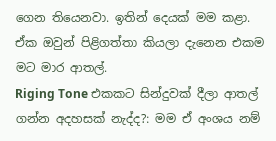ගෙන තියෙනවා. ඉතින් දෙයක් මම කළා. ඒක ඔවුන් පිළිගත්තා කියලා දැනෙන එකම මට මාර ආතල්.
Riging Tone එකකට සින්දුවක් දීලා ආතල් ගන්න අදහසක් නැද්ද?: මම ඒ අංශය නම්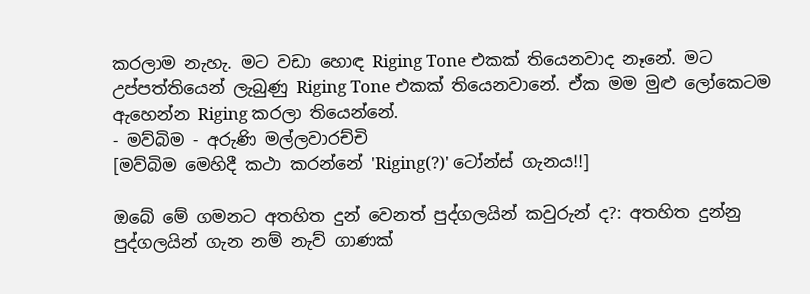කරලාම නැහැ. මට වඩා හොඳ Riging Tone එකක් තියෙනවාද නෑනේ. මට උප්පත්තියෙන් ලැබුණු Riging Tone එකක් තියෙනවානේ. ඒක මම මුළු ලෝකෙටම ඇහෙන්න Riging කරලා තියෙන්නේ.
- මව්බිම - අරුණි මල්ලවාරච්චි
[මව්බිම මෙහිදී කථා කරන්නේ 'Riging(?)' ටෝන්ස් ගැනය!!]

ඔබේ මේ ගමනට අතහිත දුන් වෙනත් පුද්ගලයින් කවුරුන් ද?: අතහිත දුන්නු පුද්ගලයින් ගැන නම් නැව් ගාණක්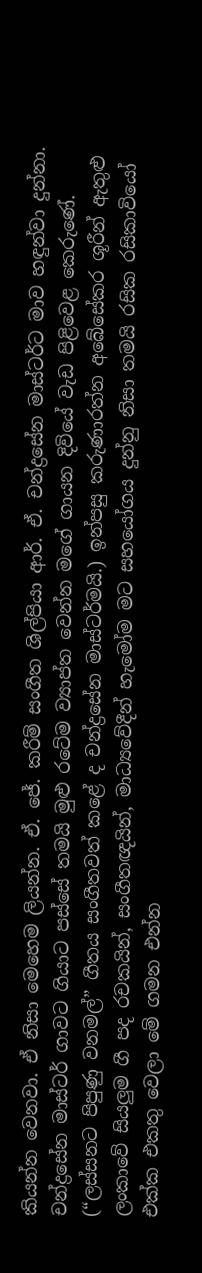කියන්න වෙනවා. ඒ නිසා මෙහෙම ලියන්න. ඒ. ජේ. කරීම් සංගීත ශිල්පියා ආර්. ඒ. චන්ද්‍රසේන මාස්ටර්ට මාව හඳුන්වා දුන්නා. චන්ද්‍රසේන මාස්ටර් ගාවට ගියාට පස්සේ තමයි මුළු රටේම ව්‍යාප්ත වෙන්න මගේ ගායන දිවියේ වැඩ පිළිවෙළ කෙරුණේ. (“ලස්සනට පිපුණු වනමල්” ගීතය සංගීතවත් කළේ ද චන්ද්‍රසේන මාස්ටර්මයි.) ඉන්පසු කරුණාරත්න අබේසේකර ශූරීන් ඇතුළු ලංකාවේ සියලුම ගී පද රචකයින්, සංගීතඥයින්, මාධ්‍යවේදීන් හැමෝම මට සහයෝගය දුන්නු නිසා තමයි රසික රසිකාවියෝ එක්ක එකතු වෙලා මේ ගමන එන්න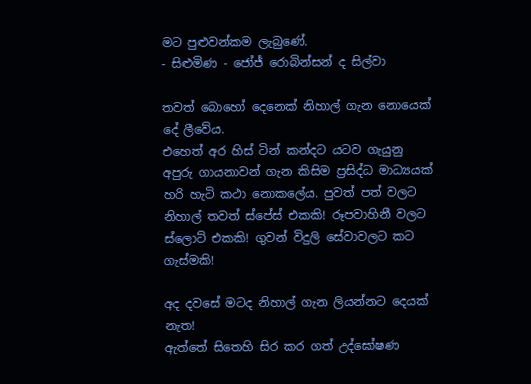මට පුළුවන්කම ලැබුණේ.
- සිළුමිණ - ජෝජ් රොබින්සන් ද සිල්වා

තවත් බොහෝ දෙනෙක් නිහාල් ගැන නොයෙක් දේ ලීවේය.
එහෙත් අර හිස් ටින් කන්දට යටව ගැයුනු අපුරු ගායනාවන් ගැන කිසිම ප්‍රසිද්ධ මාධ්‍යයක් හරි හැටි කථා නොකලේය. පුවත් පත් වලට නිහාල් තවත් ස්පේස් එකකි! රූපවාහිනී වලට ස්ලොට් එකකි! ගුවන් විදුලි සේවාවලට කට ගැස්මකි!

අද දවසේ මටද නිහාල් ගැන ලියන්නට දෙයක් නැත!
ඇත්තේ සිතෙහි සිර කර ගත් උද්ඝෝෂණ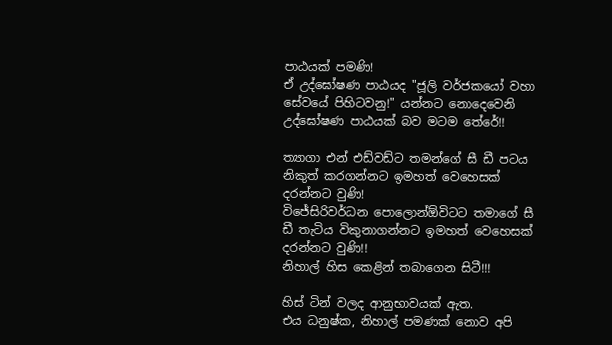පාඨයක් පමණි!
ඒ උද්ඝෝෂණ පාඨයද "ජූලි වර්ජකයෝ වහා සේවයේ පිහිටවනු!" යන්නට නොදෙවෙනි උද්ඝෝෂණ පාඨයක් බව මටම තේරේ!!

ත්‍යාගා එන් එඩ්වඩ්ට තමන්ගේ සී ඩී පටය නිකුත් කරගන්නට ඉමහත් වෙහෙසක් දරන්නට වුණි!
විජේසිරිවර්ධන පොලොන්ඕවිටට තමාගේ සී ඩී තැටිය විකුනාගන්නට ඉමහත් වෙහෙසක් දරන්නට වුණි!!
නිහාල් හිස කෙළින් තබාගෙන සිටී!!!

හිස් ටින් වලද ආනුභාවයක් ඇත.
එය ධනුෂ්ක, නිහාල් පමණක් නොව අපි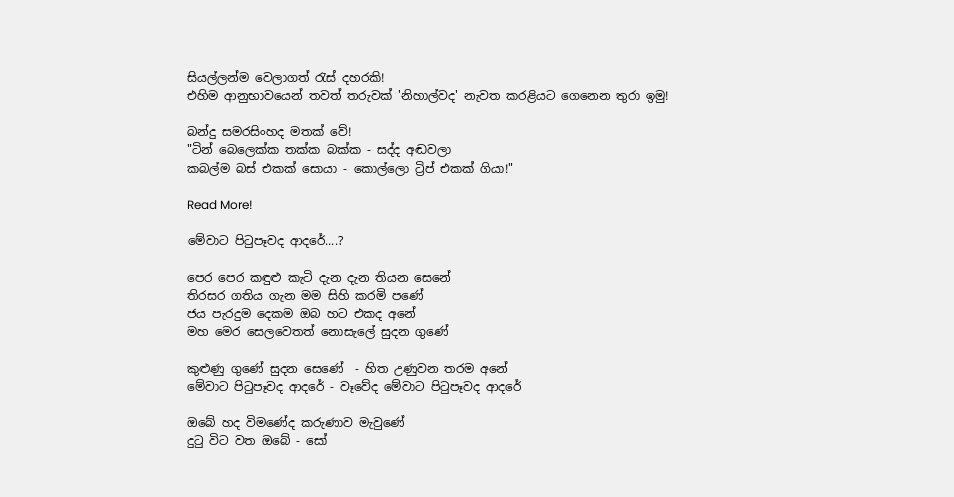සියල්ලන්ම වෙලාගත් ‍රැස් දහරකි!
එහිම ආනුභාවයෙන් තවත් තරුවක් 'නිහාල්වද' නැවත කරළියට ගෙනෙන තුරා ඉමු!

බන්දු සමරසිංහද මතක් වේ!
"ටින් බෙලෙක්ක තක්ක බක්ක - සද්ද අඬවලා
කබල්ම බස් එකක් සොයා - කොල්ලො ට්‍රිප් එකක් ගියා!"

Read More!

මේවාට පි‍ටුපෑවද ආදරේ....?

පෙර පෙර කඳුළු කැටි දැන දැන තියන සෙනේ
තිරසර ගතිය ගැන මම සිහි කරමි පණේ
ජය පැරදුම දෙකම ඔබ හට එකද අනේ
මහ මෙර සෙලවෙතත් නොසැලේ සුදන ගුණේ

කුළුණු ගුණේ සුදන සෙණේ  - හිත උණුවන තරම අනේ
මේවාට පි‍ටුපෑවද ආදරේ - වෑවේද මේවාට පි‍ටුපෑවද ආදරේ

ඔබේ හද විමණේද කරුණාව මැවුණේ
දු‍ටු විට වත ඔබේ - සෝ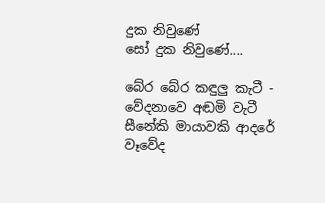දුක නිවුණේ
සෝ දුක නිවුණේ....

බේර බේර කඳුලු කැටී - වේදනාවෙ අඬමි වැටී
සීනේකි මායාවකි ආදරේ
වෑවේද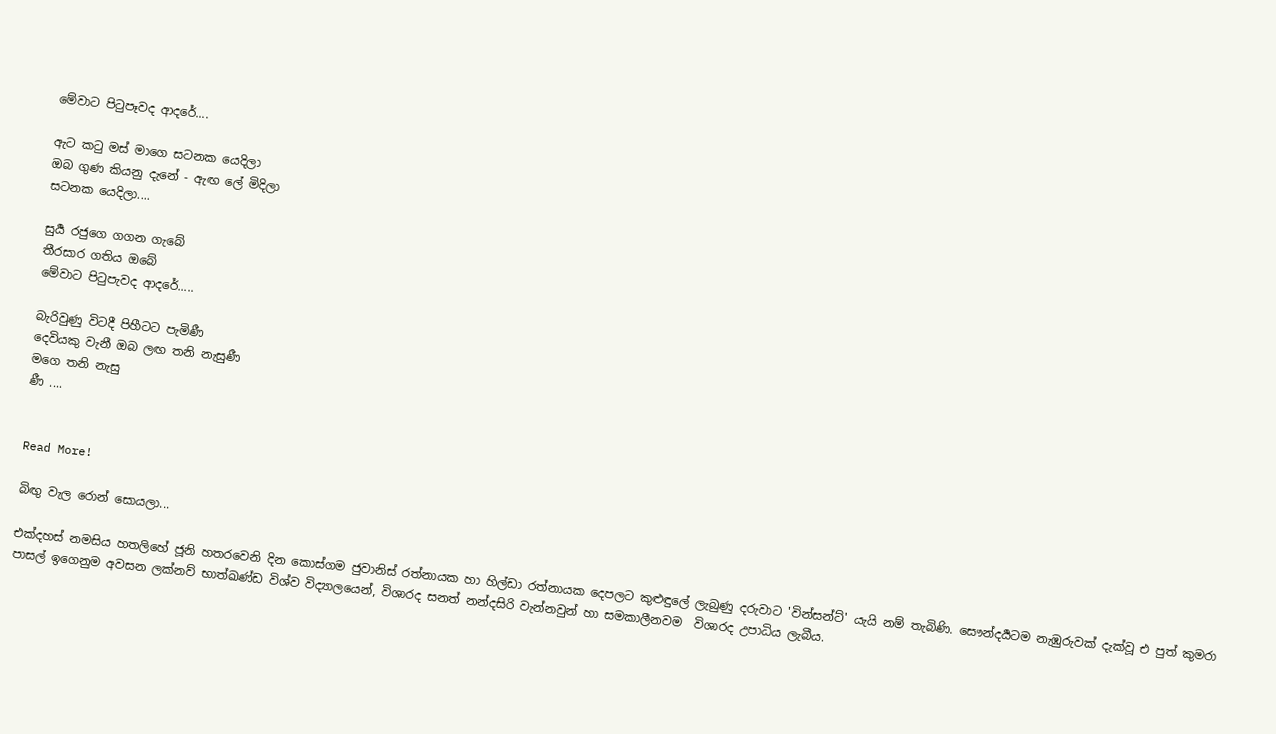මේවාට පි‍ටුපෑවද ආදරේ....

ඇට ක‍ටු මස් මාගෙ සටනක යෙදිලා
ඔබ ගුණ කියනු දැනේ - ඇඟ ලේ මිදිලා
සටනක යෙදිලා....

සුර්‍ය රජුගෙ ගගන ගැබේ
තීරසාර ගතිය ඔබේ
මේවාට පි‍ටුපැවද ආදරේ.....

බැරිවුණු විටදී පිහීටට පැමිණී
දෙවියකු වැනී ඔබ ලඟ තනි නැසුණී
මගෙ තනි නැසු
ණී ....


Read More!

බිඟු වැල රොන් සොයලා...

එක්දහස් නමසිය හතලිහේ ජූනි හතරවෙනි දින කොස්ගම ජුවානිස් රත්නායක හා හිල්ඩා රත්නායක දෙපලට කුළුඳුලේ ලැබුණු දරුවාට 'වින්සන්ට්' යැයි නම් තැබිණි. සෞන්දර්‍යටම නැඹුරුවක් දැක්වූ එ පුත් කුමරා පාසල් ඉගෙනුම අවසන ලක්නව් භාත්ඛණ්ඩ විශ්ව විද්‍යාලයෙන්, විශාරද සනත් නන්දසිරි වැන්නවුන් හා සමකාලීනවම  විශාරද උපාධිය ලැබීය.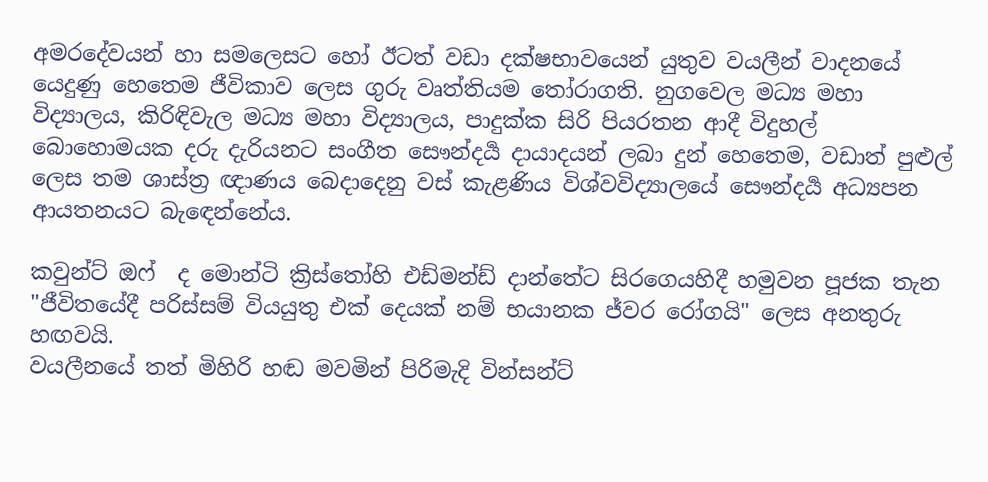අමරදේවයන් හා සමලෙසට හෝ ඊටත් වඩා දක්ෂභාවයෙන් යුතුව වයලීන් වාදනයේ යෙදුණු හෙතෙම ජීවිකාව ලෙස ගුරු වෘත්තියම ‍තෝරාගති. නුගවෙල මධ්‍ය මහා විද්‍යාලය, කිරිඳිවැල මධ්‍ය මහා විද්‍යාලය, පාදුක්ක සිරි පියරතන ආදී විදුහල් බොහොමයක දරු දැරියනට සංගීත සෞන්දර්‍ය දායාදයන් ලබා දුන් හෙතෙම, වඩාත් පුළුල් ලෙස තම ශාස්ත්‍ර ඥාණය බෙදාදෙනු වස් කැළණිය විශ්වවිද්‍යාලයේ සෞන්දර්‍ය අධ්‍යපන ආයතනයට බැ‍ඳෙන්නේය.

කවුන්ට් ඔෆ්  ද මොන්ටි ක්‍රිස්‍තෝහි එඩ්මන්ඩ් දාන්තේට සිරගෙයහිදී හමුවන පූජක තැන "ජීවිතයේදී පරිස්සම් වියයුතු එක් දෙයක් නම් භයානක ජ්වර රෝගයි" ලෙස අනතුරු හඟවයි.
වයලීනයේ තත් මිහිරි හඬ මවමින් පිරිමැදි වින්සන්ට්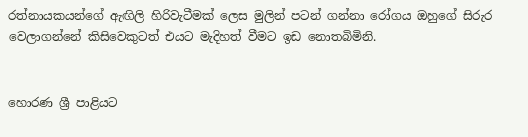රත්නායකයන්ගේ ඇඟිලි හිරිවැටීමක් ලෙස මුලින් පටන් ගන්නා රෝගය ඔහුගේ සිරුර වෙලාගන්නේ කිසිවෙකුටත් එයට මැදිහත් වීමට ඉඩ නොතබිමිනි.


හොරණ ශ්‍රී පාළියට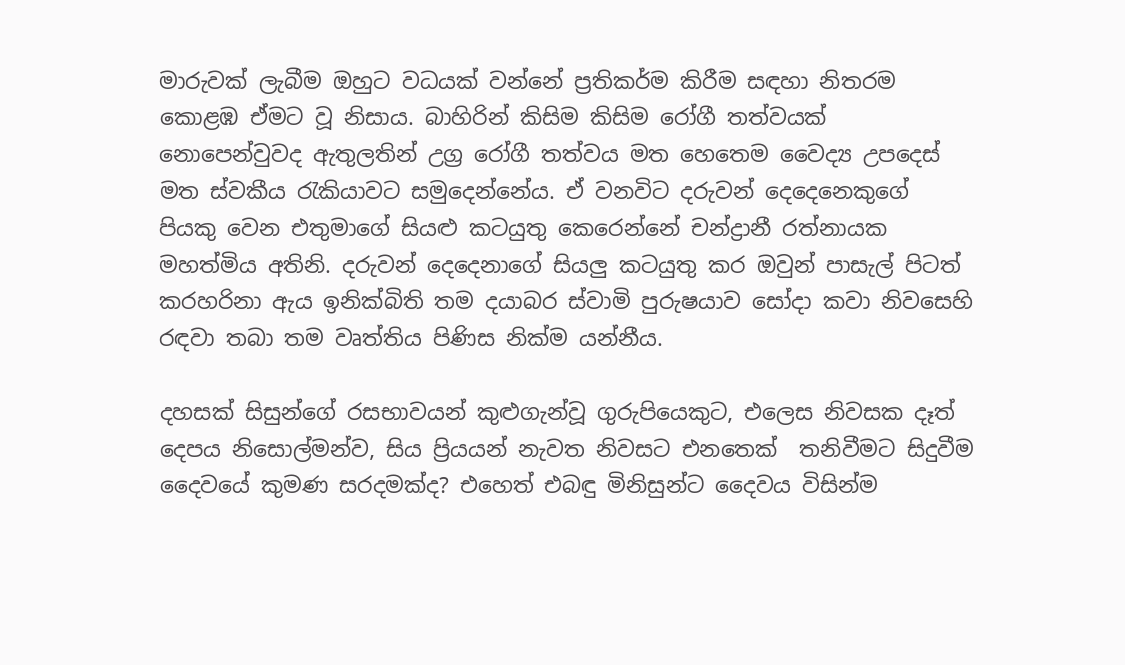මාරුවක් ලැබීම ඔහුට වධයක් වන්නේ ප්‍රතිකර්ම කිරීම සඳහා නිතරම කොළඹ ඒමට වූ නිසාය. බාහිරින් කිසිම කිසිම රෝගී තත්වයක් නොපෙන්වුවද ඇතුලතින් උග්‍ර රෝගී තත්වය මත හෙතෙම වෛද්‍ය උපදෙස් මත ‍ස්වකීය රැකියාවට සමුදෙන්නේය. ඒ වනවිට දරුවන් දෙදෙනෙකුගේ පියකු වෙන එතුමාගේ සියළු කටයුතු කෙරෙන්නේ චන්ද්‍රානී රත්නායක මහත්මිය අතිනි. දරුවන් දෙදෙනාගේ සියලු කටයුතු කර ඔවුන් පාසැල් පිටත් කරහරිනා ඇය ඉනික්බිති තම දයාබර ස්වාමි පුරුෂයාව සෝදා කවා නිවසෙහි රඳවා තබා තම වෘත්තිය පිණිස නික්ම යන්නීය.

දහසක් සිසුන්ගේ රසභාවයන් කුළුගැන්වූ ගුරුපියෙකුට, එලෙස නිවසක දෑත් දෙපය නිසොල්මන්ව, සිය ප්‍රියයන් නැවත නිවසට එනතෙක්  තනිවීමට සිදුවීම දෛවයේ කුමණ සරදමක්ද? එහෙත් එබඳු මිනිසුන්ට දෛවය විසින්ම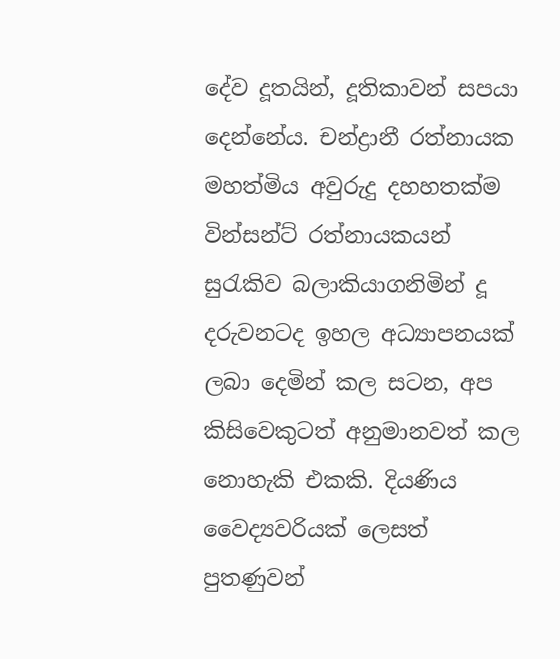දේව දූතයින්, දූතිකාවන් සපයා දෙන්නේය. චන්ද්‍රානී රත්නායක මහත්මිය අවුරුදු දහහතක්ම වින්සන්ට් රත්නායකයන් සුරැකිව බලාකියාගනිමින් දූ දරුවනටද ඉහල අධ්‍යාපනයක් ලබා දෙමින් කල සටන, අප කිසිවෙකුටත් අනුමානවත් කල නොහැකි එකකි. දියණිය වෛද්‍යවරියක් ලෙසත් පුතණුවන්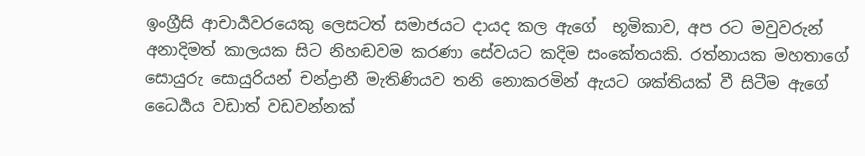ඉංග්‍රීසි ආචාර්‍යවරයෙකු ලෙසටත් සමාජයට දායද කල ඇගේ  භූමිකාව, අප රට මවුවරුන් අනාදිමත් කාලයක සිට නිහඬවම කරණා සේවයට කදිම සංකේතයකි. රත්නායක මහතාගේ සොයුරු සොයුරියන් චන්ද්‍රානී මැතිණියව තනි නොකරමින් ඇයට ශක්තියක් වී සිටීම ඇගේ ධෛර්‍යය වඩාත් වඩවන්නක්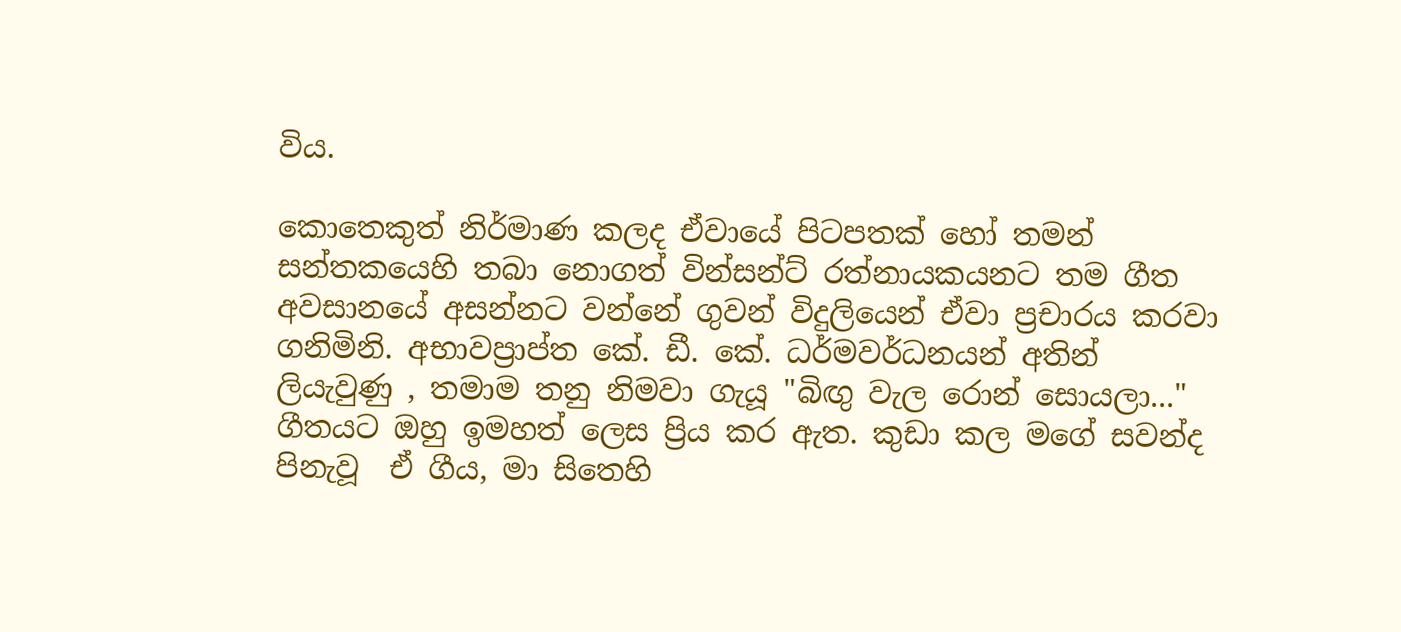විය.

කොතෙකුත් නිර්මාණ කලද ඒවායේ පිටපතක් හෝ තමන් සන්තකයෙහි තබා නොගත් වින්සන්ට් රත්නායකයනට තම ගීත අවසානයේ අසන්නට වන්නේ ගුවන් විදුලියෙන් ඒවා ප්‍රචාරය කරවා ගනිමිනි. අභාවප්‍රාප්ත කේ. ඩී. කේ. ධර්මවර්ධනයන් අතින් ලියැවුණු , තමාම තනු නිමවා ගැයූ "බිඟු වැල රොන් සොයලා..." ගීතයට ඔහු ඉමහත් ලෙස ප්‍රිය කර ඇත. කුඩා කල මගේ සවන්ද පිනැවූ  ඒ ගීය, මා සිතෙහි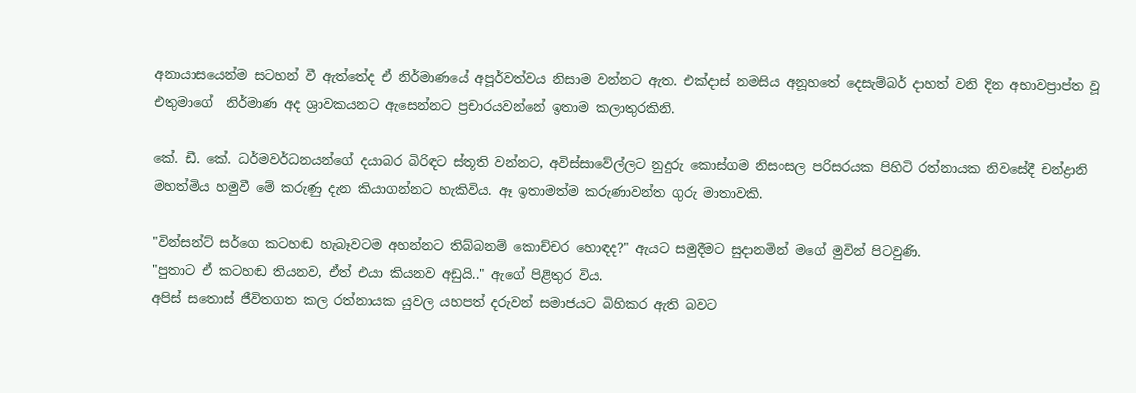අනායාසයෙන්ම සටහන් වී ඇත්තේද ඒ නිර්මාණයේ අපූර්වත්වය නිසාම වන්නට ඇත. එක්දාස් නමසිය අනූහතේ දෙසැම්බර් දාහත් වනි දින අභාවප්‍රාප්ත වූ එතුමාගේ  නිර්මාණ අද ශ්‍රාවකයනට ඇසෙන්නට ප්‍රචාරයවන්නේ ඉතාම කලාතුරකිනි.

කේ. ඩී. කේ. ධර්මවර්ධනයන්ගේ දයාබර බිරිඳට ස්තූති වන්නට, අවිස්සාවේල්ලට නුදුරු කොස්ගම නිසංසල පරිසරයක පිහිටි රත්නායක නිවසේදී චන්ද්‍රානි මහත්මිය හමුවී මේ කරුණු දැන කියාගන්නට හැකිවිය. ඈ ඉතාමත්ම කරුණාවන්ත ගුරු මාතාවකි.

"වින්සන්ට් සර්ගෙ කටහඬ හැබෑවටම අහන්නට තිබ්බනම් කොච්චර හොඳද?" ඇයට සමුදීමට සුදානමින් මගේ මුවින් පිටවුණි.
"පුතාට ඒ කටහඬ තියනව, ඒත් එයා කියනව අඩුයි.." ඇගේ පිළිතුර විය.
අපිස් සතොස් ජීවිතගත කල රත්නායක යුවල යහපත් දරුවන් සමාජයට බිහිකර ඇති බවට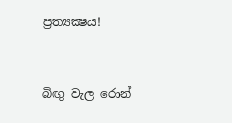ප්‍රත්‍යක්‍ෂය!


බිඟු වැල රොන්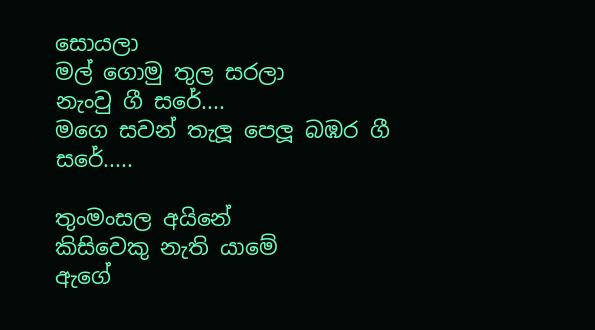සොයලා
මල් ගොමු තුල සරලා
නැංවු ගී සරේ....
මගෙ සවන් තැලූ පෙලූ බඹර ගී සරේ.....

තුංමංසල අයිනේ
කිසිවෙකු නැති යාමේ
ඇගේ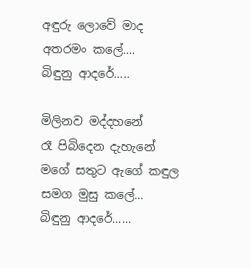අඳුරු ලොවේ මාද අතරමං කලේ....
බිඳුනු ආදරේ.....

මිලිනව මද්දහනේ
රෑ පිබිදෙන දැහැනේ
මගේ සතුට ඇගේ කඳුල සමග මුසු කලේ...
බිඳුනු ආදරේ......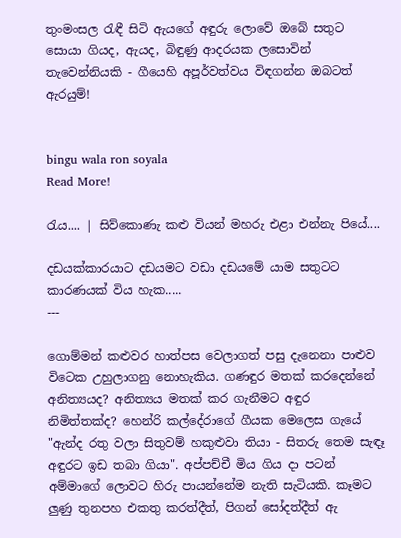තුංමංසල ‍රැඳී සිටි ඇයගේ අඳුරු ලොවේ ඔබේ සතුට සොයා ගියද, ඇයද, බිඳුණු ආදරයක ලසොවින් තැවෙන්නියකි - ගීයෙහි අපූර්වත්වය විඳගන්න ඔබටත් ඇරයුම්!


bingu wala ron soyala
Read More!

රැය.... | සිව්කොණැ කළු වියන් මහරු එළා එන්නැ පියේ....

දඩයක්කාරයාට දඩයමට වඩා දඩයමේ යාම සතුටට කාරණයක් විය හැක.....
---

ගොම්මන් කළුවර හාත්පස වෙලාගත් පසු දැනෙනා පාළුව විටෙක උහුලාගනු නොහැකිය. ගණඳුර මතක් කරදෙන්නේ අනිත්‍යයද? අනිත්‍යය මතක් කර ගැනීමට අඳුර නිමිත්තක්ද? හෙන්රි කල්දේරාගේ ගීයක මෙලෙස ගැයේ "ඇන්ද රතු වලා සිතුවම් හකුළුවා තියා - සිතරු තෙම සැඳෑ අඳුරට ඉඩ තබා ගියා". අප්පච්චී මිය ගිය දා පටන් අම්මාගේ ලොවට හිරු පායන්නේම නැති සැටියකි. කෑමට ලුණු තුනපහ එකතු කරත්දීත්, පිගන් සෝදත්දීත් ඇ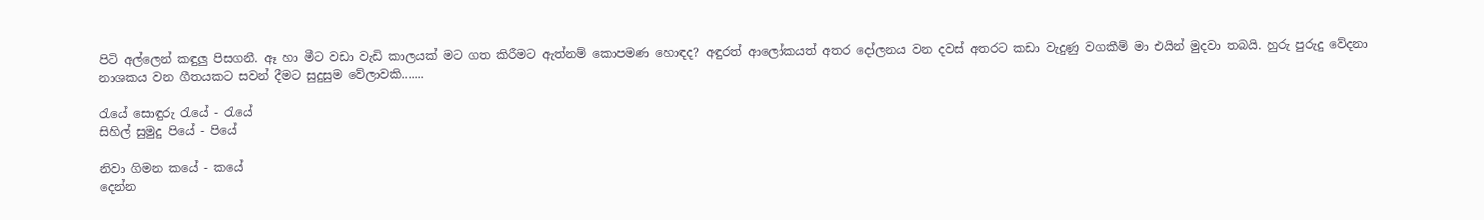පිටි අල්ලෙන් කඳුලු පිසගනී. ඈ හා මීට වඩා වැඩි කාලයක් මට ගත කිරීමට ඇත්නම් කොපමණ හොඳද? අඳුරත් ආලෝකයත් අතර දෝලනය වන දවස් අතරට කඩා වැදුණු වගකීම් මා එයින් මුදවා තබයි. හුරු පුරුදු වේදනා නාශකය වන ගීතයකට සවන් දීමට සුදුසුම වේලාවකි.......

රැයේ සොඳුරු ‍රැයේ - රැයේ
සිහිල් සුමුදු පියේ - පියේ

නිවා ගිමන කයේ - කයේ
දෙන්න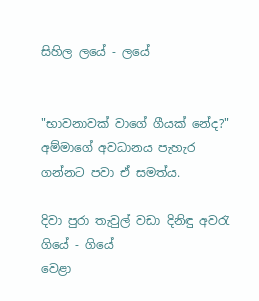සිහිල ලයේ - ලයේ


"භාවනාවක් වාගේ ගීයක් නේද?" අම්මාගේ අවධානය පැහැර ගන්නට පවා ඒ සමත්ය.

දිවා පුරා තැවුල් වඩා දිනිඳු අව‍රැ ගියේ - ගියේ
වෙළා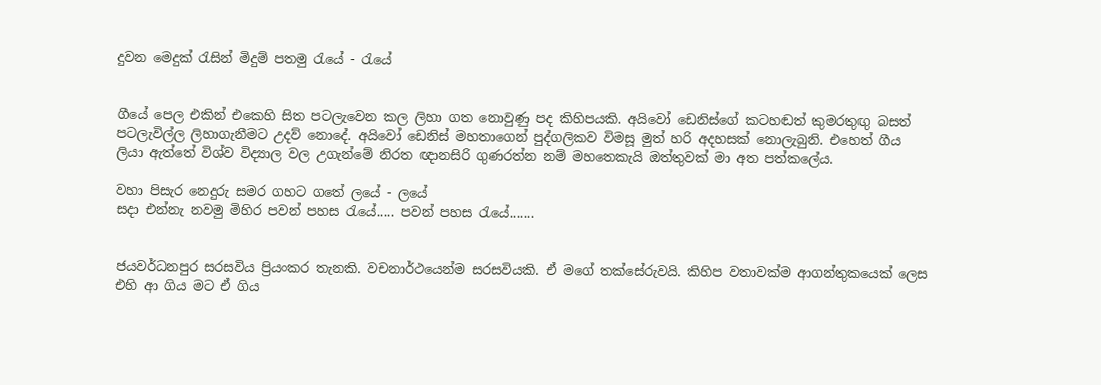දුවන මෙදුක් ‍රැසින් මිදුම් පතමු ‍රැයේ - රැයේ


ගීයේ පෙල එකින් එකෙහි සිත පටලැවෙන කල ලිහා ගත නොවුණු පද කිහිපයකි. අයිවෝ ඩෙනිස්ගේ කටහඬත් කුමරතුඟු බසත් පටලැවිල්ල ලිහාගැනීමට උදව් නොදේ. අයිවෝ ඩෙනිස් මහතාගෙන් පුද්ගලිකව විමසූ මුත් හරි අදහසක් නොලැබුනි. එහෙත් ගීය ලියා ඇත්තේ විශ්ව විද්‍යාල වල උගැන්මේ නිරත ඥානසිරි ගුණරත්න නම් මහතෙකැයි ඔත්තුවක් මා අත පත්කලේය.

වහා පිසැර නෙදුරු සමර ගහට ගතේ ලයේ - ලයේ
සදා එන්නැ නවමු මිහිර පවන් පහස ‍රැයේ..... පවන් පහස ‍රැයේ.......


ජයවර්ධනපුර සරසවිය ප්‍රියංකර තැනකි. වචනාර්ථයෙන්ම සරසවියකි. ඒ මගේ තක්සේරුවයි. කිහිප වතාවක්ම ආගන්තුකයෙක් ලෙස එහි ආ ගිය මට ඒ ගිය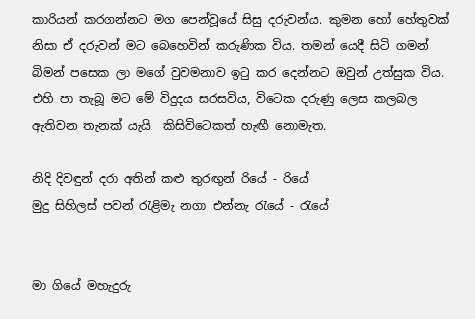කාරියන් කරගන්නට මග පෙන්වූයේ සිසු දරුවන්ය. කුමන හෝ හේතුවක් නිසා ඒ දරුවන් මට බෙහෙවින් කරුණික විය. තමන් යෙදී සිටි ගමන් බිමන් පසෙක ලා මගේ වුවමනාව ඉ‍ටු කර දෙන්නට ඔවුන් උත්සුක විය. එහි පා තැබූ මට මේ විදුදය සරසවිය, විටෙක දරුණු ලෙස කලබල ඇතිවන තැනක් යැයි  කිසිවිටෙකත් හැඟී නොමැත.

නිදි දිවඳුන් දරා අතින් කළු තු‍රඟුන් රියේ - රියේ
මුදු සිහිලස් පවන් ‍රැළිමැ නගා එන්නැ ‍රැයේ - රැයේ


මා ගියේ මහැදුරු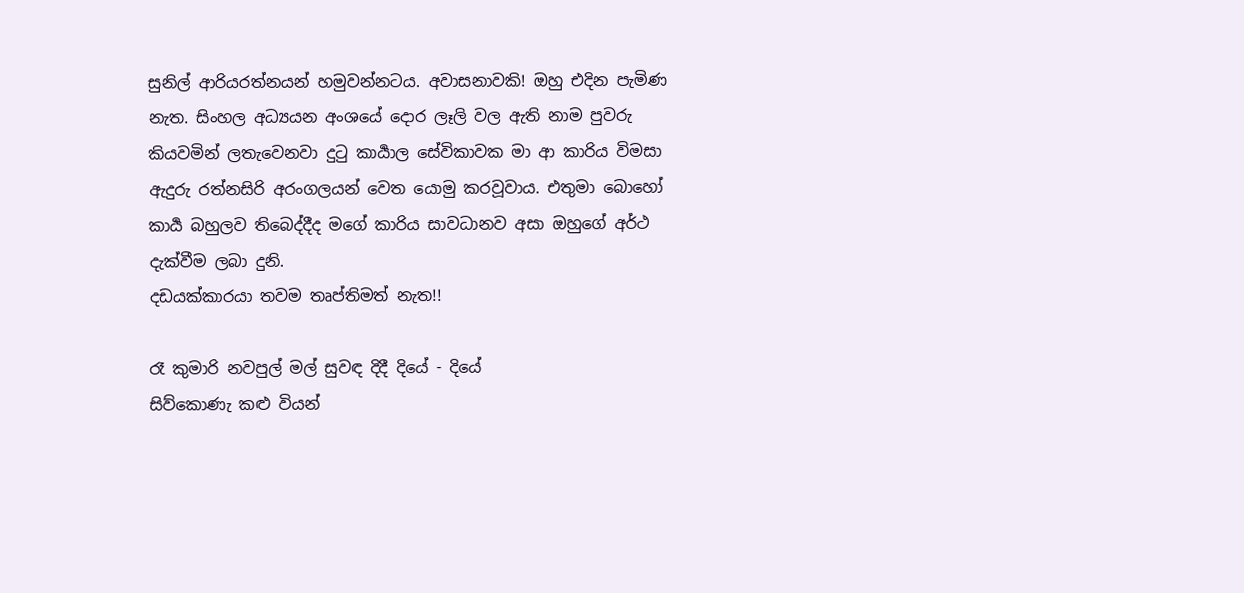සුනිල් ආරියරත්නයන් හමුවන්නටය. අවාසනාවකි! ඔහු එදින පැමිණ නැත. සිංහල අධ්‍යයන අංශයේ දොර ලෑලි වල ඇති නාම පුවරු කියවමින් ලතැවෙනවා දු‍ටු කාර්‍යාල සේවිකාවක මා ආ කාරිය විමසා ඇදුරු රත්නසිරි අරංගලයන් වෙත යොමු කරවූවාය. එතුමා බොහෝ කාර්‍ය බහුලව තිබෙද්දීද මගේ කාරිය සාවධානව අසා ඔහුගේ අර්ථ දැක්වීම ලබා දුනි.
දඩයක්කාරයා තවම තෘප්තිමත් නැත!!

රෑ කුමාරි නවපුල් මල් සුවඳ දිදී දියේ - දියේ
සිව්කොණැ කළු වියන්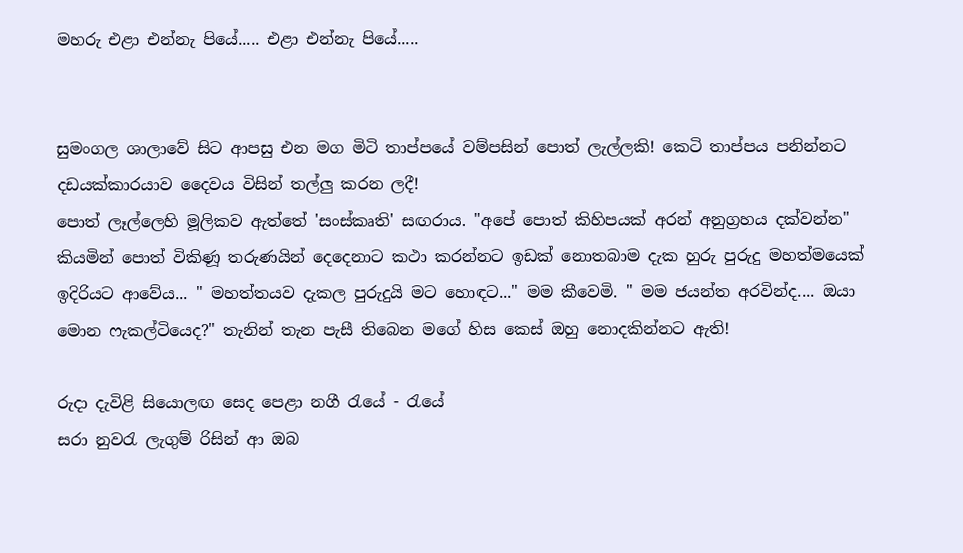මහරු එළා එන්නැ පියේ..... එළා එන්නැ පියේ.....


සුමංගල ශාලාවේ සිට ආපසු එන මග මිටි තාප්පයේ වම්පසින් පොත් ලැල්ලකි! කෙටි තාප්පය පනින්නට දඩයක්කාරයාව දෛවය විසින් තල්ලු කරන ලදී!
පොත් ලෑල්ලෙහි මූලිකව ඇත්තේ 'සංස්කෘති' සඟරාය. "අපේ පොත් කිහිපයක් අරන් අනුග්‍රහය දක්වන්න" කියමින් පොත් විකිණූ තරුණයින් දෙදෙනාට කථා කරන්නට ඉඩක් නොතබාම දැක හුරු පුරුදු මහත්මයෙක් ඉදිරියට ආවේය... " මහත්තයව දැකල පුරුදුයි මට හොඳට..." මම කීවෙමි. " මම ජයන්ත අරවින්ද.... ඔයා මොන ෆැකල්ටියෙද?" තැනින් තැන පැසී තිබෙන මගේ හිස කෙස් ඔහු නොදකින්නට ඇති!

රුදා දැවිළි සියොලඟ සෙද පෙළා නගී ‍රැයේ - රැයේ
සරා නුව‍රැ ලැගුම් රිසින් ආ ඔබ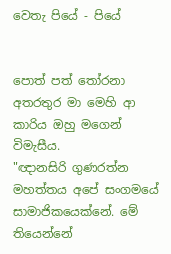වෙතැ පියේ - පියේ


පොත් පත් ‍තෝරනා අතරතුර මා මෙහි ආ කාරිය ඔහු මගෙන් විමැසීය.
"ඥානසිරි ගුණරත්න මහත්තය අපේ සංගමයේ සාමාජිකයෙක්නේ. මේ තියෙන්නේ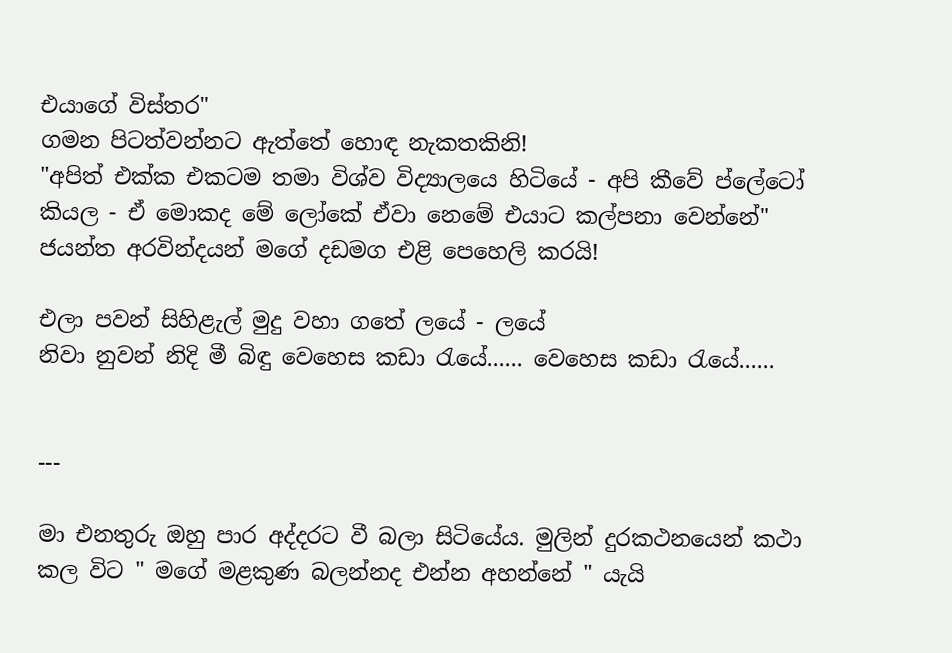එයාගේ විස්තර"
ගමන පිටත්වන්නට ඇත්තේ හොඳ නැකතකිනි!
"අපිත් එක්ක එකටම තමා විශ්ව විද්‍යාලයෙ හිටියේ - අපි කීවේ ප්ලේටෝ කියල - ඒ මොකද මේ ලෝකේ ඒවා නෙමේ එයාට කල්පනා වෙන්නේ"
ජයන්ත අරවින්දයන් මගේ දඩමග එළි පෙහෙලි කරයි!

එලා පවන් සිහිළැල් මුදු වහා ගතේ ලයේ - ලයේ
නිවා නුවන් නිදි මී බිඳු වෙහෙස කඩා ‍රැයේ...... වෙහෙස කඩා ‍රැයේ......


---

මා එනතුරු ඔහු පාර අද්දරට වී බලා සිටියේය. මුලින් දුරකථනයෙන් කථා කල විට " මගේ මළකුණ බලන්නද එන්න අහන්නේ " යැයි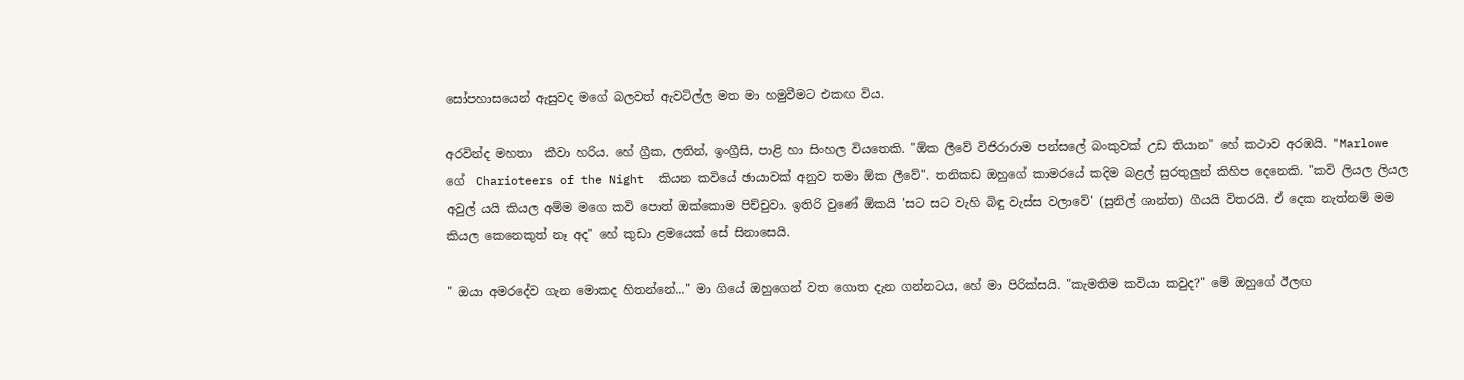සෝපහාසයෙන් ඇසුවද මගේ බලවත් ඇවටිල්ල මත මා හමුවීමට එකඟ විය.

අරවින්ද මහතා  කීවා හරිය. හේ ග්‍රීක, ලතින්, ඉංග්‍රීසි, පාළි හා සිංහල වියතෙකි. "ඕක ලීවේ විජිරාරාම පන්සලේ බංකුවක් උඩ තියාන" හේ කථාව අරඹයි. "Marlowe  ගේ  Charioteers of the Night  කියන කවියේ ඡායාවක් අනුව තමා ඕක ලීවේ". තනිකඩ ඔහුගේ කාමරයේ කදිම බළල් සුරතුලුන් කිහිප දෙනෙකි. "කවි ලියල ලියල අවුල් යයි කියල අම්ම මගෙ කවි පොත් ඔක්කොම පිච්චුවා. ඉතිරි වුණේ ඕකයි 'සට සට වැහි බිඳු වැස්ස වලාවේ' (සුනිල් ශාන්ත) ගීයයි විතරයි. ඒ දෙක නැත්නම් මම කියල කෙනෙකුත් නෑ අද" හේ කුඩා ළමයෙක් සේ සිනාසෙයි.

" ඔයා අමරදේව ගැන මොකද හිතන්නේ..." මා ගියේ ඔහුගෙන් වත ගොත දැන ගන්නටය, හේ මා පිරික්සයි. "කැමතිම කවියා කවුද?" මේ ඔහුගේ ඊලඟ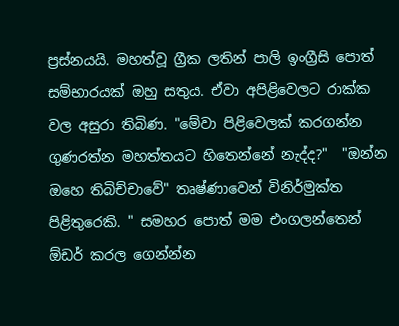ප්‍රස්නයයි. මහත්වූ ග්‍රීක ලතින් පාලි ඉංග්‍රීසි පොත් සම්භාරයක් ඔහු සතුය. ඒවා අපිළිවෙලට රාක්ක වල අසුරා තිබිණ. "මේවා පිළිවෙලක් කරගන්න ගුණරත්න මහත්තයට හිතෙන්නේ නැද්ද?"  "ඔන්න ඔහෙ තිබිච්චාවේ" තෘෂ්ණාවෙන් විනිර්මුක්ත පිළිතුරෙකි. " සමහර පොත් මම එංගලන්තෙන් ඕඩර් කරල ගෙන්න්න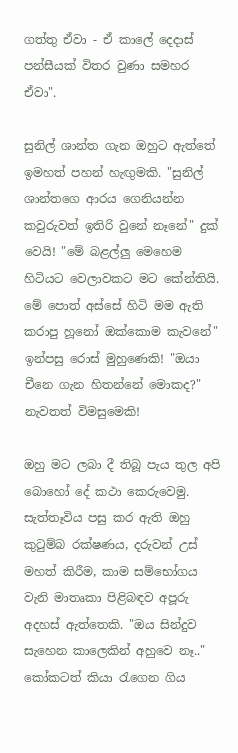ගත්තු ඒවා - ඒ කාලේ දෙදාස් පන්සීයක් විතර වුණා සමහර ඒවා".

සුනිල් ශාන්ත ගැන ඔහුට ඇත්තේ ඉමහත් පහන් හැඟුමකි. "සුනිල් ශාන්තගෙ ආරය ගෙනියන්න කවුරුවත් ඉතිරි වුනේ නෑනේ" දුක් වෙයි! "මේ බළල්ලු මෙහෙම හිටියට වෙලාවකට මට කේන්තියි. මේ පොත් අස්සේ හිටි මම ඇති කරාපු හූනෝ ඔක්කොම කැවනේ" ඉන්පසු රොස් මුහුණෙකි! "ඔයා  චීනෙ ගැන හිතන්නේ මොකද?" නැවතත් විමසුමෙකි!

ඔහු මට ලබා දී තිබූ පැය තුල අපි බොහෝ දේ කථා කෙරුවෙමු. සැත්තෑවිය පසු කර ඇති ඔහු කු‍ටුම්බ රක්ෂණය, දරුවන් උස් මහත් කිරීම, කාම සම්භෝගය වැනි මාතෘකා පිළිබඳව අපූරු අදහස් ඇත්තෙකි. "ඔය සින්දුව සැහෙන කාලෙකින් අහුවෙ නෑ.." කෝකටත් කියා ‍රැගෙන ගිය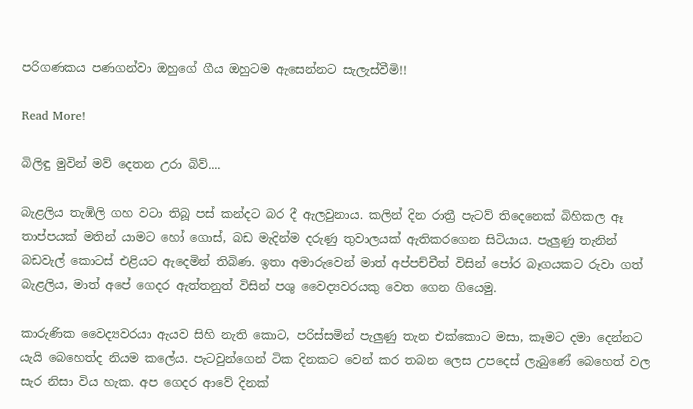පරිගණකය පණගන්වා ඔහුගේ ගීය ඔහුටම ඇසෙන්නට සැලැස්වීමි!!

Read More!

බිලිඳු මුවින් මව් දෙතන උරා බිව්....

බැළලිය තැඹිලි ගහ වටා තිබූ පස් කන්දට බර දී ඇලවුනාය. කලින් දින රාත්‍රී පැටව් තිදෙනෙක් බිහිකල ඈ තාප්පයක් මතින් යාමට හෝ ගොස්, බඩ මැදින්ම දරුණු තුවාලයක් ඇතිකරගෙන සිටියාය. පැලුණු තැනින් බඩවැල් කොටස් එළියට ඇදෙමින් තිබිණ. ඉතා අමාරුවෙන් මාත් අප්පච්චීත් විසින් පෝර බෑගයකට රුවා ගත් බැළලිය, මාත් අපේ ගෙදර ඇත්තනුත් විසින් පශු වෛද්‍යවරයකු වෙත ගෙන ගියෙමු.

කාරුණික වෛද්‍යවරයා ඇයව සිහි නැති කොට, පරිස්සමින් පැලුණු තැන එක්කොට මසා, කෑමට දමා දෙන්නට යැයි බෙහෙත්ද නියම කලේය. පැටවුන්ගෙන් ටික දිනකට වෙන් කර තබන ලෙස උපදෙස් ලැබුණේ බෙහෙත් වල සැර නිසා විය හැක. අප ගෙදර ආවේ දිනක්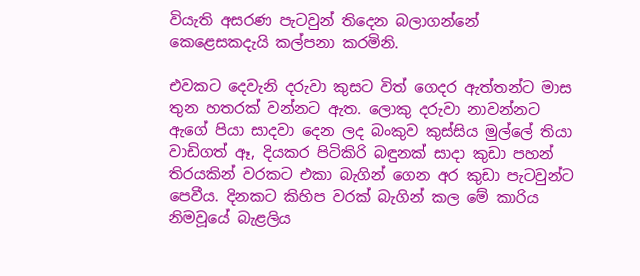වියැති අසරණ පැටවුන් තිදෙන බලාගන්නේ කෙළෙසකදැයි කල්පනා කරමිනි.

එවකට දෙවැනි දරුවා කුසට විත් ගෙදර ඇත්තන්ට මාස තුන හතරක් වන්නට ඇත. ලොකු දරුවා නාවන්නට ඇගේ පියා සාදවා දෙන ලද බංකුව කුස්සිය මුල්ලේ තියා වාඩිගත් ඈ, දියකර පිටිකිරි බඳුනක් සාදා කුඩා පහන් තිරයකින් වරකට එකා බැගින් ගෙන අර කුඩා පැටවුන්ට පෙවීය. දිනකට කිහිප වරක් බැගින් කල මේ කාරිය නිමවූයේ බැළලිය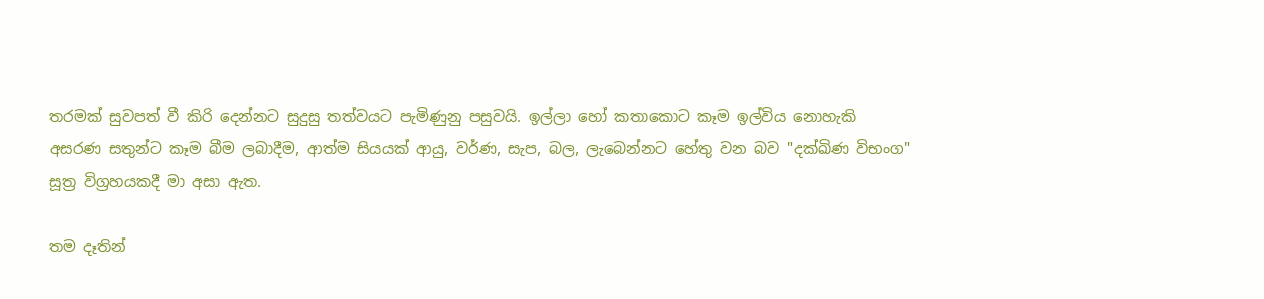තරමක් සුවපත් වී කිරි දෙන්නට සුදුසු තත්වයට පැමිණුනු පසුවයි. ඉල්ලා හෝ කතාකොට කෑම ඉල්විය නොහැකි අසරණ සතුන්ට කෑම බීම ලබාදීම, ආත්ම සියයක් ආයු, වර්ණ, සැප, බල, ලැබෙන්නට හේතු වන බව "දක්ඛිණ විභංග" සූත්‍ර විග්‍රහයකදී මා අසා ඇත.

තම දෑතින්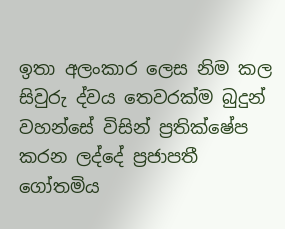ඉතා අලංකාර ලෙස නිම කල සිවුරු ද්වය තෙවරක්ම බුදුන් වහන්සේ විසින් ප්‍රතික්ෂේප කරන ලද්දේ ප්‍රජාපතී ගෝතමිය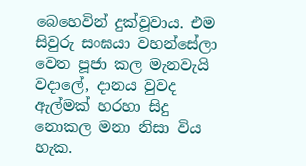බෙහෙවින් දුක්වූවාය. එම සිවුරු සංඝයා වහන්සේලා වෙත පූජා කල මැනවැයි වදාලේ, දානය වුවද ඇල්මක් හරහා සිදු නොකල මනා නිසා විය හැක.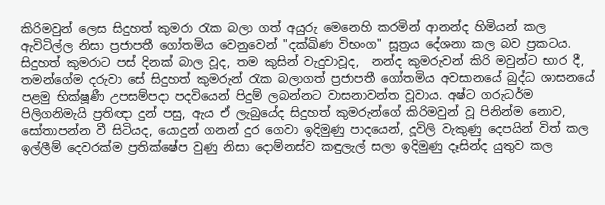කිරිමවුන් ලෙස සිදුහත් කුමරා ‍රැක බලා ගත් අයුරු මෙනෙහි කරමින් ආනන්ද හිමියන් කල ඇවිටිල්ල නිසා ප්‍රජාපතී ගෝතමිය වෙනුවෙන් "දක්ඛිණ විභංග" සූත්‍රය දේශනා කල බව ප්‍රකටය. සිදුහත් කුමරාට පස් දිනක් බාල වූද, තම කුසින් වැදුවාවූද,  නන්ද කුමරුවන් කිරි මවුන්ට භාර දී, තමන්ගේම දරුවා සේ සිදුහත් කුමරුන් ‍රැක බලාගත් ප්‍රජාපතී ගෝතමිය අවසානයේ බුද්ධ ශාසනයේ පළමු භික්ෂූණී උපසම්පදා පදවියෙන් පිදුම් ලබන්නට වාසනාවන්ත වූවාය. අෂ්ට ගරුධර්ම පිලිගනිමැයි ප්‍රතිඥා දුන් පසු, ඇය ඒ ලැබුයේද සිදුහත් කුමරුන්ගේ කිරිමවුන් වූ පිනින්ම නොව, සෝතාපන්න වී සිටියද, යොදුන් ගනන් දුර ගෙවා ඉදිමුණු පාදයෙන්, දූවිලි වැකුණු දෙපයින් විත් කල ඉල්ලීම් දෙවරක්ම ප්‍රතික්ෂේප වුණු නිසා දොම්නස්ව කඳුලැල් සලා ඉදිමුණු දෑසින්ද යුතුව කල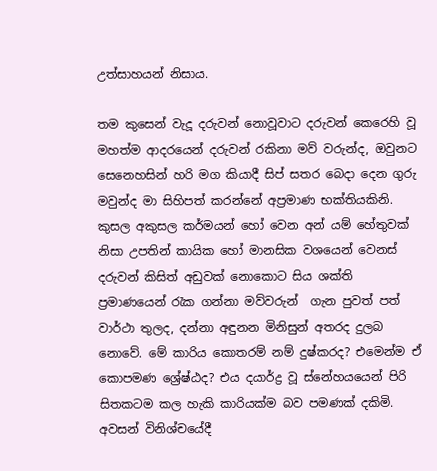උත්සාහයන් නිසාය.

තම කුසෙන් වැදූ දරුවන් නොවූවාට දරුවන් කෙරෙහි වූ මහත්ම ආදරයෙන් දරුවන් රකිනා මව් වරුන්ද, ඔවුනට සෙනෙහසින් හරි මග කියාදී සිප් සතර බෙදා දෙන ගුරු මවුන්ද මා සිහිපත් කරන්නේ අප්‍රමාණ භක්තියකිනි. කුසල අකුසල කර්මයන් හෝ වෙන අන් යම් හේතුවක් නිසා උපතින් කායික හෝ මානසික වශයෙන් වෙනස් දරුවන් කිසිත් අඩුවක් නොකොට සිය ශක්ති ප්‍රමාණයෙන් ‍රැක ගන්නා මව්වරුන්  ගැන පුවත් පත් වාර්ථා තුලද, දන්නා අඳුනන මිනිසුන් අතරද දුලබ නොවේ. මේ කාරිය කොතරම් නම් දුෂ්කරද? එමෙන්ම ඒ කොපමණ ශ්‍රේෂ්ඨද? එය දයාර්ද්‍ර වූ ස්නේහයයෙන් පිරි සිතකටම කල හැකි කාරියක්ම බව පමණක් දකිමි. අවසන් විනිශ්චයේදී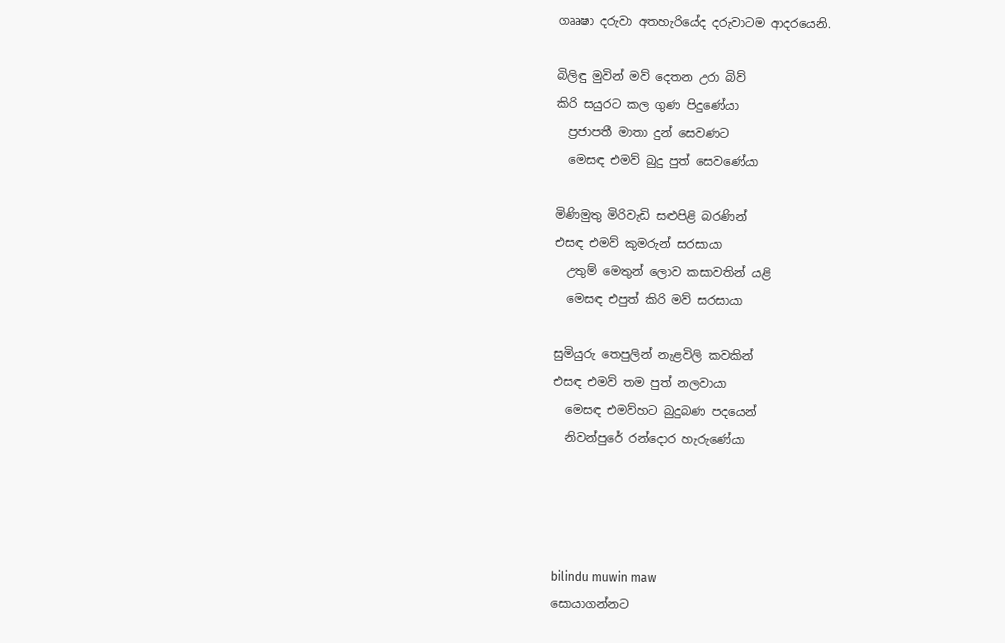ගෲෂා දරුවා අතහැරියේද දරුවාටම ආදරයෙනි.

බිලිඳු මුවින් මව් දෙතන උරා බිව්
කිරි සයුරට කල ගුණ පිදුණේයා
  ප්‍රජාපතී මාතා දුන් සෙවණට
  මෙසඳ එමව් බුදු පුත් සෙවණේයා

මිණිමුතු මිරිවැඩි සළුපිළි බරණින්
එසඳ එමව් කුමරුන් සරසායා
  උතුම් මෙතුන් ලොව කසාවතින් යළි
  මෙසඳ එපුත් කිරි මව් සරසායා

සුමියුරු තෙපුලින් නැළවිලි කවකින්
එසඳ එමව් තම පුත් නලවායා
  මෙසඳ එමව්හට බුදුබණ පදයෙන්
  නිවන්පුරේ රන්දොර හැරුණේයා




bilindu muwin maw
සොයාගන්නට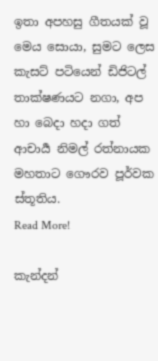ඉතා අපහසු ගීතයක් වූ මෙය සොයා, සුමට ලෙස කැසට් පටියෙන් ඩිජිටල් තාක්ෂණයට නගා, අප හා බෙදා හදා ගත් ආචාර්‍ය නිමල් රත්නායක මහතාට ගෞරව පූර්වක ස්තූතිය.
Read More!

කැන්දන්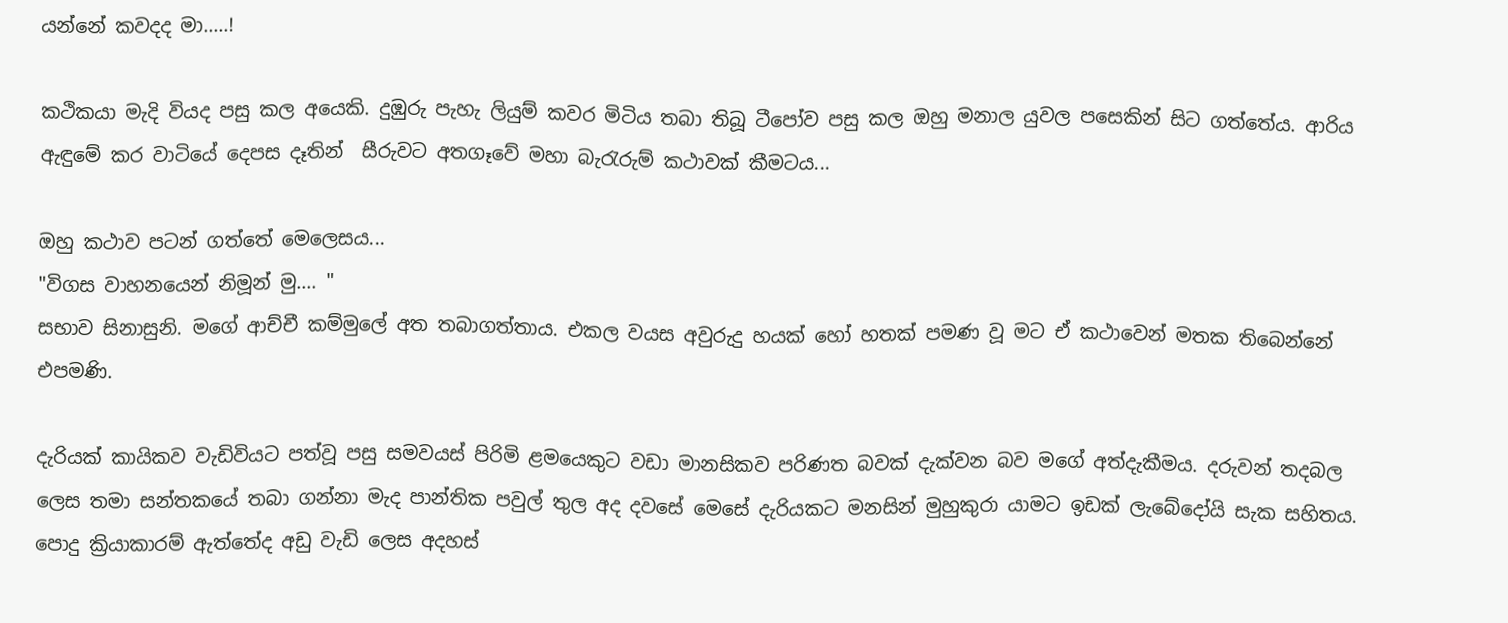යන්නේ කවදද මා.....!

කථිකයා මැදි වියද පසු කල අයෙකි. දුඹුරු පැහැ ලියුම් කවර මිටිය තබා තිබූ ටීපෝව පසු කල ඔහු මනාල යුවල පසෙකින් සිට ගත්තේය. ආරිය ඇඳුමේ කර වාටියේ දෙපස දෑතින්  සීරුවට අතගෑවේ මහා බැ‍රැරුම් කථාවක් කීමටය...

ඔහු කථාව පටන් ගත්තේ මෙලෙසය...
"විගස වාහනයෙන් නිමූන් මු.... "
සභාව සිනාසුනි. මගේ ආච්චී කම්මුලේ අත තබාගත්තාය. එකල වයස අවුරුදු හයක් හෝ හතක් පමණ වූ මට ඒ කථාවෙන් මතක තිබෙන්නේ එපමණි.

දැරියක් කායිකව වැඩිවියට පත්වූ පසු සමවයස් පිරිමි ළමයෙකුට වඩා මානසිකව පරිණත බවක් දැක්වන බව මගේ අත්දැකීමය. දරුවන් තදබල ලෙස තමා සන්තකයේ තබා ගන්නා මැද පාන්තික පවුල් තුල අද දවසේ මෙසේ දැරියකට මනසින් මුහුකුරා යාමට ඉඩක් ලැබේදෝයි සැක සහිතය. පොදු ක්‍රියාකාරම් ඇත්තේද අඩු වැඩි ලෙස අදහස්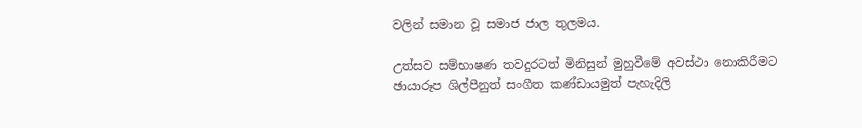වලින් සමාන වූ සමාජ ජාල තුලමය.

උත්සව සම්භාෂණ තවදුරටත් මිනිසුන් මුහුවීමේ අවස්ථා නොකිරීමට ඡායාරූප ශිල්පීනුත් සංගීත කණ්ඩායමුත් පැහැදිලි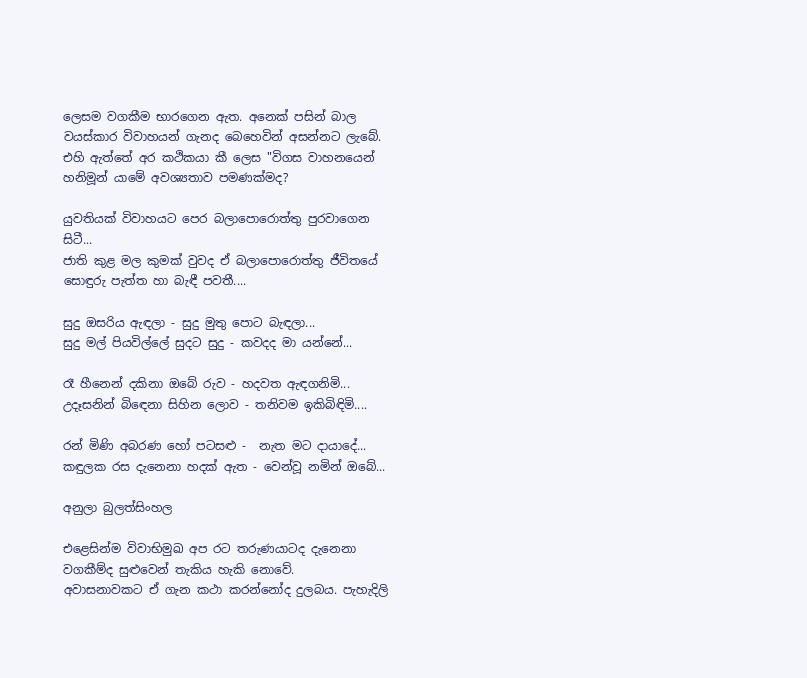ලෙසම වගකීම භාරගෙන ඇත. අනෙක් පසින් බාල වයස්කාර විවාහයන් ගැනද බෙහෙවින් අසන්නට ලැබේ. එහි ඇත්තේ අර කථිකයා කී ලෙස "විගස වාහනයෙන් හනිමූන් යාමේ අවශ්‍යතාව පමණක්මද?

යුවතියක් විවාහයට පෙර බලාපොරොත්තු පුරවාගෙන සිටී...
ජාති කුළ මල කුමක් වුවද ඒ බලාපොරොත්තු ජීවිතයේ සොඳුරු පැත්ත හා බැඳී පවතී....

සුදු ඔසරිය ඇඳලා - සුදු මුතු පොට බැඳලා...
සුදු මල් පියවිල්ලේ සුදට සුදු - කවදද මා යන්නේ...

රෑ හීනෙන් දකිනා ඔබේ රුව - හදවත ඇඳගනිමි...
උදෑසනින් බි‍ඳෙනා සිහින ලොව - තනිවම ඉකිබිඳිමි....

රන් මිණි අබරණ හෝ පටසළු -  නැත මට දායාදේ...
කඳුලක රස දැනෙනා හදක් ඇත - වෙන්වූ නමින් ඔබේ...

අනුලා බුලත්සිංහල

එළෙසින්ම විවාභිමුඛ අප රට තරුණයාටද දැනෙනා වගකීම්ද සුළුවෙන් තැකිය හැකි නොවේ.
අවාසනාවකට ඒ ගැන කථා කරන්නෝද දුලබය. පැහැදිලි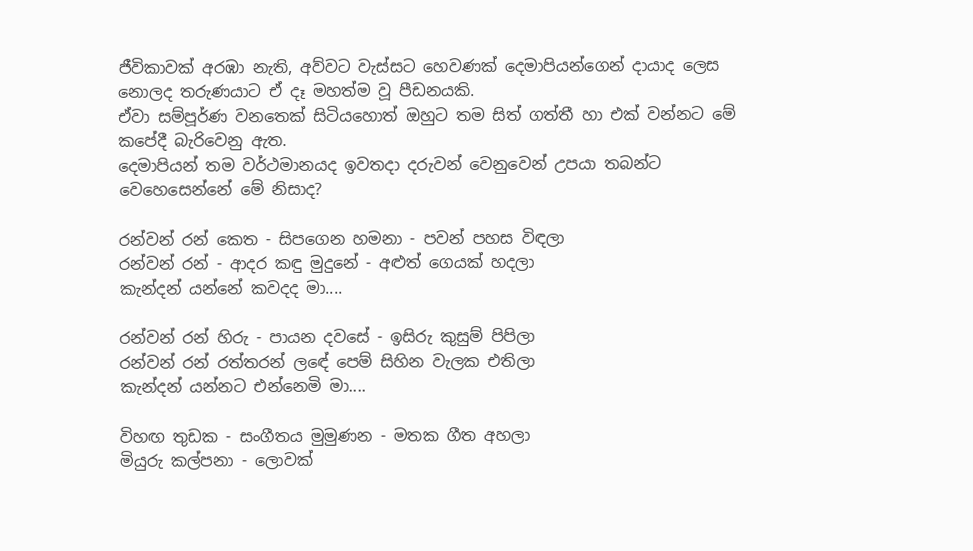ජීවිකාවක් අරඹා නැති, අව්වට වැස්සට හෙවණක් දෙමාපියන්ගෙන් දායාද ලෙස නොලද තරුණයාට ඒ දෑ මහත්ම වූ පීඩනයකි.
ඒවා සම්පූර්ණ වනතෙක් සිටියහොත් ඔහුට තම සිත් ගත්තී හා එක් වන්නට මේ කපේදී බැරිවෙනු ඇත.
දෙමාපියන් තම වර්ථමානයද ඉවතදා දරුවන් වෙනුවෙන් උපයා තබන්ට වෙහෙසෙන්නේ මේ නිසාද?

රන්වන් රන් කෙත - සිපගෙන හමනා - පවන් පහස විඳලා
රන්වන් රන් - ආදර කඳු මුදුනේ - අළුත් ගෙයක් හදලා
කැන්දන් යන්නේ කවදද මා....

රන්වන් රන් හිරු - පායන දවසේ - ඉසිරු කුසුම් පිපිලා
රන්වන් රන් රත්තරන් ලඳේ පෙම් සිහින වැලක එතිලා
කැන්දන් යන්නට එන්නෙමි මා....

විහඟ තුඩක - සංගීතය මුමුණන - මතක ගීත අහලා
මියුරු කල්පනා - ලොවක්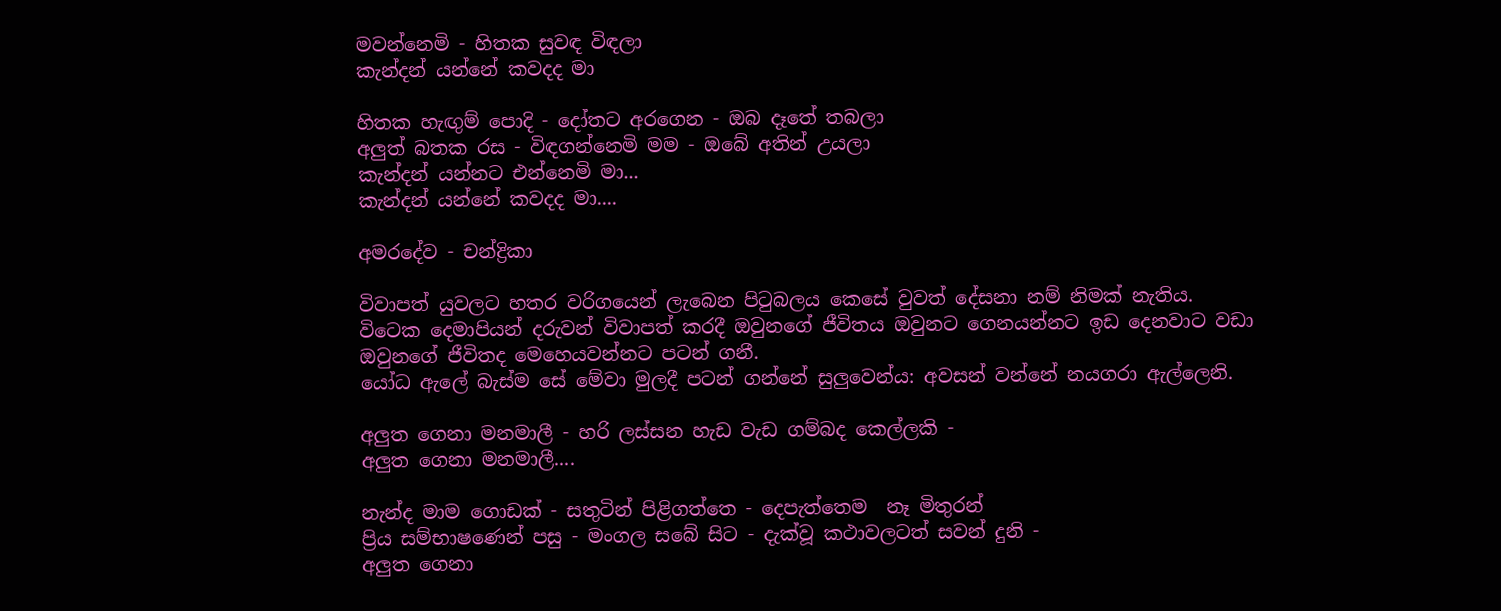මවන්නෙමි - හිතක සුවඳ විඳලා
කැන්දන් යන්නේ කවදද මා

හිතක හැඟුම් පොදි - දෝතට අරගෙන - ඔබ දෑතේ තබලා
අලුත් බතක රස - විඳගන්නෙමි මම - ඔබේ අතින් උයලා
කැන්දන් යන්නට එන්නෙමි මා...
කැන්දන් යන්නේ කවදද මා....

අමරදේව - චන්ද්‍රිකා

විවාපත් යුවලට හතර වරිගයෙන් ලැබෙන පි‍ටුබලය කෙසේ වුවත් දේසනා නම් නිමක් නැතිය.
විටෙක දෙමාපියන් දරුවන් විවාපත් කරදී ඔවුනගේ ජීවිතය ඔවුනට ගෙනයන්නට ඉඩ දෙනවාට වඩා ඔවුනගේ ජීවිතද මෙහෙයවන්නට පටන් ගනී.
යෝධ ඇලේ බැස්ම සේ මේවා මුලදී පටන් ගන්නේ සුලුවෙන්ය: අවසන් වන්නේ නයගරා ඇල්ලෙනි.

අලුත ගෙනා මනමාලී - හරි ලස්සන හැඩ වැඩ ගම්බද කෙල්ලකි -
අලුත ගෙනා මනමාලී....

නැන්ද මාම ගොඩක් - සතුටින් පිළිගත්තෙ - දෙපැත්තෙම  නෑ මිතුරන්
ප්‍රිය සම්භාෂණෙන් පසු - මංගල සබේ සිට - දැක්වූ කථාවලටත් සවන් දුනි -
අලුත ගෙනා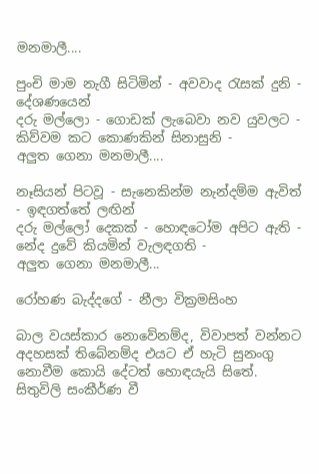මනමාලී....

පුංචි මාම නැගී සිටිමින් - අවවාද ‍රැසක් දුනි - දේශණයෙන්
දරු මල්ලො - ගොඩක් ලැබෙවා නව යුවලට - කිව්වම කට කොණකින් සිනාසුනි -
අලුත ගෙනා මනමාලී....

නෑසියන් පිටවූ - සැනෙකින්ම නැන්දම්ම ඇවිත් - ඉඳගත්තේ ලඟින්
දරු මල්ලෝ දෙකක් - හොඳටෝම අපිට ඇති - නේද දුවේ කියමින් වැලඳගති -
අලුත ගෙනා මනමාලී...

රෝහණ බැද්දගේ - නීලා වික්‍රමසිංහ

බාල වයස්කාර නොවේනම්ද, විවාපත් වන්නට අදහසක් තිබේනම්ද එයට ඒ හැටි සුනංගු නොවීම කොයි දේටත් හොඳයැයි සිතේ.
සිතුවිලි සංකීර්ණ වී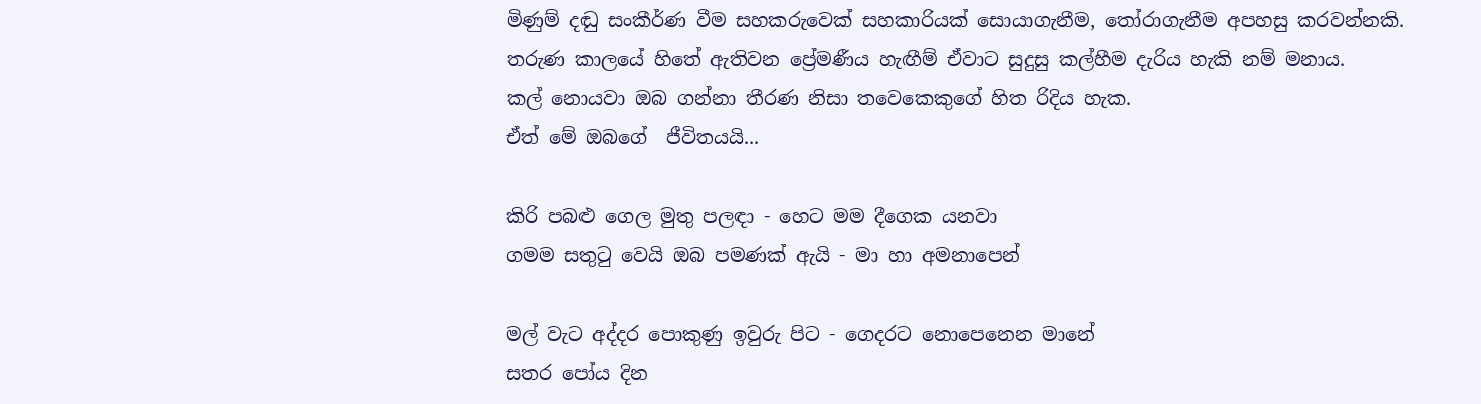මිණුම් දඬු සංකීර්ණ වීම සහකරුවෙක් සහකාරියක් සොයාගැනීම, තෝරාගැනීම අපහසු කරවන්නකි.
තරුණ කාලයේ හිතේ ඇතිවන ප්‍රේමණීය හැඟීම් ඒවාට සුදුසු කල්හීම දැරිය හැකි නම් මනාය.
කල් නොයවා ඔබ ගන්නා තීරණ නිසා තවෙකෙකුගේ හිත රිදිය හැක.
ඒත් මේ ඔබගේ  ජීවිතයයි...

කිරි පබළු ගෙල මුතු පලඳා - හෙට මම දීගෙක යනවා
ගමම සතු‍ටු වෙයි ඔබ පමණක් ඇයි - මා හා අමනාපෙන්

මල් වැට අද්දර පොකුණු ඉවුරු පිට - ගෙදරට නොපෙනෙන මානේ
සතර පෝය දින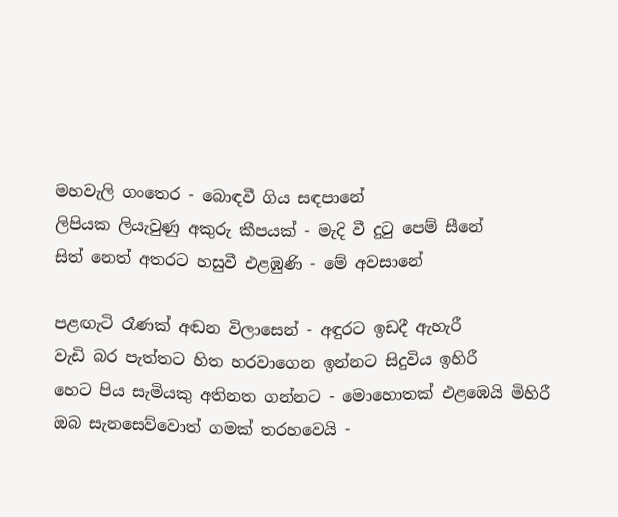මහවැලි ගංතෙර - බොඳවී ගිය සඳපානේ
ලිපියක ලියැවුණු අකුරු කීපයක් - මැදි වී දු‍ටු පෙම් සීනේ
සිත් නෙත් අතරට හසුවී එළඹුණි - මේ අවසානේ

පළඟැටි රෑණක් අඬන විලාසෙන් - අඳුරට ඉඩදී ඇහැරී
වැඩි බර පැත්තට හිත හරවාගෙන ඉන්නට සිදුවිය ඉහිරී
හෙට පිය සැමියකු අතිනත ගන්නට - මොහොතක් එළඹෙයි මිහිරී
ඔබ සැනසෙව්වොත් ගමක් තරහවෙයි -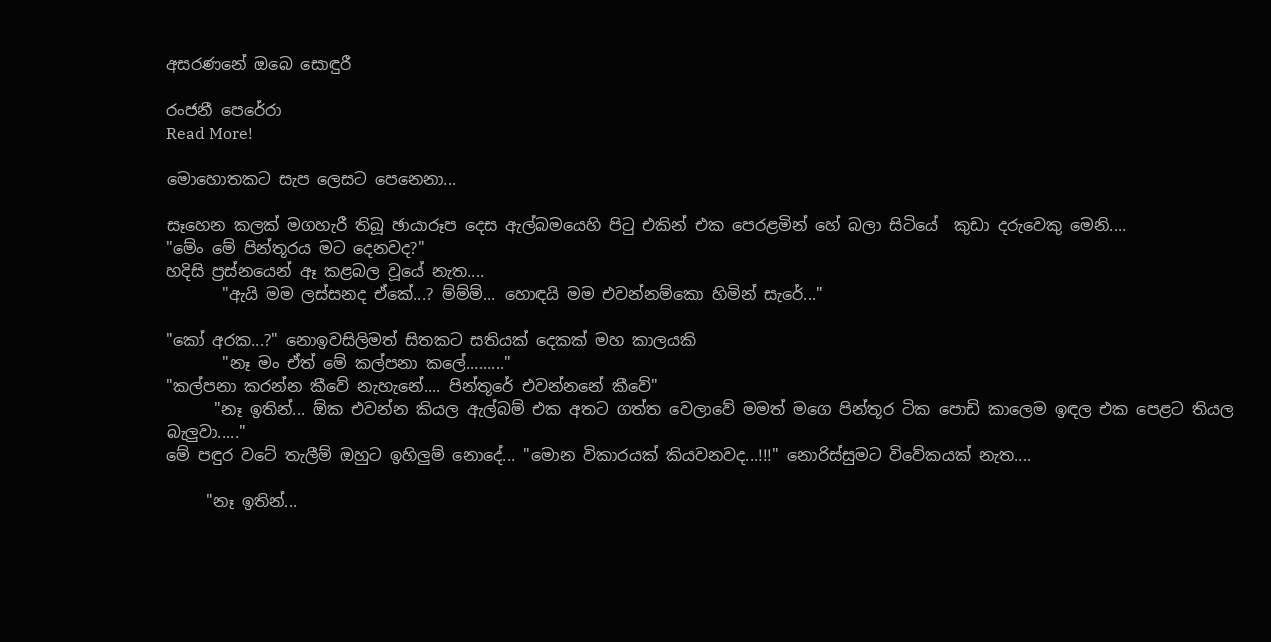අසරණනේ ඔබෙ සොඳුරී

රංජනී පෙරේරා
Read More!

මොහොතකට සැප ලෙසට පෙනෙනා...

සෑහෙන කලක් මගහැරී තිබූ ඡායාරූප දෙස ඇල්බමයෙහි පිටු එකින් එක පෙරළමින් හේ බලා සිටියේ  කුඩා දරුවෙකු මෙනි....
"මේං මේ පින්තූරය මට දෙනවද?"
හදිසි ප්‍රස්නයෙන් ඈ කළබල වූයේ නැත....
       "ඇයි මම ලස්සනද ඒකේ...? ම්ම්ම්... හොඳයි මම එවන්නම්කො හිමින් සැරේ..."

"කෝ අරක...?" නොඉවසිලිමත් සිතකට සතියක් දෙකක් මහ කාලයකි
       "නෑ මං ඒත් මේ කල්පනා කලේ........."
"කල්පනා කරන්න කීවේ නැහැනේ.... පින්තූරේ එවන්නනේ කීවේ"
      "නෑ ඉතින්... ඕක එවන්න කියල ඇල්බම් එක අතට ගත්ත වෙලාවේ මමත් මගෙ පින්තූර ටික පොඩි කාලෙම ඉඳල එක පෙළට තියල බැලුවා....."
මේ පඳුර වටේ තැලීම් ඔහුට ඉහිලුම් නොදේ... "මොන විකාරයක් කියවනවද...!!!" නොරිස්සුමට විවේකයක් නැත....

     "නෑ ඉතින්...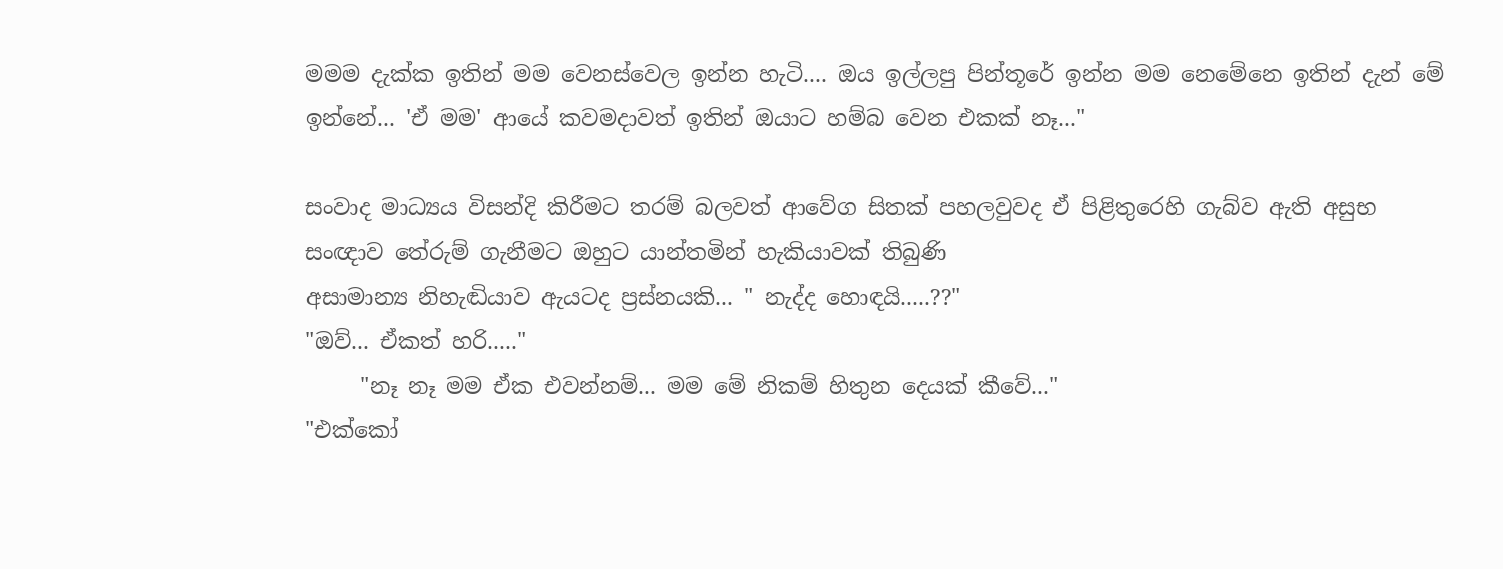මමම දැක්ක ඉතින් මම වෙනස්වෙල ඉන්න හැටි.... ඔය ඉල්ලපු පින්තූරේ ඉන්න මම නෙමේනෙ ඉතින් දැන් මේ ඉන්නේ... 'ඒ මම' ආයේ කවමදාවත් ඉතින් ඔයාට හම්බ වෙන එකක් නෑ..."

සංවාද මාධ්‍යය විසන්දි කිරීමට තරම් බලවත් ආවේග සිතක් පහලවුවද ඒ පිළිතුරෙහි ගැබ්ව ඇති අසුභ සංඥාව තේරුම් ගැනීමට ඔහුට යාන්තමින් හැකියාවක් තිබුණි
අසාමාන්‍ය නිහැඬියාව ඇයටද ප්‍රස්නයකි... " නැද්ද හොඳයි.....??"
"ඔව්... ඒකත් හරි....."
     "නෑ නෑ මම ඒක එවන්නම්... මම මේ නිකම් හිතුන දෙයක් කීවේ..."
"එක්කෝ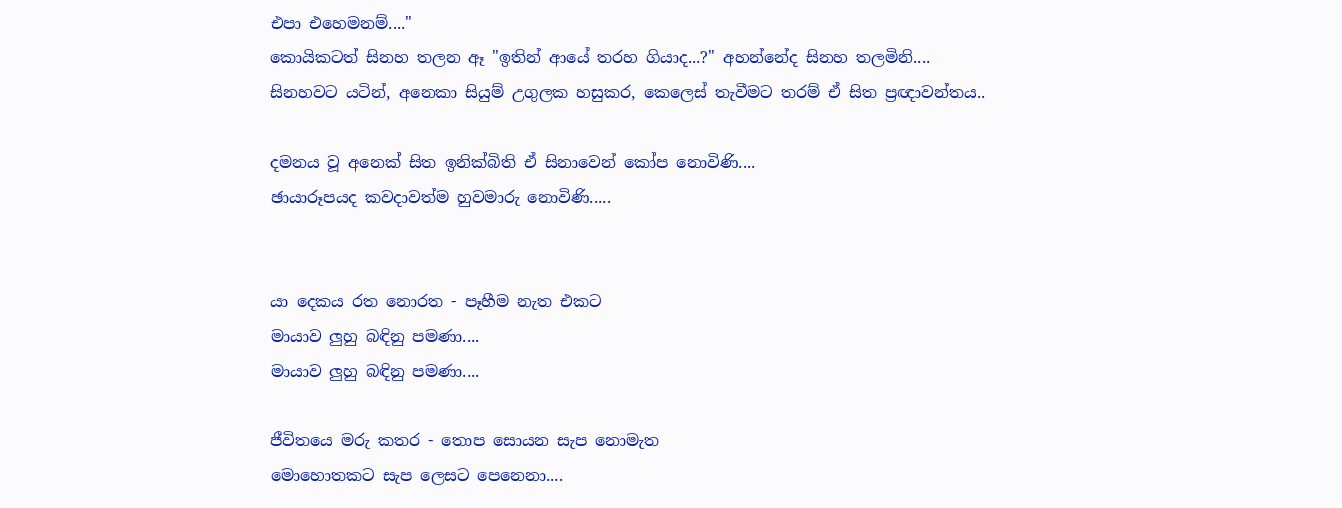එපා එහෙමනම්...."
කොයිකටත් සිනහ තලන ඈ "ඉතින් ආයේ තරහ ගියාද...?" අහන්නේද සිනහ තලමිනි....
සිනහවට යටින්, අනෙකා සියුම් උගුලක හසුකර, කෙලෙස් තැවීමට තරම් ඒ සිත ප්‍රඥාවන්තය..

දමනය වූ අනෙක් සිත ඉනික්බිති ඒ සිනාවෙන් කෝප නොවිණි....
ඡායාරූපයද කවදාවත්ම හුවමාරු නොවිණි.....


යා දෙකය රත නොරත - පෑහීම නැත එකට
මායාව ලුහු බඳිනු පමණා....
මායාව ලුහු බඳිනු පමණා....

ජීවිතයෙ මරු කතර - තොප සොයන සැප නොමැත
මොහොතකට සැප ලෙසට පෙනෙනා....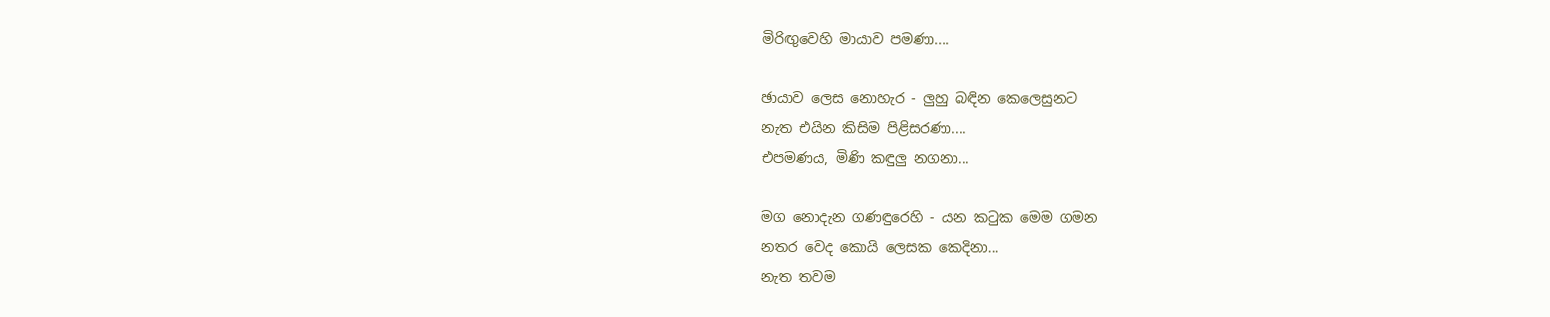මිරිඟුවෙහි මායාව පමණා....

ඡායාව ලෙස නොහැර - ලුහු බඳින කෙලෙසුනට
නැත එයින කිසිම පිළිසරණා....
එපමණය, මිණි කඳුලු නගනා...

මග නොදැන ගණඳුරෙහි - යන ක‍ටුක මෙම ගමන
නතර වෙද කොයි ලෙසක කෙදිනා...
නැත තවම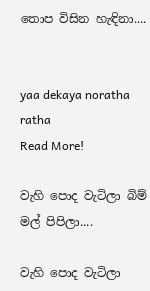තොප විසින හැඳිනා....


yaa dekaya noratha ratha
Read More!

වැහි පොද වැටිලා බිම් මල් පිපිලා....

වැහි පොද වැටිලා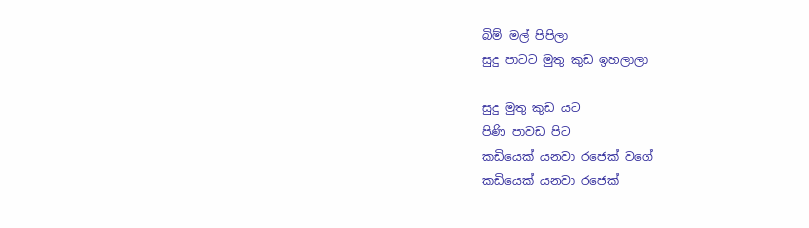බිම් මල් පිපිලා
සුදු පාටට මුතු කුඩ ඉහලාලා

සුදු මුතු කුඩ යට
පිණි පාවඩ පිට
කඩියෙක් යනවා රජෙක් වගේ
කඩියෙක් යනවා රජෙක්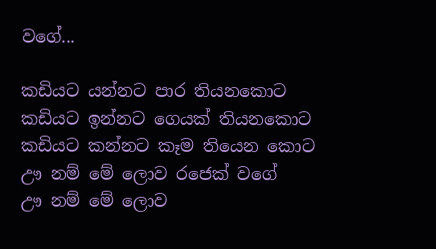වගේ...

කඩියට යන්නට පාර තියනකොට
කඩියට ඉන්නට ගෙයක් තියනකොට
කඩියට කන්නට කෑම තියෙන කොට
ඌ නම් මේ ලොව රජෙක් වගේ
ඌ නම් මේ ලොව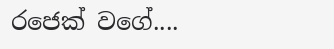රජෙක් වගේ....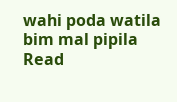wahi poda watila bim mal pipila
Read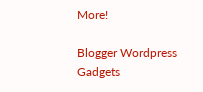More!

Blogger Wordpress Gadgets